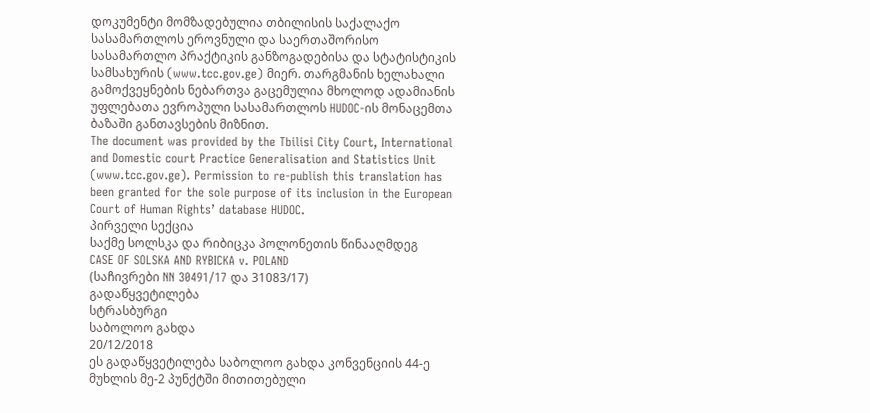დოკუმენტი მომზადებულია თბილისის საქალაქო სასამართლოს ეროვნული და საერთაშორისო სასამართლო პრაქტიკის განზოგადებისა და სტატისტიკის სამსახურის (www.tcc.gov.ge) მიერ. თარგმანის ხელახალი გამოქვეყნების ნებართვა გაცემულია მხოლოდ ადამიანის უფლებათა ევროპული სასამართლოს HUDOC-ის მონაცემთა ბაზაში განთავსების მიზნით.
The document was provided by the Tbilisi City Court, International and Domestic court Practice Generalisation and Statistics Unit (www.tcc.gov.ge). Permission to re-publish this translation has been granted for the sole purpose of its inclusion in the European Court of Human Rights’ database HUDOC.
პირველი სექცია
საქმე სოლსკა და რიბიცკა პოლონეთის წინააღმდეგ
CASE OF SOLSKA AND RYBICKA v. POLAND
(საჩივრები NN 30491/17 და 31083/17)
გადაწყვეტილება
სტრასბურგი
საბოლოო გახდა
20/12/2018
ეს გადაწყვეტილება საბოლოო გახდა კონვენციის 44-ე მუხლის მე-2 პუნქტში მითითებული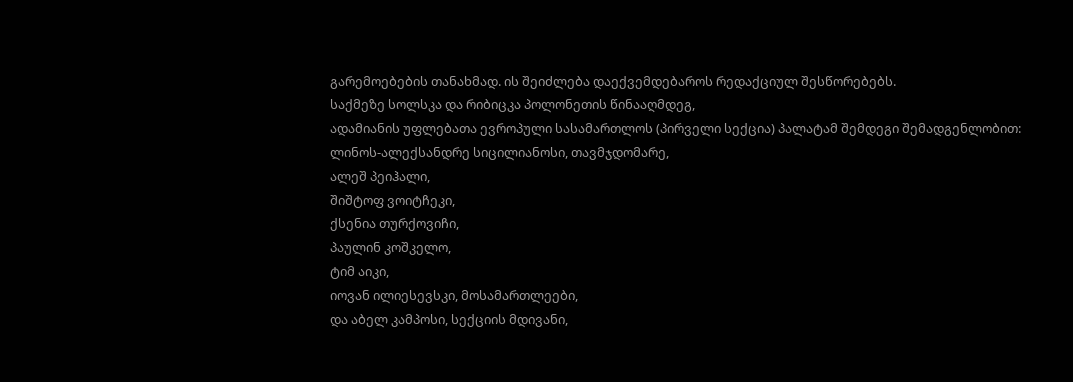გარემოებების თანახმად. ის შეიძლება დაექვემდებაროს რედაქციულ შესწორებებს.
საქმეზე სოლსკა და რიბიცკა პოლონეთის წინააღმდეგ,
ადამიანის უფლებათა ევროპული სასამართლოს (პირველი სექცია) პალატამ შემდეგი შემადგენლობით:
ლინოს-ალექსანდრე სიცილიანოსი, თავმჯდომარე,
ალეშ პეიჰალი,
შიშტოფ ვოიტჩეკი,
ქსენია თურქოვიჩი,
პაულინ კოშკელო,
ტიმ აიკი,
იოვან ილიესევსკი, მოსამართლეები,
და აბელ კამპოსი, სექციის მდივანი,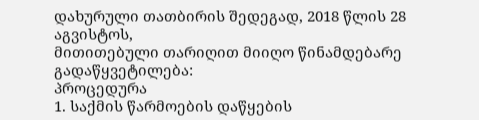დახურული თათბირის შედეგად, 2018 წლის 28 აგვისტოს,
მითითებული თარიღით მიიღო წინამდებარე გადაწყვეტილება:
პროცედურა
1. საქმის წარმოების დაწყების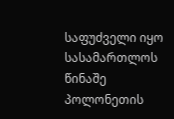საფუძველი იყო სასამართლოს წინაშე პოლონეთის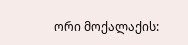ორი მოქალაქის: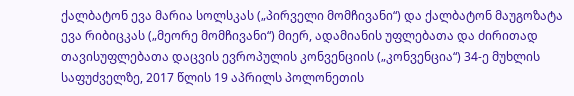ქალბატონ ევა მარია სოლსკას („პირველი მომჩივანი“) და ქალბატონ მაუგოზატა ევა რიბიცკას („მეორე მომჩივანი“) მიერ, ადამიანის უფლებათა და ძირითად თავისუფლებათა დაცვის ევროპულის კონვენციის („კონვენცია“) 34-ე მუხლის საფუძველზე, 2017 წლის 19 აპრილს პოლონეთის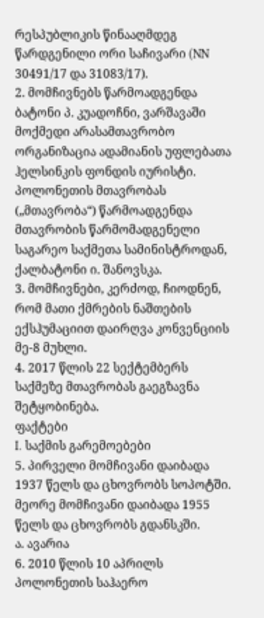რესპუბლიკის წინააღმდეგ წარდგენილი ორი საჩივარი (NN 30491/17 და 31083/17).
2. მომჩივნებს წარმოადგენდა ბატონი პ. კუადოჩნი, ვარშავაში მოქმედი არასამთავრობო ორგანიზაცია ადამიანის უფლებათა ჰელსინკის ფონდის იურისტი. პოლონეთის მთავრობას („მთავრობა“) წარმოადგენდა მთავრობის წარმომადგენელი საგარეო საქმეთა სამინისტროდან, ქალბატონი ი. შანოვსკა.
3. მომჩივნები, კერძოდ, ჩიოდნენ, რომ მათი ქმრების ნაშთების ექსჰუმაციით დაირღვა კონვენციის მე-8 მუხლი.
4. 2017 წლის 22 სექტემბერს საქმეზე მთავრობას გაეგზავნა შეტყობინება.
ფაქტები
I. საქმის გარემოებები
5. პირველი მომჩივანი დაიბადა 1937 წელს და ცხოვრობს სოპოტში. მეორე მომჩივანი დაიბადა 1955 წელს და ცხოვრობს გდანსკში.
ა. ავარია
6. 2010 წლის 10 აპრილს პოლონეთის საჰაერო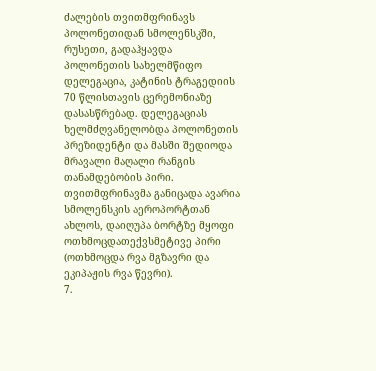ძალების თვითმფრინავს პოლონეთიდან სმოლენსკში, რუსეთი, გადაჰყავდა პოლონეთის სახელმწიფო დელეგაცია, კატინის ტრაგედიის 70 წლისთავის ცერემონიაზე დასასწრებად. დელეგაციას ხელმძღვანელობდა პოლონეთის პრეზიდენტი და მასში შედიოდა მრავალი მაღალი რანგის თანამდებობის პირი. თვითმფრინავმა განიცადა ავარია სმოლენსკის აეროპორტთან ახლოს, დაიღუპა ბორტზე მყოფი ოთხმოცდათექვსმეტივე პირი (ოთხმოცდა რვა მგზავრი და ეკიპაჟის რვა წევრი).
7.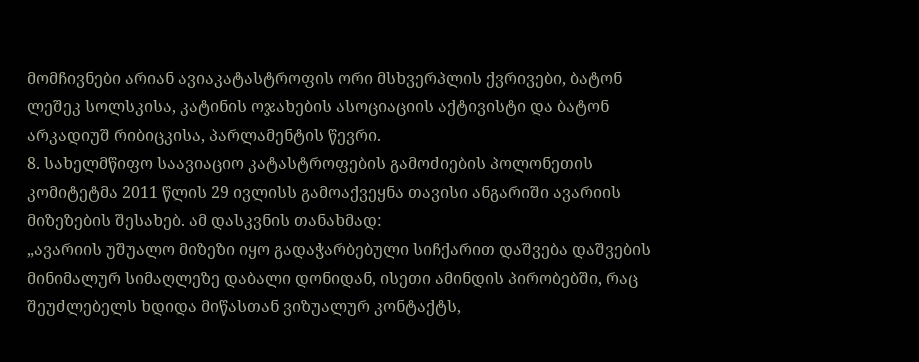მომჩივნები არიან ავიაკატასტროფის ორი მსხვერპლის ქვრივები, ბატონ ლეშეკ სოლსკისა, კატინის ოჯახების ასოციაციის აქტივისტი და ბატონ არკადიუშ რიბიცკისა, პარლამენტის წევრი.
8. სახელმწიფო საავიაციო კატასტროფების გამოძიების პოლონეთის კომიტეტმა 2011 წლის 29 ივლისს გამოაქვეყნა თავისი ანგარიში ავარიის მიზეზების შესახებ. ამ დასკვნის თანახმად:
„ავარიის უშუალო მიზეზი იყო გადაჭარბებული სიჩქარით დაშვება დაშვების მინიმალურ სიმაღლეზე დაბალი დონიდან, ისეთი ამინდის პირობებში, რაც შეუძლებელს ხდიდა მიწასთან ვიზუალურ კონტაქტს,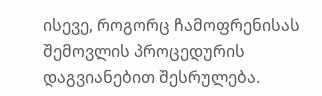ისევე, როგორც ჩამოფრენისას შემოვლის პროცედურის დაგვიანებით შესრულება.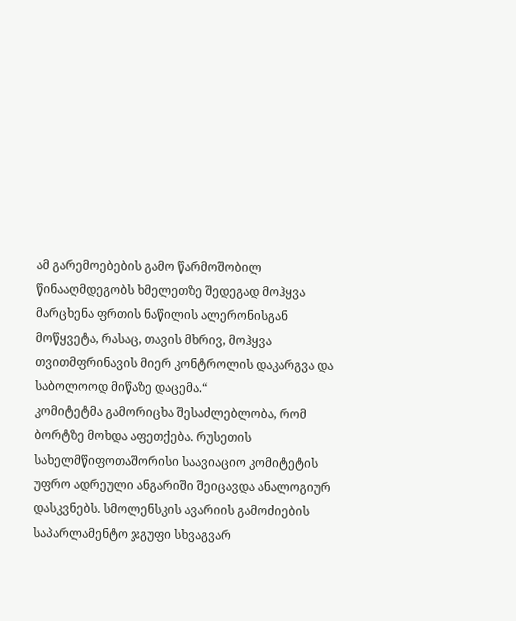ამ გარემოებების გამო წარმოშობილ წინააღმდეგობს ხმელეთზე შედეგად მოჰყვა მარცხენა ფრთის ნაწილის ალერონისგან მოწყვეტა, რასაც, თავის მხრივ, მოჰყვა თვითმფრინავის მიერ კონტროლის დაკარგვა და საბოლოოდ მიწაზე დაცემა.“
კომიტეტმა გამორიცხა შესაძლებლობა, რომ ბორტზე მოხდა აფეთქება. რუსეთის სახელმწიფოთაშორისი საავიაციო კომიტეტის უფრო ადრეული ანგარიში შეიცავდა ანალოგიურ დასკვნებს. სმოლენსკის ავარიის გამოძიების საპარლამენტო ჯგუფი სხვაგვარ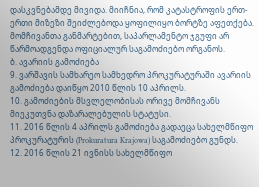დასკვნებამდე მივიდა. მიიჩნია, რომ კატასტროფის ერთ-ერთი მიზეზი შეიძლებოდა ყოფილიყო ბორტზე აფეთქება. მომჩივანთა განმარტებით, საპარლამენტო ჯგუფი არ წარმოადგენდა ოფიციალურ საგამოძიებო ორგანოს.
ბ. ავარიის გამოძიება
9. ვარშავის სამხარეო სამხედრო პროკურატურაში ავარიის გამოძიება დაიწყო 2010 წლის 10 აპრილს.
10. გამოძიების მსვლელობისას ორივე მომჩივანს მიეკუთვნა დაზარალებულის სტატუსი.
11. 2016 წლის 4 აპრილს გამოძიება გადაეცა სახელმწიფო პროკურატურის (Prokuratura Krajowa) საგამოძიებო გუნდს.
12. 2016 წლის 21 ივნისს სახელმწიფო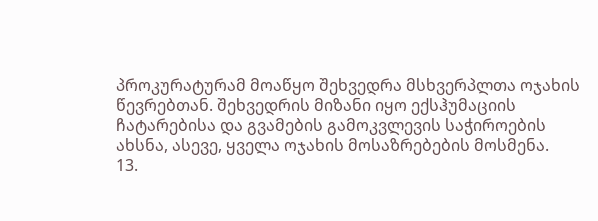პროკურატურამ მოაწყო შეხვედრა მსხვერპლთა ოჯახის წევრებთან. შეხვედრის მიზანი იყო ექსჰუმაციის ჩატარებისა და გვამების გამოკვლევის საჭიროების ახსნა, ასევე, ყველა ოჯახის მოსაზრებების მოსმენა.
13.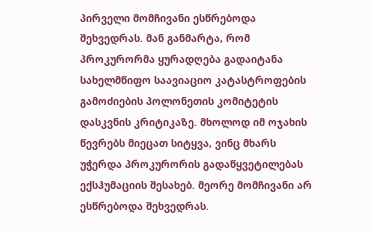პირველი მომჩივანი ესწრებოდა შეხვედრას. მან განმარტა, რომ პროკურორმა ყურადღება გადაიტანა სახელმწიფო საავიაციო კატასტროფების გამოძიების პოლონეთის კომიტეტის დასკვნის კრიტიკაზე. მხოლოდ იმ ოჯახის წევრებს მიეცათ სიტყვა, ვინც მხარს უჭერდა პროკურორის გადაწყვეტილებას ექსჰუმაციის შესახებ. მეორე მომჩივანი არ ესწრებოდა შეხვედრას.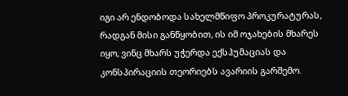იგი არ ენდობოდა სახელმწიფო პროკურატურას, რადგან მისი განწყობით, ის იმ ოჯახების მხარეს იყო, ვინც მხარს უჭერდა ექსჰუმაციას და კონსპირაციის თეორიებს ავარიის გარშემო.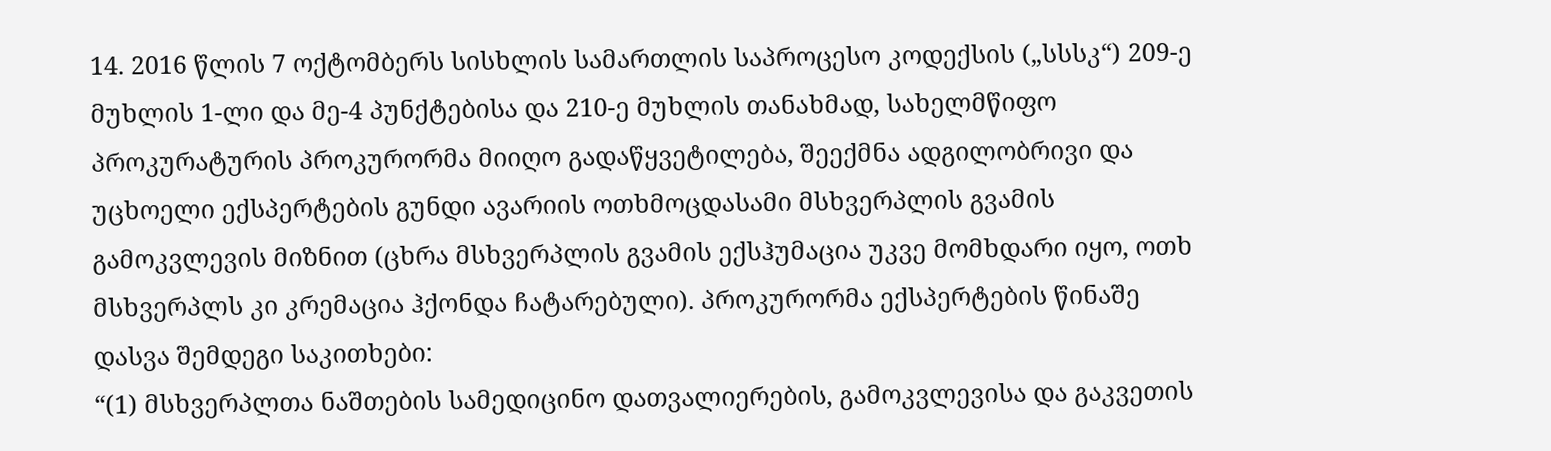14. 2016 წლის 7 ოქტომბერს სისხლის სამართლის საპროცესო კოდექსის („სსსკ“) 209-ე მუხლის 1-ლი და მე-4 პუნქტებისა და 210-ე მუხლის თანახმად, სახელმწიფო პროკურატურის პროკურორმა მიიღო გადაწყვეტილება, შეექმნა ადგილობრივი და უცხოელი ექსპერტების გუნდი ავარიის ოთხმოცდასამი მსხვერპლის გვამის გამოკვლევის მიზნით (ცხრა მსხვერპლის გვამის ექსჰუმაცია უკვე მომხდარი იყო, ოთხ მსხვერპლს კი კრემაცია ჰქონდა ჩატარებული). პროკურორმა ექსპერტების წინაშე დასვა შემდეგი საკითხები:
“(1) მსხვერპლთა ნაშთების სამედიცინო დათვალიერების, გამოკვლევისა და გაკვეთის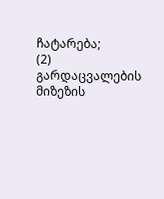ჩატარება;
(2) გარდაცვალების მიზეზის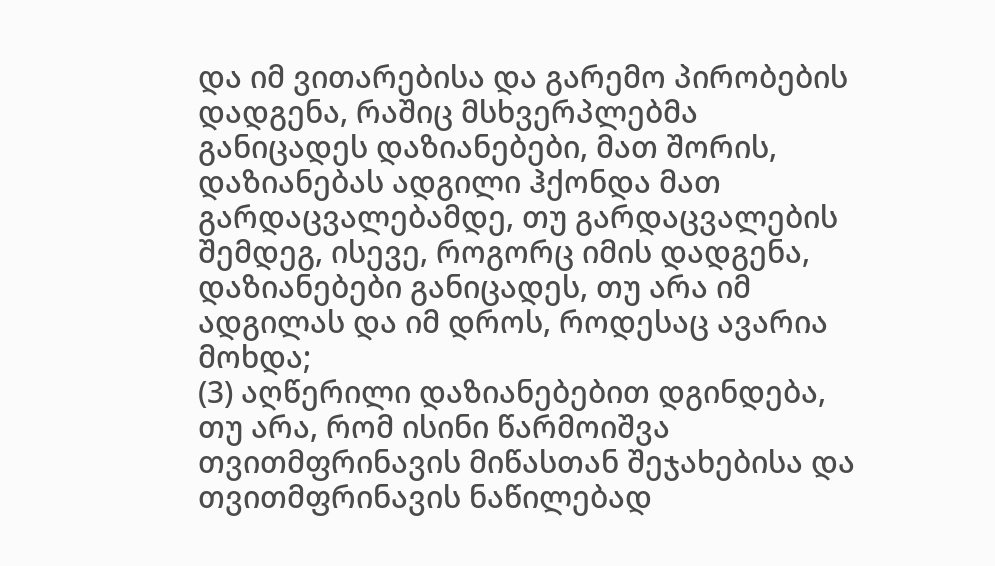და იმ ვითარებისა და გარემო პირობების დადგენა, რაშიც მსხვერპლებმა განიცადეს დაზიანებები, მათ შორის, დაზიანებას ადგილი ჰქონდა მათ გარდაცვალებამდე, თუ გარდაცვალების შემდეგ, ისევე, როგორც იმის დადგენა, დაზიანებები განიცადეს, თუ არა იმ ადგილას და იმ დროს, როდესაც ავარია მოხდა;
(3) აღწერილი დაზიანებებით დგინდება, თუ არა, რომ ისინი წარმოიშვა თვითმფრინავის მიწასთან შეჯახებისა და თვითმფრინავის ნაწილებად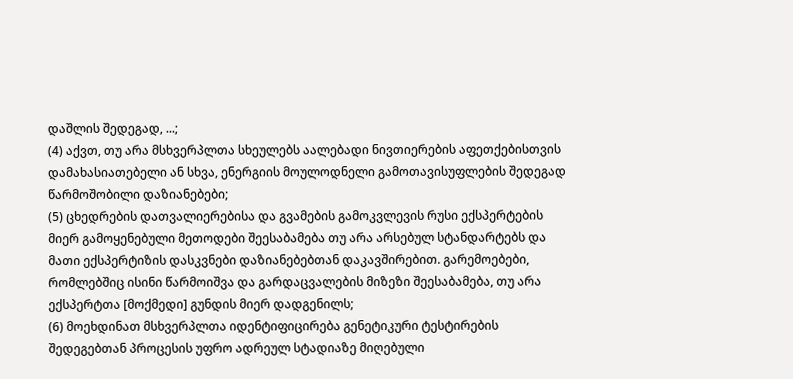დაშლის შედეგად, ...;
(4) აქვთ, თუ არა მსხვერპლთა სხეულებს აალებადი ნივთიერების აფეთქებისთვის დამახასიათებელი ან სხვა, ენერგიის მოულოდნელი გამოთავისუფლების შედეგად წარმოშობილი დაზიანებები;
(5) ცხედრების დათვალიერებისა და გვამების გამოკვლევის რუსი ექსპერტების მიერ გამოყენებული მეთოდები შეესაბამება თუ არა არსებულ სტანდარტებს და მათი ექსპერტიზის დასკვნები დაზიანებებთან დაკავშირებით. გარემოებები, რომლებშიც ისინი წარმოიშვა და გარდაცვალების მიზეზი შეესაბამება, თუ არა ექსპერტთა [მოქმედი] გუნდის მიერ დადგენილს;
(6) მოეხდინათ მსხვერპლთა იდენტიფიცირება გენეტიკური ტესტირების შედეგებთან პროცესის უფრო ადრეულ სტადიაზე მიღებული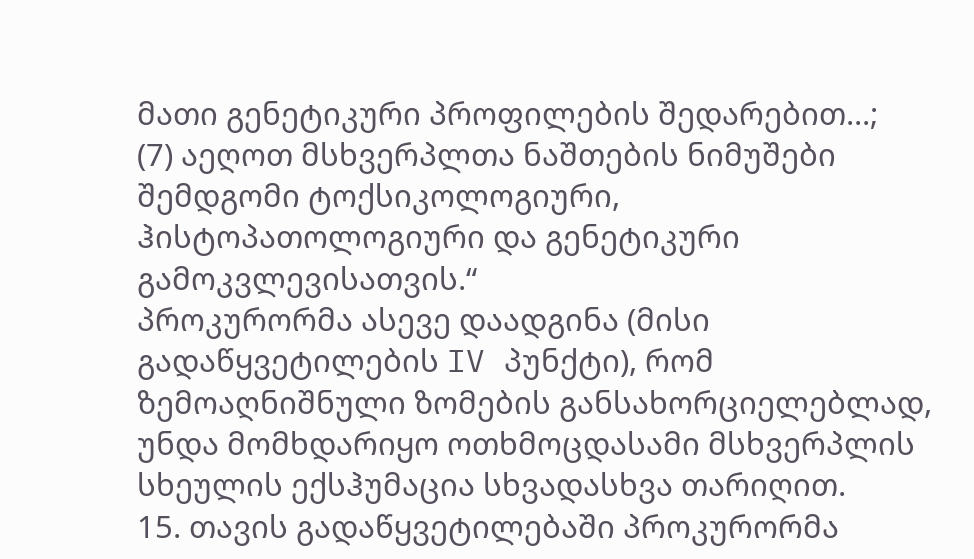მათი გენეტიკური პროფილების შედარებით...;
(7) აეღოთ მსხვერპლთა ნაშთების ნიმუშები შემდგომი ტოქსიკოლოგიური, ჰისტოპათოლოგიური და გენეტიკური გამოკვლევისათვის.“
პროკურორმა ასევე დაადგინა (მისი გადაწყვეტილების IV პუნქტი), რომ ზემოაღნიშნული ზომების განსახორციელებლად, უნდა მომხდარიყო ოთხმოცდასამი მსხვერპლის სხეულის ექსჰუმაცია სხვადასხვა თარიღით.
15. თავის გადაწყვეტილებაში პროკურორმა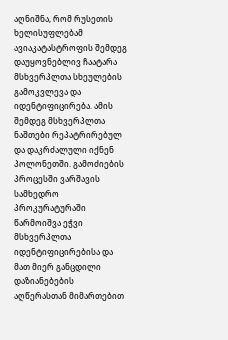აღნიშნა, რომ რუსეთის ხელისუფლებამ ავიაკატასტროფის შემდეგ დაუყოვნებლივ ჩაატარა მსხვერპლთა სხეულების გამოკვლევა და იდენტიფიცირება. ამის შემდეგ მსხვერპლთა ნაშთები რეპატრირებულ და დაკრძალული იქნენ პოლონეთში. გამოძიების პროცესში ვარშავის სამხედრო პროკურატურაში წარმოიშვა ეჭვი მსხვერპლთა იდენტიფიცირებისა და მათ მიერ განცდილი დაზიანებების აღწერასთან მიმართებით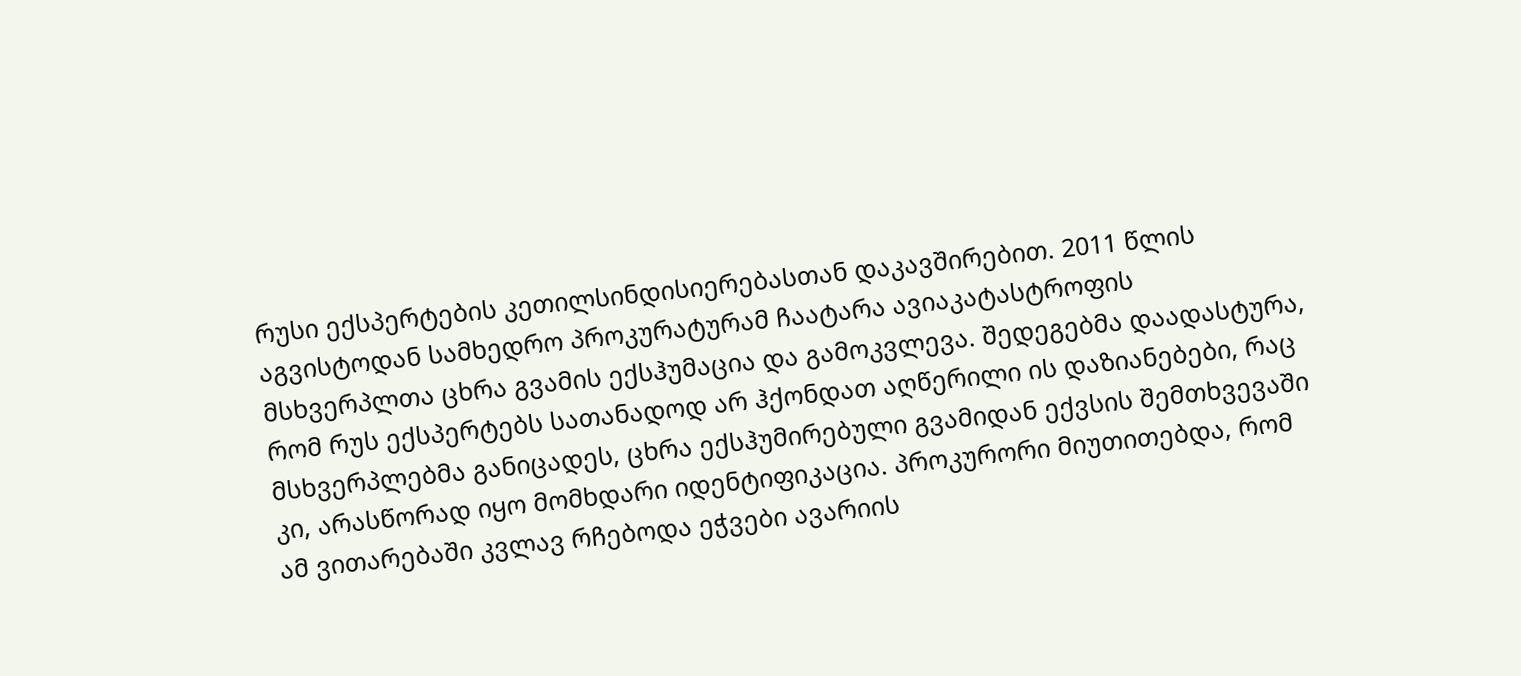რუსი ექსპერტების კეთილსინდისიერებასთან დაკავშირებით. 2011 წლის აგვისტოდან სამხედრო პროკურატურამ ჩაატარა ავიაკატასტროფის მსხვერპლთა ცხრა გვამის ექსჰუმაცია და გამოკვლევა. შედეგებმა დაადასტურა, რომ რუს ექსპერტებს სათანადოდ არ ჰქონდათ აღწერილი ის დაზიანებები, რაც მსხვერპლებმა განიცადეს, ცხრა ექსჰუმირებული გვამიდან ექვსის შემთხვევაში კი, არასწორად იყო მომხდარი იდენტიფიკაცია. პროკურორი მიუთითებდა, რომ ამ ვითარებაში კვლავ რჩებოდა ეჭვები ავარიის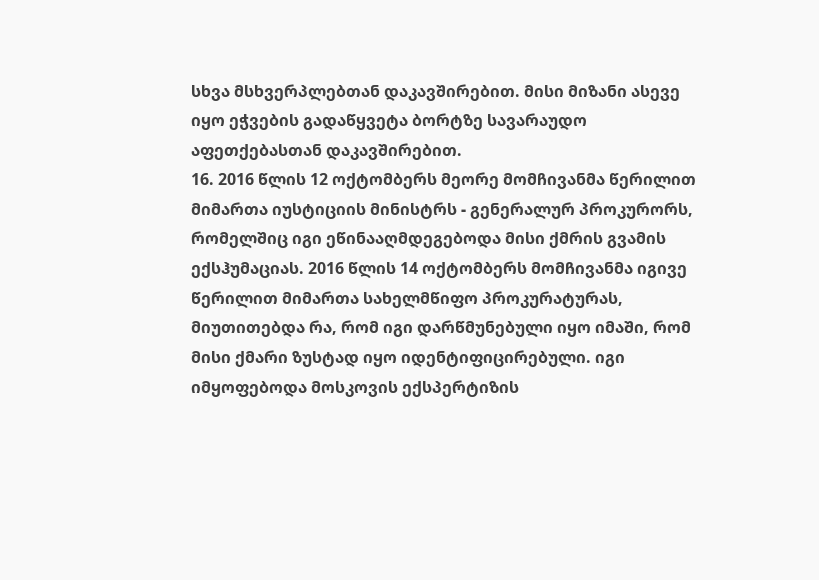სხვა მსხვერპლებთან დაკავშირებით. მისი მიზანი ასევე იყო ეჭვების გადაწყვეტა ბორტზე სავარაუდო აფეთქებასთან დაკავშირებით.
16. 2016 წლის 12 ოქტომბერს მეორე მომჩივანმა წერილით მიმართა იუსტიციის მინისტრს - გენერალურ პროკურორს, რომელშიც იგი ეწინააღმდეგებოდა მისი ქმრის გვამის ექსჰუმაციას. 2016 წლის 14 ოქტომბერს მომჩივანმა იგივე წერილით მიმართა სახელმწიფო პროკურატურას, მიუთითებდა რა, რომ იგი დარწმუნებული იყო იმაში, რომ მისი ქმარი ზუსტად იყო იდენტიფიცირებული. იგი იმყოფებოდა მოსკოვის ექსპერტიზის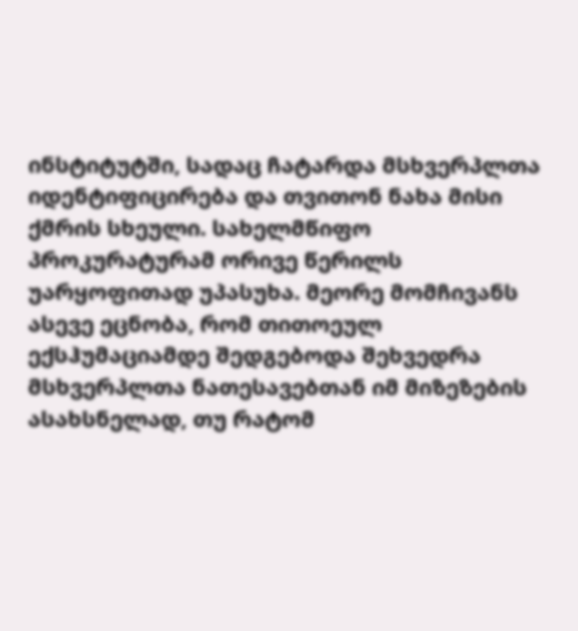ინსტიტუტში, სადაც ჩატარდა მსხვერპლთა იდენტიფიცირება და თვითონ ნახა მისი ქმრის სხეული. სახელმწიფო პროკურატურამ ორივე წერილს უარყოფითად უპასუხა. მეორე მომჩივანს ასევე ეცნობა, რომ თითოეულ ექსჰუმაციამდე შედგებოდა შეხვედრა მსხვერპლთა ნათესავებთან იმ მიზეზების ასახსნელად, თუ რატომ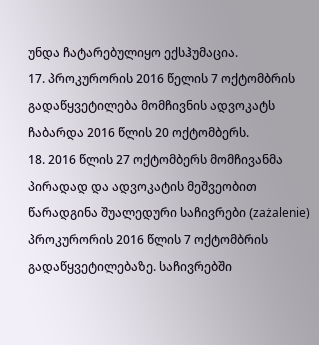უნდა ჩატარებულიყო ექსჰუმაცია.
17. პროკურორის 2016 წელის 7 ოქტომბრის გადაწყვეტილება მომჩივნის ადვოკატს ჩაბარდა 2016 წლის 20 ოქტომბერს.
18. 2016 წლის 27 ოქტომბერს მომჩივანმა პირადად და ადვოკატის მეშვეობით წარადგინა შუალედური საჩივრები (zażalenie) პროკურორის 2016 წლის 7 ოქტომბრის გადაწყვეტილებაზე. საჩივრებში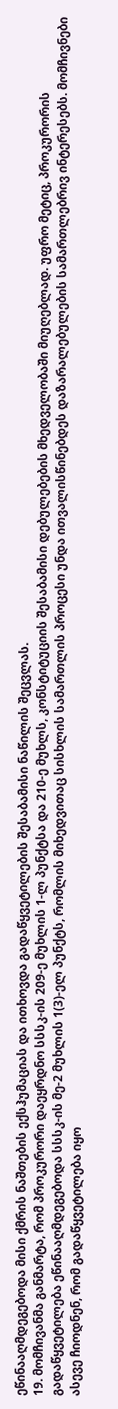ეწინააღმდეგებოდა მისი ქმრის ნაშთების ექსჰუმაციას და ითხოვდა გადაწყვეტილების შესაბამისი ნაწილის შეცვლას.
19. მომჩივანმა განმარტა, რომ პროკურორი დაეყრდნო სსსკ-ის 209-ე მუხლის 1-ლ პუნქტსა და 210-ე მუხლს, კონსტიტუციის შესაბამისი დებულებების მხედველობაში მიუღებლად. უფრო მეტიც, პროკურორის გადაწყვეტილება ეწინააღმდეგებოდა სსსკ-ის მე-2 მუხლის 1(3)-ელ პუნქტს, რომლის მიხედვითაც სისხლის სამართლის პროცესი უნდა ითვალისწინებდეს დაზარალებულების სამართლებრივ ინტერესებს. მომჩივნები ასევე ჩიოდნენ, რომ გადაწყვეტილება იყო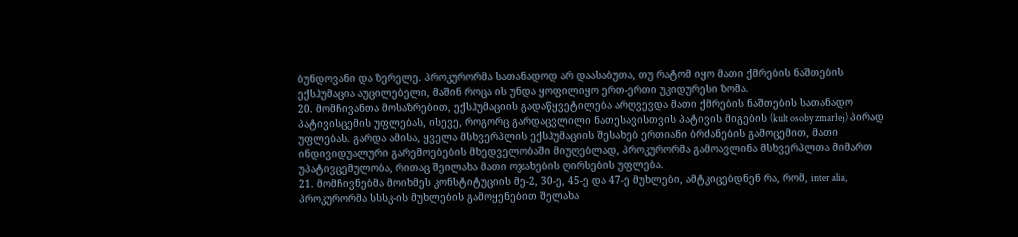ბუნდოვანი და ზერელე. პროკურორმა სათანადოდ არ დაასაბუთა, თუ რატომ იყო მათი ქმრების ნაშთების ექსჰუმაცია აუცილებელი, მაშინ როცა ის უნდა ყოფილიყო ერთ-ერთი უკიდურესი ზომა.
20. მომჩივანთა მოსაზრებით, ექსჰუმაციის გადაწყვეტილება არღვევდა მათი ქმრების ნაშთების სათანადო პატივისცემის უფლებას, ისევე, როგორც გარდაცვლილი ნათესავისთვის პატივის მიგების (kult osoby zmarłej) პირად უფლებას. გარდა ამისა, ყველა მსხვერპლის ექსჰუმაციის შესახებ ერთიანი ბრძანების გამოცემით, მათი ინდივიდუალური გარემოებების მხედველობაში მიუღებლად, პროკურორმა გამოავლინა მსხვერპლთა მიმართ უპატივცემულობა, რითაც შეილახა მათი ოჯახების ღირსების უფლება.
21. მომჩივნებმა მოიხმეს კონსტიტუციის მე-2, 30-ე, 45-ე და 47-ე მუხლები, ამტკიცებდნენ რა, რომ, inter alia, პროკურორმა სსსკ-ის მუხლების გამოყენებით შელახა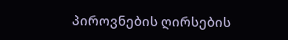პიროვნების ღირსების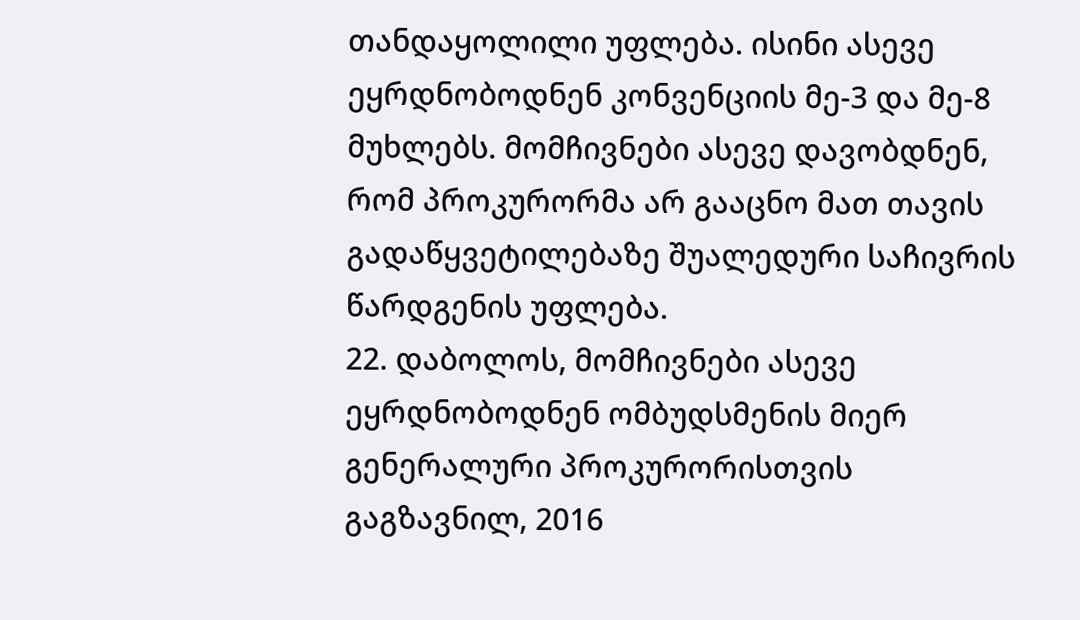თანდაყოლილი უფლება. ისინი ასევე ეყრდნობოდნენ კონვენციის მე-3 და მე-8 მუხლებს. მომჩივნები ასევე დავობდნენ, რომ პროკურორმა არ გააცნო მათ თავის გადაწყვეტილებაზე შუალედური საჩივრის წარდგენის უფლება.
22. დაბოლოს, მომჩივნები ასევე ეყრდნობოდნენ ომბუდსმენის მიერ გენერალური პროკურორისთვის გაგზავნილ, 2016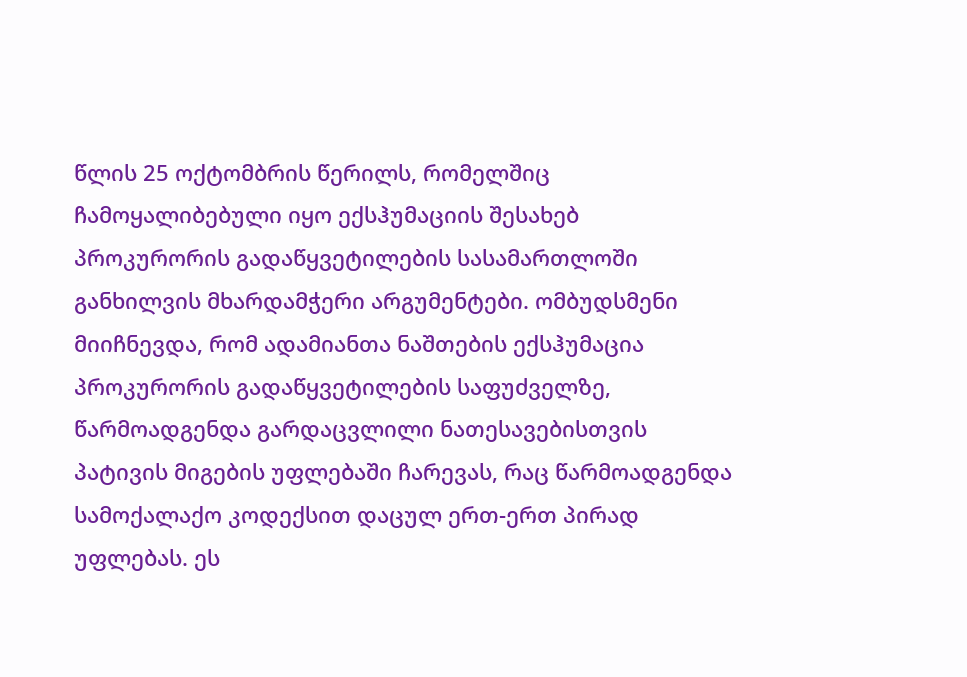წლის 25 ოქტომბრის წერილს, რომელშიც ჩამოყალიბებული იყო ექსჰუმაციის შესახებ პროკურორის გადაწყვეტილების სასამართლოში განხილვის მხარდამჭერი არგუმენტები. ომბუდსმენი მიიჩნევდა, რომ ადამიანთა ნაშთების ექსჰუმაცია პროკურორის გადაწყვეტილების საფუძველზე, წარმოადგენდა გარდაცვლილი ნათესავებისთვის პატივის მიგების უფლებაში ჩარევას, რაც წარმოადგენდა სამოქალაქო კოდექსით დაცულ ერთ-ერთ პირად უფლებას. ეს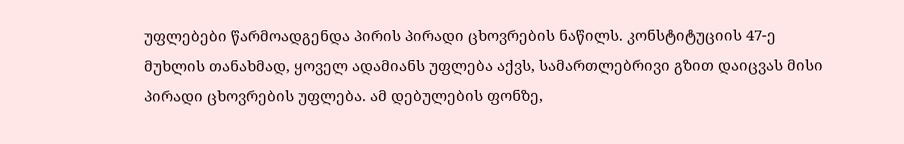უფლებები წარმოადგენდა პირის პირადი ცხოვრების ნაწილს. კონსტიტუციის 47-ე მუხლის თანახმად, ყოველ ადამიანს უფლება აქვს, სამართლებრივი გზით დაიცვას მისი პირადი ცხოვრების უფლება. ამ დებულების ფონზე,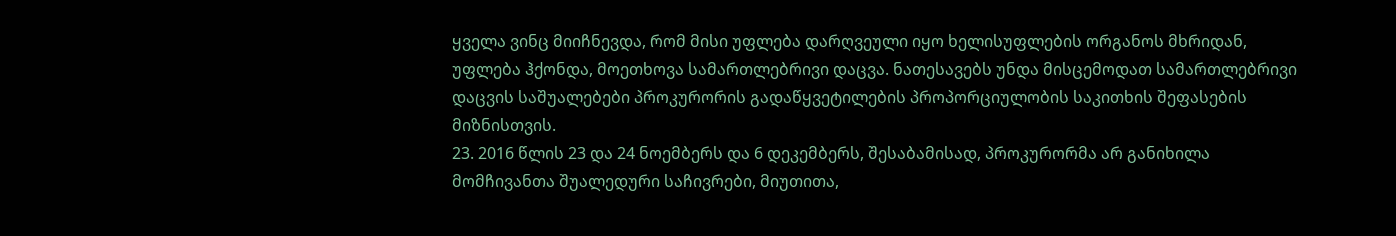ყველა ვინც მიიჩნევდა, რომ მისი უფლება დარღვეული იყო ხელისუფლების ორგანოს მხრიდან, უფლება ჰქონდა, მოეთხოვა სამართლებრივი დაცვა. ნათესავებს უნდა მისცემოდათ სამართლებრივი დაცვის საშუალებები პროკურორის გადაწყვეტილების პროპორციულობის საკითხის შეფასების მიზნისთვის.
23. 2016 წლის 23 და 24 ნოემბერს და 6 დეკემბერს, შესაბამისად, პროკურორმა არ განიხილა მომჩივანთა შუალედური საჩივრები, მიუთითა,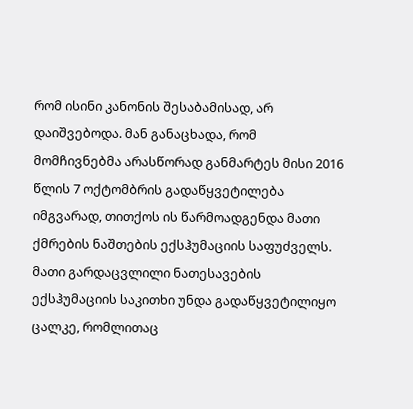რომ ისინი კანონის შესაბამისად, არ დაიშვებოდა. მან განაცხადა, რომ მომჩივნებმა არასწორად განმარტეს მისი 2016 წლის 7 ოქტომბრის გადაწყვეტილება იმგვარად, თითქოს ის წარმოადგენდა მათი ქმრების ნაშთების ექსჰუმაციის საფუძველს. მათი გარდაცვლილი ნათესავების ექსჰუმაციის საკითხი უნდა გადაწყვეტილიყო ცალკე, რომლითაც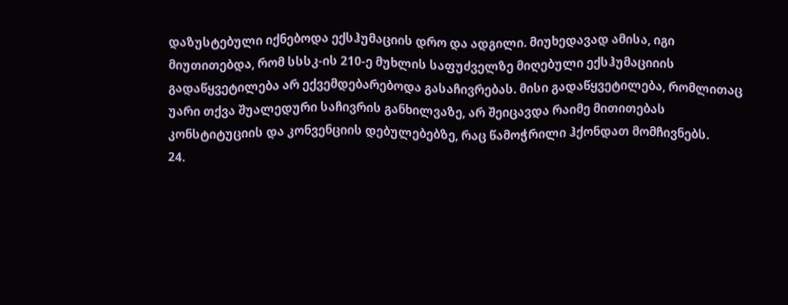დაზუსტებული იქნებოდა ექსჰუმაციის დრო და ადგილი. მიუხედავად ამისა, იგი მიუთითებდა, რომ სსსკ-ის 210-ე მუხლის საფუძველზე მიღებული ექსჰუმაციიის გადაწყვეტილება არ ექვემდებარებოდა გასაჩივრებას. მისი გადაწყვეტილება, რომლითაც უარი თქვა შუალედური საჩივრის განხილვაზე, არ შეიცავდა რაიმე მითითებას კონსტიტუციის და კონვენციის დებულებებზე, რაც წამოჭრილი ჰქონდათ მომჩივნებს.
24.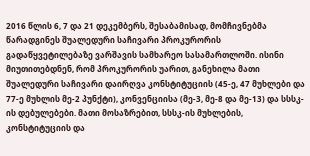2016 წლის 6, 7 და 21 დეკემბერს, შესაბამისად, მომჩივნებმა წარადგინეს შუალედური საჩივარი პროკურორის გადაწყვეტილებაზე ვარშავის სამხარეო სასამართლოში. ისინი მიუთითებდნენ, რომ პროკურორის უარით, განეხილა მათი შუალედური საჩივარი დაირღვა კონსტიტუციის (45-ე, 47 მუხლები და 77-ე მუხლის მე-2 პუნქტი), კონვენციისა (მე-3, მე-8 და მე-13) და სსსკ-ის დებულებები. მათი მოსაზრებით, სსსკ-ის მუხლების, კონსტიტუციის და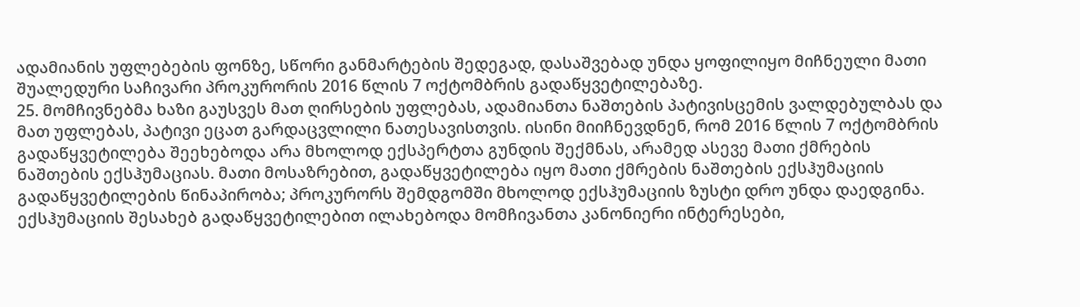ადამიანის უფლებების ფონზე, სწორი განმარტების შედეგად, დასაშვებად უნდა ყოფილიყო მიჩნეული მათი შუალედური საჩივარი პროკურორის 2016 წლის 7 ოქტომბრის გადაწყვეტილებაზე.
25. მომჩივნებმა ხაზი გაუსვეს მათ ღირსების უფლებას, ადამიანთა ნაშთების პატივისცემის ვალდებულბას და მათ უფლებას, პატივი ეცათ გარდაცვლილი ნათესავისთვის. ისინი მიიჩნევდნენ, რომ 2016 წლის 7 ოქტომბრის გადაწყვეტილება შეეხებოდა არა მხოლოდ ექსპერტთა გუნდის შექმნას, არამედ ასევე მათი ქმრების ნაშთების ექსჰუმაციას. მათი მოსაზრებით, გადაწყვეტილება იყო მათი ქმრების ნაშთების ექსჰუმაციის გადაწყვეტილების წინაპირობა; პროკურორს შემდგომში მხოლოდ ექსჰუმაციის ზუსტი დრო უნდა დაედგინა. ექსჰუმაციის შესახებ გადაწყვეტილებით ილახებოდა მომჩივანთა კანონიერი ინტერესები,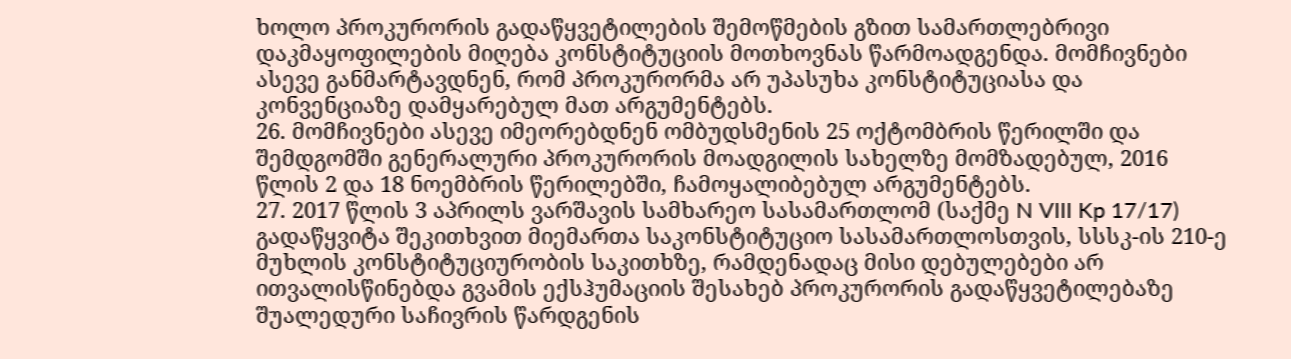ხოლო პროკურორის გადაწყვეტილების შემოწმების გზით სამართლებრივი დაკმაყოფილების მიღება კონსტიტუციის მოთხოვნას წარმოადგენდა. მომჩივნები ასევე განმარტავდნენ, რომ პროკურორმა არ უპასუხა კონსტიტუციასა და კონვენციაზე დამყარებულ მათ არგუმენტებს.
26. მომჩივნები ასევე იმეორებდნენ ომბუდსმენის 25 ოქტომბრის წერილში და შემდგომში გენერალური პროკურორის მოადგილის სახელზე მომზადებულ, 2016 წლის 2 და 18 ნოემბრის წერილებში, ჩამოყალიბებულ არგუმენტებს.
27. 2017 წლის 3 აპრილს ვარშავის სამხარეო სასამართლომ (საქმე N VIII Kp 17/17) გადაწყვიტა შეკითხვით მიემართა საკონსტიტუციო სასამართლოსთვის, სსსკ-ის 210-ე მუხლის კონსტიტუციურობის საკითხზე, რამდენადაც მისი დებულებები არ ითვალისწინებდა გვამის ექსჰუმაციის შესახებ პროკურორის გადაწყვეტილებაზე შუალედური საჩივრის წარდგენის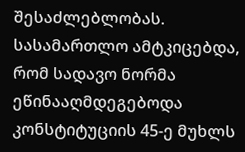შესაძლებლობას. სასამართლო ამტკიცებდა, რომ სადავო ნორმა ეწინააღმდეგებოდა კონსტიტუციის 45-ე მუხლს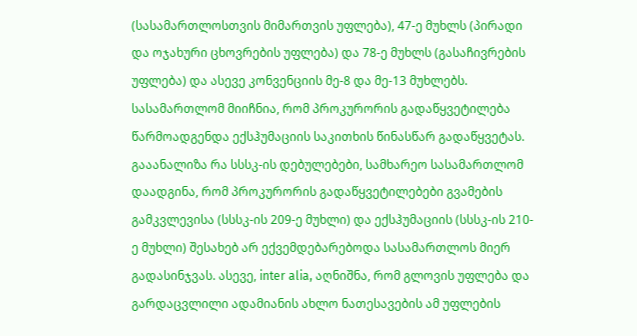(სასამართლოსთვის მიმართვის უფლება), 47-ე მუხლს (პირადი და ოჯახური ცხოვრების უფლება) და 78-ე მუხლს (გასაჩივრების უფლება) და ასევე კონვენციის მე-8 და მე-13 მუხლებს. სასამართლომ მიიჩნია, რომ პროკურორის გადაწყვეტილება წარმოადგენდა ექსჰუმაციის საკითხის წინასწარ გადაწყვეტას.
გააანალიზა რა სსსკ-ის დებულებები, სამხარეო სასამართლომ დაადგინა, რომ პროკურორის გადაწყვეტილებები გვამების გამკვლევისა (სსსკ-ის 209-ე მუხლი) და ექსჰუმაციის (სსსკ-ის 210-ე მუხლი) შესახებ არ ექვემდებარებოდა სასამართლოს მიერ გადასინჯვას. ასევე, inter alia, აღნიშნა, რომ გლოვის უფლება და გარდაცვლილი ადამიანის ახლო ნათესავების ამ უფლების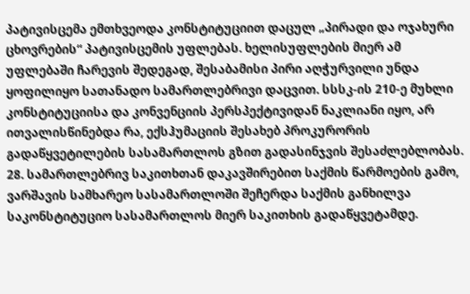პატივისცემა ემთხვეოდა კონსტიტუციით დაცულ „პირადი და ოჯახური ცხოვრების“ პატივისცემის უფლებას. ხელისუფლების მიერ ამ უფლებაში ჩარევის შედეგად, შესაბამისი პირი აღჭურვილი უნდა ყოფილიყო სათანადო სამართლებრივი დაცვით. სსსკ-ის 210-ე მუხლი კონსტიტუციისა და კონვენციის პერსპექტივიდან ნაკლიანი იყო, არ ითვალისწინებდა რა, ექსჰუმაციის შესახებ პროკურორის გადაწყვეტილების სასამართლოს გზით გადასინჯვის შესაძლებლობას.
28. სამართლებრივ საკითხთან დაკავშირებით საქმის წარმოების გამო, ვარშავის სამხარეო სასამართლოში შეჩერდა საქმის განხილვა საკონსტიტუციო სასამართლოს მიერ საკითხის გადაწყვეტამდე.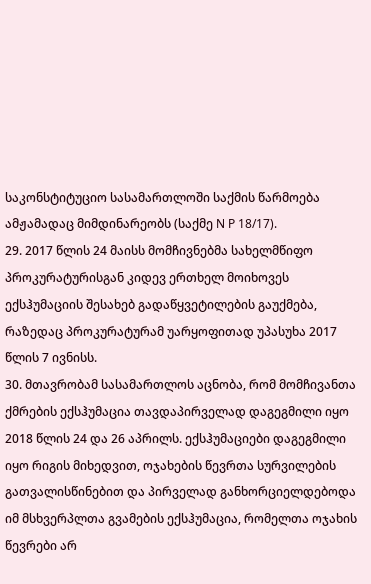საკონსტიტუციო სასამართლოში საქმის წარმოება ამჟამადაც მიმდინარეობს (საქმე N P 18/17).
29. 2017 წლის 24 მაისს მომჩივნებმა სახელმწიფო პროკურატურისგან კიდევ ერთხელ მოიხოვეს ექსჰუმაციის შესახებ გადაწყვეტილების გაუქმება, რაზედაც პროკურატურამ უარყოფითად უპასუხა 2017 წლის 7 ივნისს.
30. მთავრობამ სასამართლოს აცნობა, რომ მომჩივანთა ქმრების ექსჰუმაცია თავდაპირველად დაგეგმილი იყო 2018 წლის 24 და 26 აპრილს. ექსჰუმაციები დაგეგმილი იყო რიგის მიხედვით, ოჯახების წევრთა სურვილების გათვალისწინებით და პირველად განხორციელდებოდა იმ მსხვერპლთა გვამების ექსჰუმაცია, რომელთა ოჯახის წევრები არ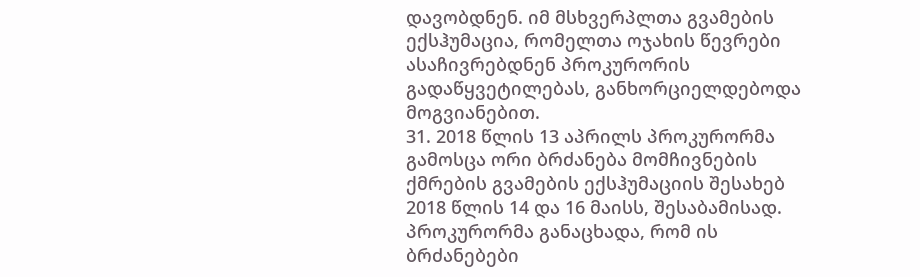დავობდნენ. იმ მსხვერპლთა გვამების ექსჰუმაცია, რომელთა ოჯახის წევრები ასაჩივრებდნენ პროკურორის გადაწყვეტილებას, განხორციელდებოდა მოგვიანებით.
31. 2018 წლის 13 აპრილს პროკურორმა გამოსცა ორი ბრძანება მომჩივნების ქმრების გვამების ექსჰუმაციის შესახებ 2018 წლის 14 და 16 მაისს, შესაბამისად. პროკურორმა განაცხადა, რომ ის ბრძანებები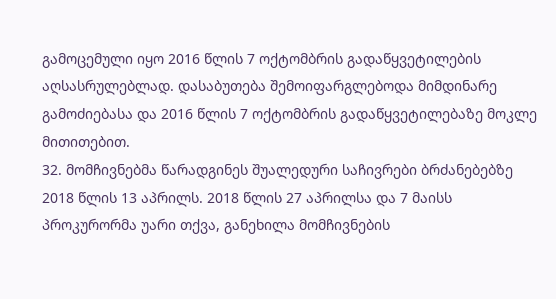გამოცემული იყო 2016 წლის 7 ოქტომბრის გადაწყვეტილების აღსასრულებლად. დასაბუთება შემოიფარგლებოდა მიმდინარე გამოძიებასა და 2016 წლის 7 ოქტომბრის გადაწყვეტილებაზე მოკლე მითითებით.
32. მომჩივნებმა წარადგინეს შუალედური საჩივრები ბრძანებებზე 2018 წლის 13 აპრილს. 2018 წლის 27 აპრილსა და 7 მაისს პროკურორმა უარი თქვა, განეხილა მომჩივნების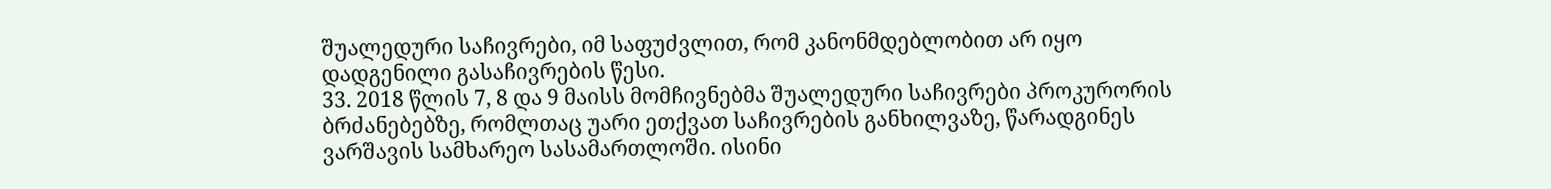შუალედური საჩივრები, იმ საფუძვლით, რომ კანონმდებლობით არ იყო დადგენილი გასაჩივრების წესი.
33. 2018 წლის 7, 8 და 9 მაისს მომჩივნებმა შუალედური საჩივრები პროკურორის ბრძანებებზე, რომლთაც უარი ეთქვათ საჩივრების განხილვაზე, წარადგინეს ვარშავის სამხარეო სასამართლოში. ისინი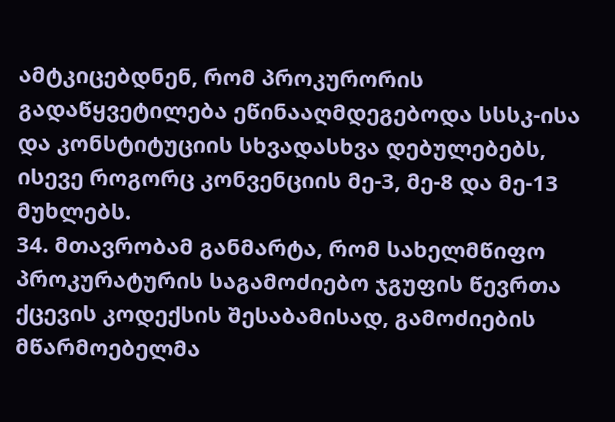ამტკიცებდნენ, რომ პროკურორის გადაწყვეტილება ეწინააღმდეგებოდა სსსკ-ისა და კონსტიტუციის სხვადასხვა დებულებებს, ისევე როგორც კონვენციის მე-3, მე-8 და მე-13 მუხლებს.
34. მთავრობამ განმარტა, რომ სახელმწიფო პროკურატურის საგამოძიებო ჯგუფის წევრთა ქცევის კოდექსის შესაბამისად, გამოძიების მწარმოებელმა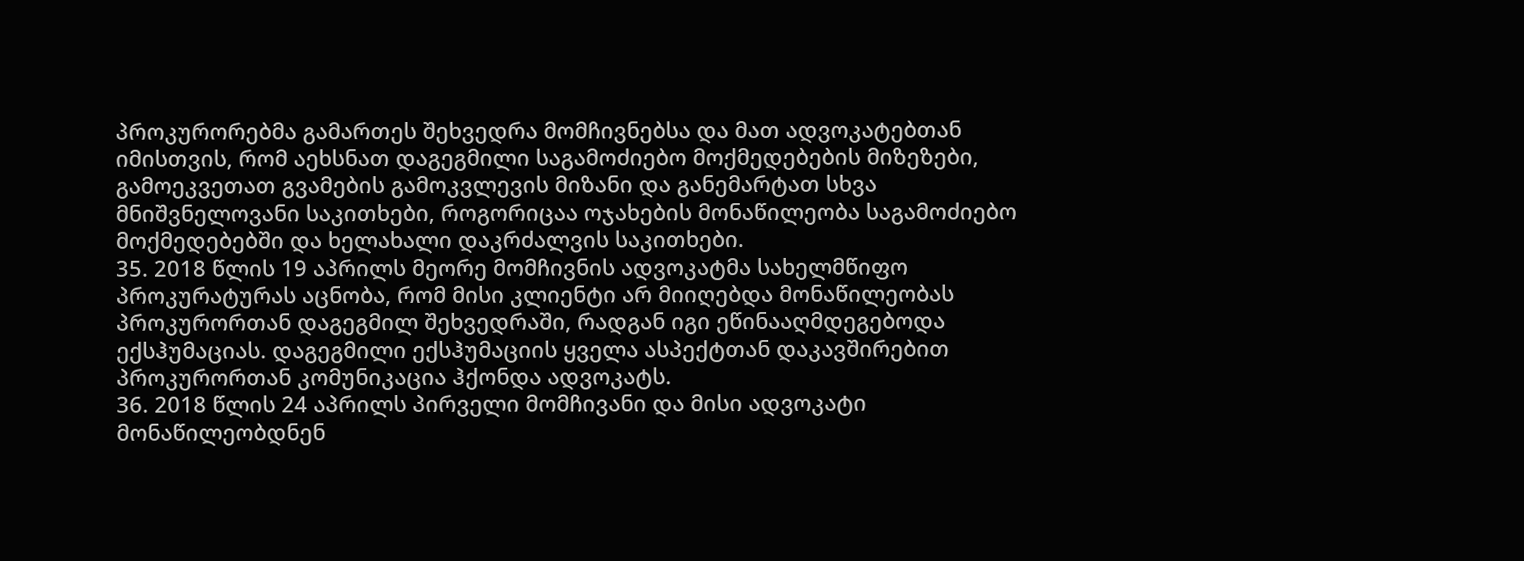პროკურორებმა გამართეს შეხვედრა მომჩივნებსა და მათ ადვოკატებთან იმისთვის, რომ აეხსნათ დაგეგმილი საგამოძიებო მოქმედებების მიზეზები, გამოეკვეთათ გვამების გამოკვლევის მიზანი და განემარტათ სხვა მნიშვნელოვანი საკითხები, როგორიცაა ოჯახების მონაწილეობა საგამოძიებო მოქმედებებში და ხელახალი დაკრძალვის საკითხები.
35. 2018 წლის 19 აპრილს მეორე მომჩივნის ადვოკატმა სახელმწიფო პროკურატურას აცნობა, რომ მისი კლიენტი არ მიიღებდა მონაწილეობას პროკურორთან დაგეგმილ შეხვედრაში, რადგან იგი ეწინააღმდეგებოდა ექსჰუმაციას. დაგეგმილი ექსჰუმაციის ყველა ასპექტთან დაკავშირებით პროკურორთან კომუნიკაცია ჰქონდა ადვოკატს.
36. 2018 წლის 24 აპრილს პირველი მომჩივანი და მისი ადვოკატი მონაწილეობდნენ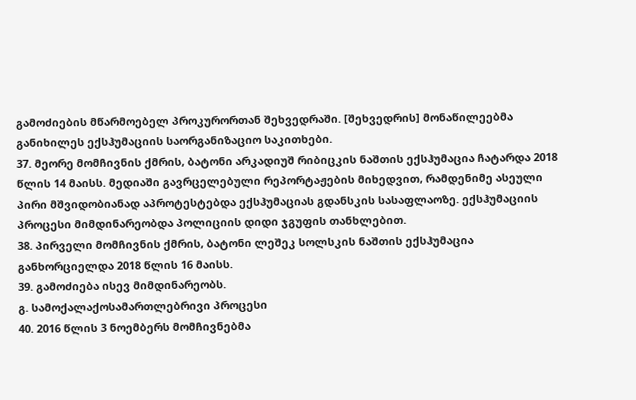გამოძიების მწარმოებელ პროკურორთან შეხვედრაში. [შეხვედრის] მონაწილეებმა განიხილეს ექსჰუმაციის საორგანიზაციო საკითხები.
37. მეორე მომჩივნის ქმრის, ბატონი არკადიუშ რიბიცკის ნაშთის ექსჰუმაცია ჩატარდა 2018 წლის 14 მაისს. მედიაში გავრცელებული რეპორტაჟების მიხედვით, რამდენიმე ასეული პირი მშვიდობიანად აპროტესტებდა ექსჰუმაციას გდანსკის სასაფლაოზე. ექსჰუმაციის პროცესი მიმდინარეობდა პოლიციის დიდი ჯგუფის თანხლებით.
38. პირველი მომჩივნის ქმრის, ბატონი ლეშეკ სოლსკის ნაშთის ექსჰუმაცია განხორციელდა 2018 წლის 16 მაისს.
39. გამოძიება ისევ მიმდინარეობს.
გ. სამოქალაქოსამართლებრივი პროცესი
40. 2016 წლის 3 ნოემბერს მომჩივნებმა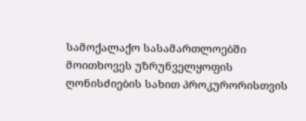სამოქალაქო სასამართლოებში მოითხოვეს უზრუნველყოფის ღონისძიების სახით პროკურორისთვის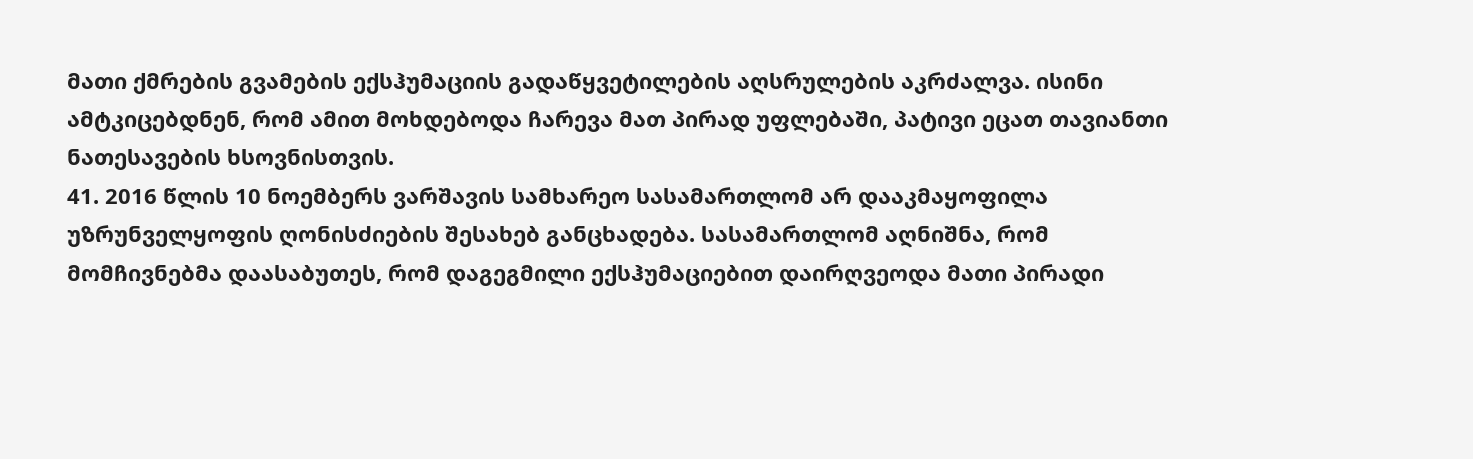მათი ქმრების გვამების ექსჰუმაციის გადაწყვეტილების აღსრულების აკრძალვა. ისინი ამტკიცებდნენ, რომ ამით მოხდებოდა ჩარევა მათ პირად უფლებაში, პატივი ეცათ თავიანთი ნათესავების ხსოვნისთვის.
41. 2016 წლის 10 ნოემბერს ვარშავის სამხარეო სასამართლომ არ დააკმაყოფილა უზრუნველყოფის ღონისძიების შესახებ განცხადება. სასამართლომ აღნიშნა, რომ მომჩივნებმა დაასაბუთეს, რომ დაგეგმილი ექსჰუმაციებით დაირღვეოდა მათი პირადი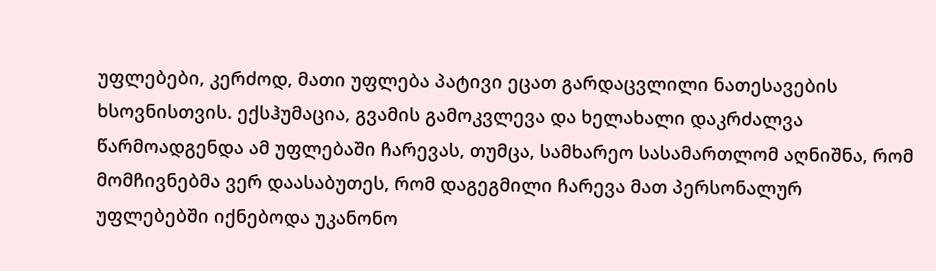უფლებები, კერძოდ, მათი უფლება პატივი ეცათ გარდაცვლილი ნათესავების ხსოვნისთვის. ექსჰუმაცია, გვამის გამოკვლევა და ხელახალი დაკრძალვა წარმოადგენდა ამ უფლებაში ჩარევას, თუმცა, სამხარეო სასამართლომ აღნიშნა, რომ მომჩივნებმა ვერ დაასაბუთეს, რომ დაგეგმილი ჩარევა მათ პერსონალურ უფლებებში იქნებოდა უკანონო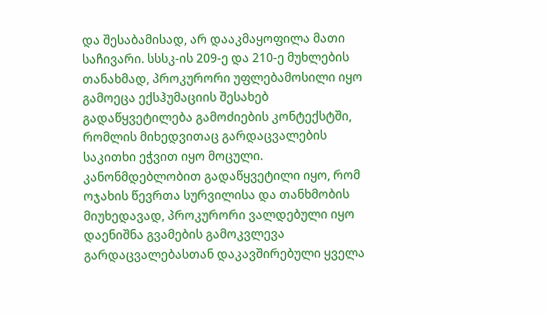და შესაბამისად, არ დააკმაყოფილა მათი საჩივარი. სსსკ-ის 209-ე და 210-ე მუხლების თანახმად, პროკურორი უფლებამოსილი იყო გამოეცა ექსჰუმაციის შესახებ გადაწყვეტილება გამოძიების კონტექსტში, რომლის მიხედვითაც გარდაცვალების საკითხი ეჭვით იყო მოცული. კანონმდებლობით გადაწყვეტილი იყო, რომ ოჯახის წევრთა სურვილისა და თანხმობის მიუხედავად, პროკურორი ვალდებული იყო დაენიშნა გვამების გამოკვლევა გარდაცვალებასთან დაკავშირებული ყველა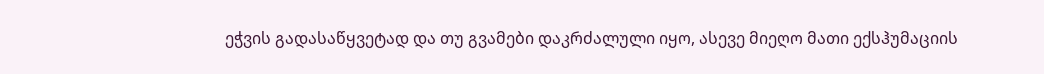ეჭვის გადასაწყვეტად და თუ გვამები დაკრძალული იყო, ასევე მიეღო მათი ექსჰუმაციის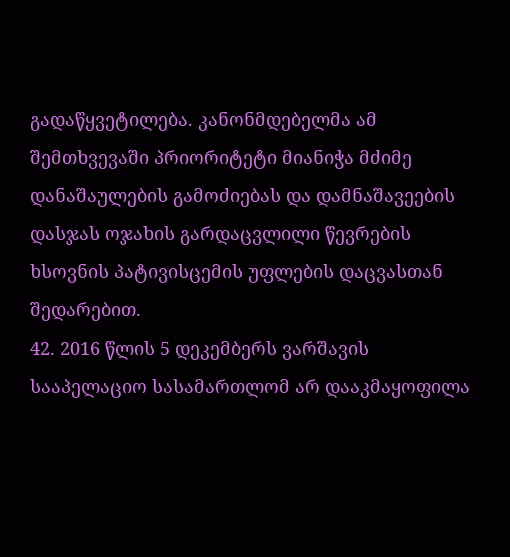გადაწყვეტილება. კანონმდებელმა ამ შემთხვევაში პრიორიტეტი მიანიჭა მძიმე დანაშაულების გამოძიებას და დამნაშავეების დასჯას ოჯახის გარდაცვლილი წევრების ხსოვნის პატივისცემის უფლების დაცვასთან შედარებით.
42. 2016 წლის 5 დეკემბერს ვარშავის სააპელაციო სასამართლომ არ დააკმაყოფილა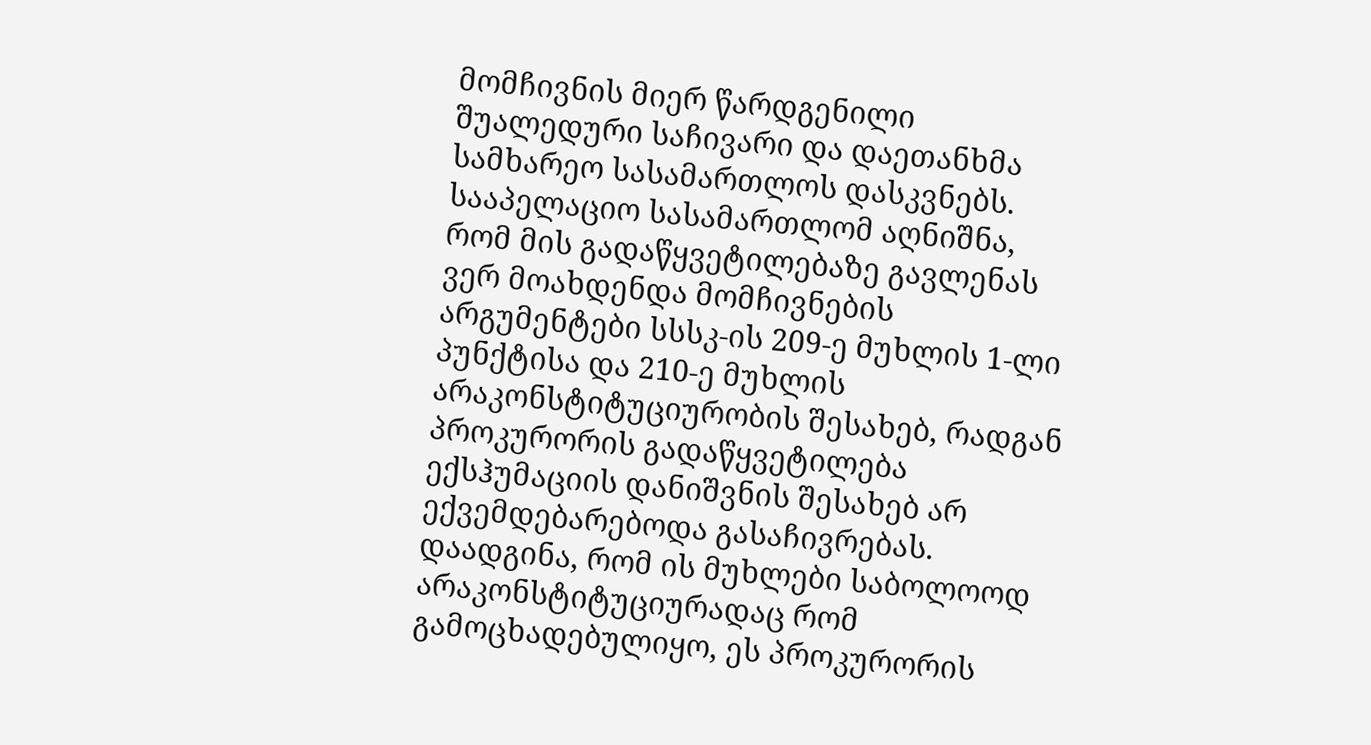მომჩივნის მიერ წარდგენილი შუალედური საჩივარი და დაეთანხმა სამხარეო სასამართლოს დასკვნებს. სააპელაციო სასამართლომ აღნიშნა, რომ მის გადაწყვეტილებაზე გავლენას ვერ მოახდენდა მომჩივნების არგუმენტები სსსკ-ის 209-ე მუხლის 1-ლი პუნქტისა და 210-ე მუხლის არაკონსტიტუციურობის შესახებ, რადგან პროკურორის გადაწყვეტილება ექსჰუმაციის დანიშვნის შესახებ არ ექვემდებარებოდა გასაჩივრებას. დაადგინა, რომ ის მუხლები საბოლოოდ არაკონსტიტუციურადაც რომ გამოცხადებულიყო, ეს პროკურორის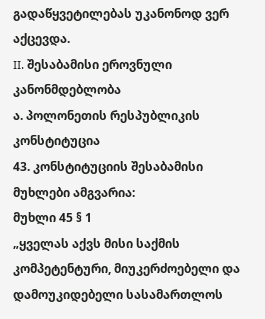გადაწყვეტილებას უკანონოდ ვერ აქცევდა.
II. შესაბამისი ეროვნული კანონმდებლობა
ა. პოლონეთის რესპუბლიკის კონსტიტუცია
43. კონსტიტუციის შესაბამისი მუხლები ამგვარია:
მუხლი 45 § 1
„ყველას აქვს მისი საქმის კომპეტენტური, მიუკერძოებელი და დამოუკიდებელი სასამართლოს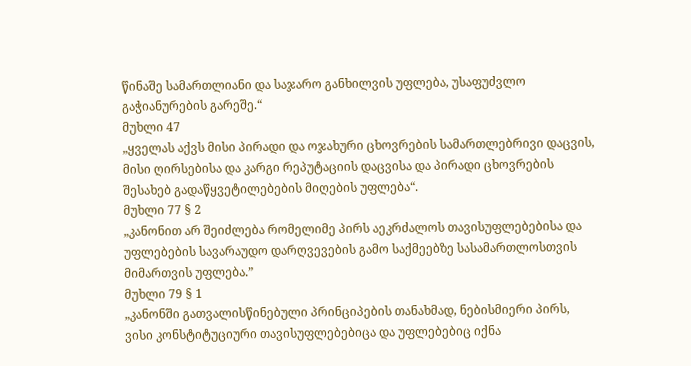წინაშე სამართლიანი და საჯარო განხილვის უფლება, უსაფუძვლო გაჭიანურების გარეშე.“
მუხლი 47
„ყველას აქვს მისი პირადი და ოჯახური ცხოვრების სამართლებრივი დაცვის, მისი ღირსებისა და კარგი რეპუტაციის დაცვისა და პირადი ცხოვრების შესახებ გადაწყვეტილებების მიღების უფლება“.
მუხლი 77 § 2
„კანონით არ შეიძლება რომელიმე პირს აეკრძალოს თავისუფლებებისა და უფლებების სავარაუდო დარღვევების გამო საქმეებზე სასამართლოსთვის მიმართვის უფლება.”
მუხლი 79 § 1
„კანონში გათვალისწინებული პრინციპების თანახმად, ნებისმიერი პირს, ვისი კონსტიტუციური თავისუფლებებიცა და უფლებებიც იქნა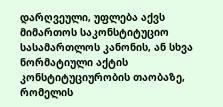დარღვეული, უფლება აქვს მიმართოს საკონსტიტუციო სასამართლოს კანონის, ან სხვა ნორმატიული აქტის კონსტიტუციურობის თაობაზე, რომელის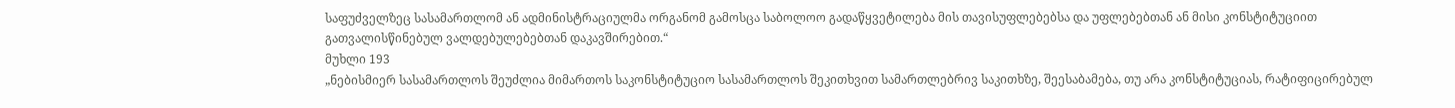საფუძველზეც სასამართლომ ან ადმინისტრაციულმა ორგანომ გამოსცა საბოლოო გადაწყვეტილება მის თავისუფლებებსა და უფლებებთან ან მისი კონსტიტუციით გათვალისწინებულ ვალდებულებებთან დაკავშირებით.“
მუხლი 193
„ნებისმიერ სასამართლოს შეუძლია მიმართოს საკონსტიტუციო სასამართლოს შეკითხვით სამართლებრივ საკითხზე, შეესაბამება, თუ არა კონსტიტუციას, რატიფიცირებულ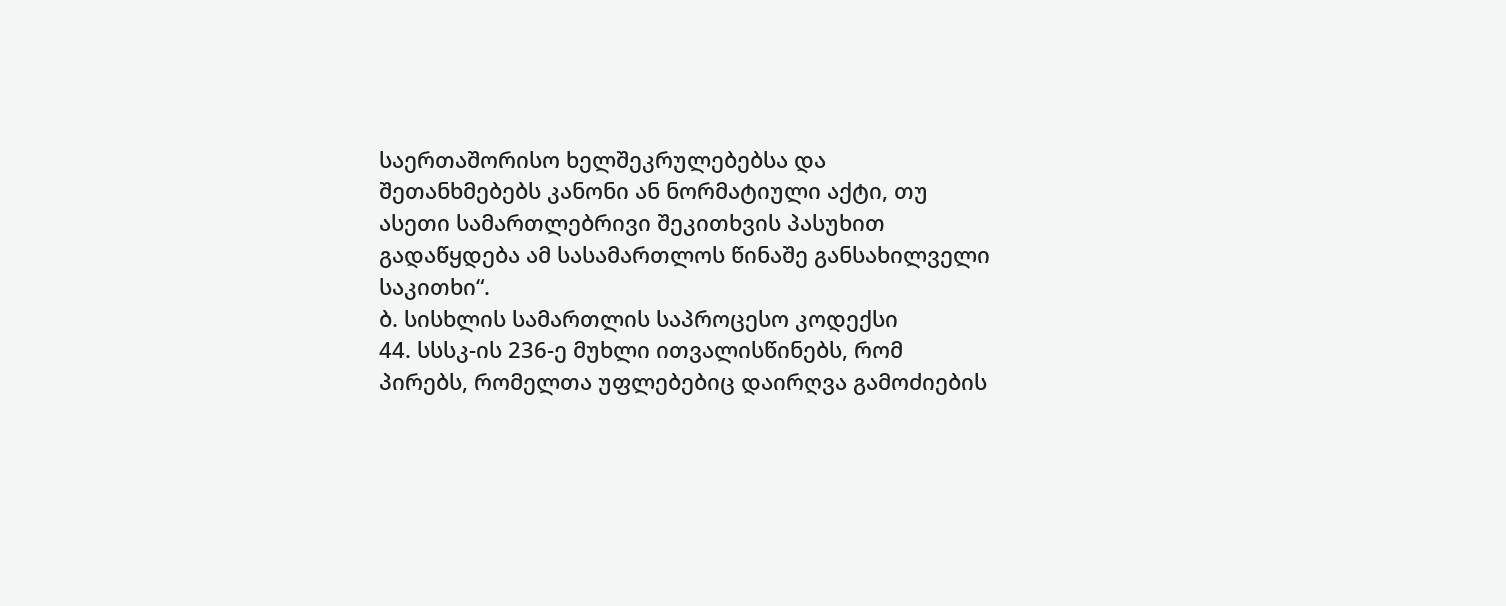საერთაშორისო ხელშეკრულებებსა და შეთანხმებებს კანონი ან ნორმატიული აქტი, თუ ასეთი სამართლებრივი შეკითხვის პასუხით გადაწყდება ამ სასამართლოს წინაშე განსახილველი საკითხი“.
ბ. სისხლის სამართლის საპროცესო კოდექსი
44. სსსკ-ის 236-ე მუხლი ითვალისწინებს, რომ პირებს, რომელთა უფლებებიც დაირღვა გამოძიების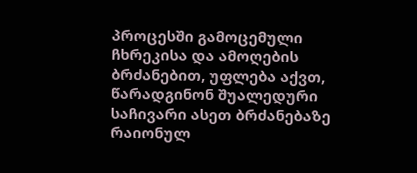პროცესში გამოცემული ჩხრეკისა და ამოღების ბრძანებით, უფლება აქვთ, წარადგინონ შუალედური საჩივარი ასეთ ბრძანებაზე რაიონულ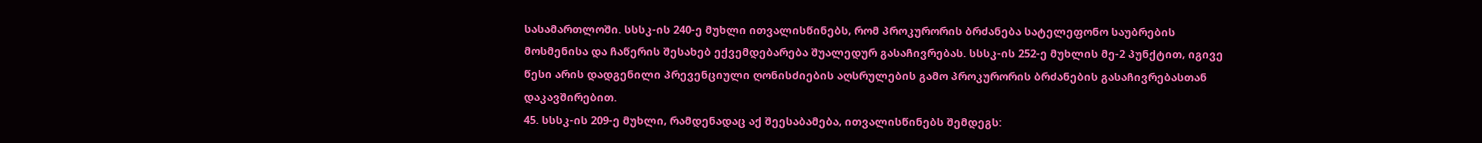სასამართლოში. სსსკ-ის 240-ე მუხლი ითვალისწინებს, რომ პროკურორის ბრძანება სატელეფონო საუბრების მოსმენისა და ჩაწერის შესახებ ექვემდებარება შუალედურ გასაჩივრებას. სსსკ-ის 252-ე მუხლის მე-2 პუნქტით, იგივე წესი არის დადგენილი პრევენციული ღონისძიების აღსრულების გამო პროკურორის ბრძანების გასაჩივრებასთან დაკავშირებით.
45. სსსკ-ის 209-ე მუხლი, რამდენადაც აქ შეესაბამება, ითვალისწინებს შემდეგს: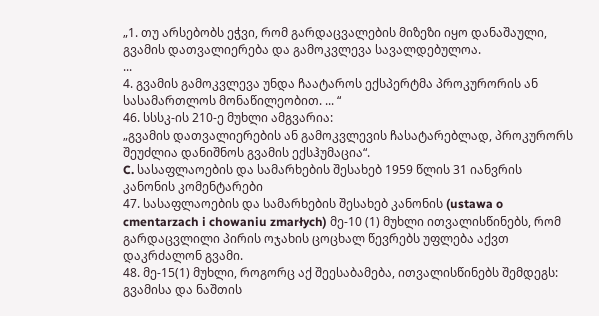„1. თუ არსებობს ეჭვი, რომ გარდაცვალების მიზეზი იყო დანაშაული, გვამის დათვალიერება და გამოკვლევა სავალდებულოა.
...
4. გვამის გამოკვლევა უნდა ჩაატაროს ექსპერტმა პროკურორის ან სასამართლოს მონაწილეობით. ... “
46. სსსკ-ის 210-ე მუხლი ამგვარია:
„გვამის დათვალიერების ან გამოკვლევის ჩასატარებლად, პროკურორს შეუძლია დანიშნოს გვამის ექსჰუმაცია“.
C. სასაფლაოების და სამარხების შესახებ 1959 წლის 31 იანვრის კანონის კომენტარები
47. სასაფლაოების და სამარხების შესახებ კანონის (ustawa o cmentarzach i chowaniu zmarłych) მე-10 (1) მუხლი ითვალისწინებს, რომ გარდაცვლილი პირის ოჯახის ცოცხალ წევრებს უფლება აქვთ დაკრძალონ გვამი.
48. მე-15(1) მუხლი, როგორც აქ შეესაბამება, ითვალისწინებს შემდეგს:
გვამისა და ნაშთის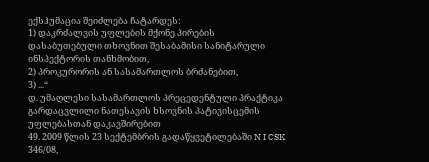ექსჰუმაცია შეიძლება ჩატარდეს:
1) დაკრძალვის უფლების მქონე პირების დასაბუთებული თხოვნით შესაბამისი სანიტარული ინსპექტორის თანხმობით,
2) პროკურორის ან სასამართლოს ბრძანებით,
3) ...“
დ. უმაღლესი სასამართლოს პრეცედენტული პრაქტიკა გარდაცვლილი ნათესავის ხსოვნის პატივისცემის უფლებასთან დაკავშირებით
49. 2009 წლის 23 სექტემბრის გადაწყვეტილებაში N I CSK 346/08,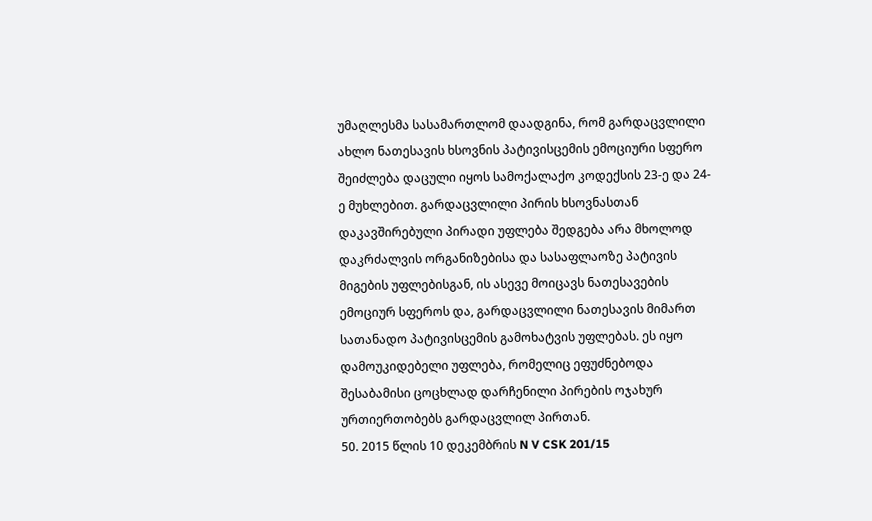უმაღლესმა სასამართლომ დაადგინა, რომ გარდაცვლილი ახლო ნათესავის ხსოვნის პატივისცემის ემოციური სფერო შეიძლება დაცული იყოს სამოქალაქო კოდექსის 23-ე და 24-ე მუხლებით. გარდაცვლილი პირის ხსოვნასთან დაკავშირებული პირადი უფლება შედგება არა მხოლოდ დაკრძალვის ორგანიზებისა და სასაფლაოზე პატივის მიგების უფლებისგან, ის ასევე მოიცავს ნათესავების ემოციურ სფეროს და, გარდაცვლილი ნათესავის მიმართ სათანადო პატივისცემის გამოხატვის უფლებას. ეს იყო დამოუკიდებელი უფლება, რომელიც ეფუძნებოდა შესაბამისი ცოცხლად დარჩენილი პირების ოჯახურ ურთიერთობებს გარდაცვლილ პირთან.
50. 2015 წლის 10 დეკემბრის N V CSK 201/15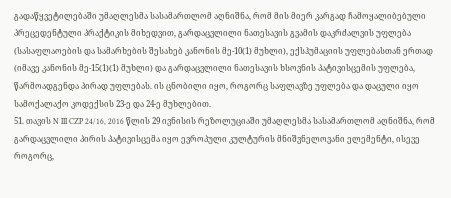გადაწყვეტილებაში უმაღლესმა სასამართლომ აღნიშნა, რომ მის მიერ კარგად ჩამოყალიბებული პრეცედენტული პრაქტიკის მიხედვით, გარდაცვლილი ნათესავის გვამის დაკრძალვის უფლება (სასაფლაოების და სამარხების შესახებ კანონის მე-10(1) მუხლი), ექსჰუმაციის უფლებასთან ერთად (იმავე კანონის მე-15(1)(1) მუხლი) და გარდაცვლილი ნათესავის ხსოვნის პატივისცემის უფლება, წარმოადგენდა პირად უფლებას. ის ცნობილი იყო, როგორც საფლავზე უფლება და დაცული იყო სამოქალაქო კოდექსის 23-ე და 24-ე მუხლებით.
51. თავის N III CZP 24/16, 2016 წლის 29 ივნისის რეზოლუციაში უმაღლესმა სასამართლომ აღნიშნა, რომ გარდაცვლილი პირის პატივისცემა იყო ევროპული კულტურის მნიშვნელოვანი ელემენტი, ისევე როგორც,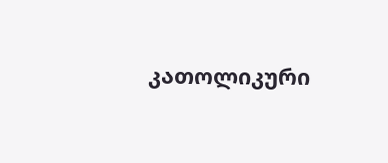კათოლიკური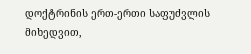დოქტრინის ერთ-ერთი საფუძვლის მიხედვით,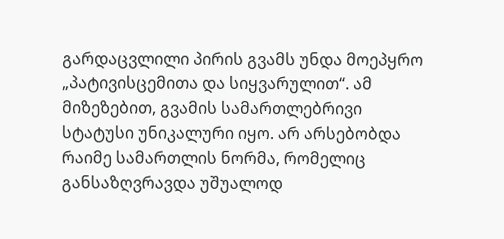გარდაცვლილი პირის გვამს უნდა მოეპყრო „პატივისცემითა და სიყვარულით“. ამ მიზეზებით, გვამის სამართლებრივი სტატუსი უნიკალური იყო. არ არსებობდა რაიმე სამართლის ნორმა, რომელიც განსაზღვრავდა უშუალოდ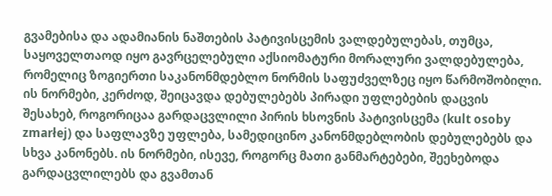გვამებისა და ადამიანის ნაშთების პატივისცემის ვალდებულებას, თუმცა, საყოველთაოდ იყო გავრცელებული აქსიომატური მორალური ვალდებულება, რომელიც ზოგიერთი საკანონმდებლო ნორმის საფუძველზეც იყო წარმოშობილი. ის ნორმები, კერძოდ, შეიცავდა დებულებებს პირადი უფლებების დაცვის შესახებ, როგორიცაა გარდაცვლილი პირის ხსოვნის პატივისცემა (kult osoby zmarłej) და საფლავზე უფლება, სამედიცინო კანონმდებლობის დებულებებს და სხვა კანონებს. ის ნორმები, ისევე, როგორც მათი განმარტებები, შეეხებოდა გარდაცვლილებს და გვამთან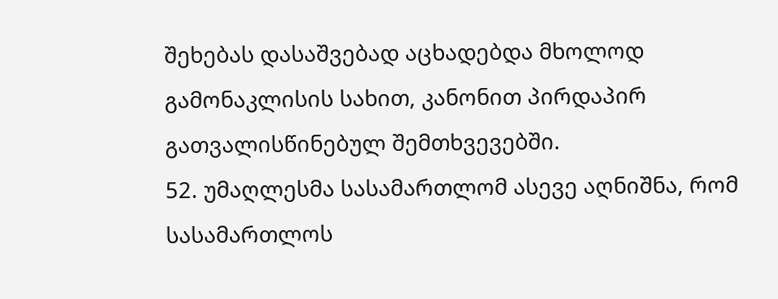შეხებას დასაშვებად აცხადებდა მხოლოდ გამონაკლისის სახით, კანონით პირდაპირ გათვალისწინებულ შემთხვევებში.
52. უმაღლესმა სასამართლომ ასევე აღნიშნა, რომ სასამართლოს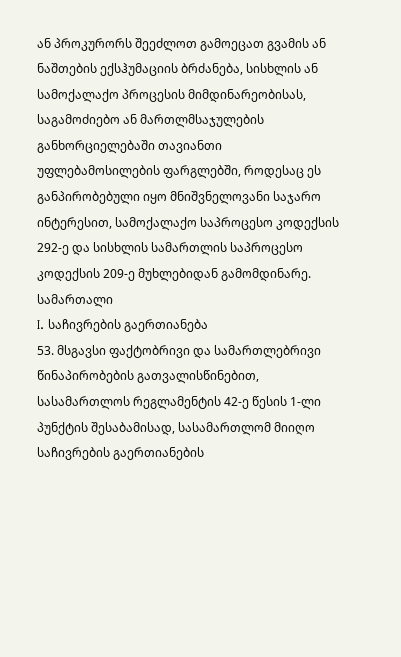ან პროკურორს შეეძლოთ გამოეცათ გვამის ან ნაშთების ექსჰუმაციის ბრძანება, სისხლის ან სამოქალაქო პროცესის მიმდინარეობისას, საგამოძიებო ან მართლმსაჯულების განხორციელებაში თავიანთი უფლებამოსილების ფარგლებში, როდესაც ეს განპირობებული იყო მნიშვნელოვანი საჯარო ინტერესით, სამოქალაქო საპროცესო კოდექსის 292-ე და სისხლის სამართლის საპროცესო კოდექსის 209-ე მუხლებიდან გამომდინარე.
სამართალი
I. საჩივრების გაერთიანება
53. მსგავსი ფაქტობრივი და სამართლებრივი წინაპირობების გათვალისწინებით, სასამართლოს რეგლამენტის 42-ე წესის 1-ლი პუნქტის შესაბამისად, სასამართლომ მიიღო საჩივრების გაერთიანების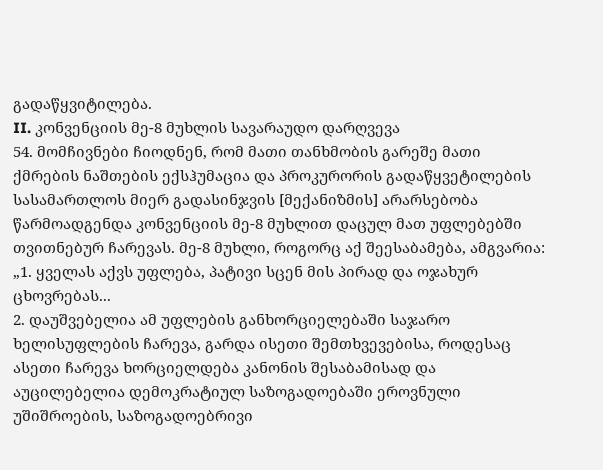გადაწყვიტილება.
II. კონვენციის მე-8 მუხლის სავარაუდო დარღვევა
54. მომჩივნები ჩიოდნენ, რომ მათი თანხმობის გარეშე მათი ქმრების ნაშთების ექსჰუმაცია და პროკურორის გადაწყვეტილების სასამართლოს მიერ გადასინჯვის [მექანიზმის] არარსებობა წარმოადგენდა კონვენციის მე-8 მუხლით დაცულ მათ უფლებებში თვითნებურ ჩარევას. მე-8 მუხლი, როგორც აქ შეესაბამება, ამგვარია:
„1. ყველას აქვს უფლება, პატივი სცენ მის პირად და ოჯახურ ცხოვრებას...
2. დაუშვებელია ამ უფლების განხორციელებაში საჯარო ხელისუფლების ჩარევა, გარდა ისეთი შემთხვევებისა, როდესაც ასეთი ჩარევა ხორციელდება კანონის შესაბამისად და აუცილებელია დემოკრატიულ საზოგადოებაში ეროვნული უშიშროების, საზოგადოებრივი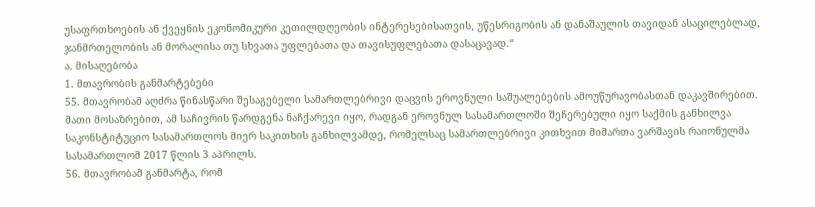უსაფრთხოების ან ქვეყნის ეკონომიკური კეთილდღეობის ინტერესებისათვის, უწესრიგობის ან დანაშაულის თავიდან ასაცილებლად, ჯანმრთელობის ან მორალისა თუ სხვათა უფლებათა და თავისუფლებათა დასაცავად.“
ა. მისაღებობა
1. მთავრობის განმარტებები
55. მთავრობამ აღძრა წინასწარი შესაგებელი სამართლებრივი დაცვის ეროვნული საშუალებების ამოუწურავობასთან დაკავშირებით. მათი მოსაზრებით, ამ საჩივრის წარდგენა ნაჩქარევი იყო, რადგან ეროვნულ სასამართლოში შეჩერებული იყო საქმის განხილვა საკონსტიტუციო სასამართლოს მიერ საკითხის განხილვამდე, რომელსაც სამართლებრივი კითხვით მიმართა ვარშავის რაიონულმა სასამართლომ 2017 წლის 3 აპრილს.
56. მთავრობამ განმარტა, რომ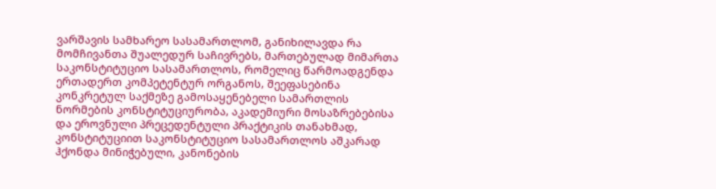ვარშავის სამხარეო სასამართლომ, განიხილავდა რა მომჩივანთა შუალედურ საჩივრებს, მართებულად მიმართა საკონსტიტუციო სასამართლოს, რომელიც წარმოადგენდა ერთადერთ კომპეტენტურ ორგანოს, შეეფასებინა კონკრეტულ საქმეზე გამოსაყენებელი სამართლის ნორმების კონსტიტუციურობა, აკადემიური მოსაზრებებისა და ეროვნული პრეცედენტული პრაქტიკის თანახმად, კონსტიტუციით საკონსტიტუციო სასამართლოს აშკარად ჰქონდა მინიჭებული, კანონების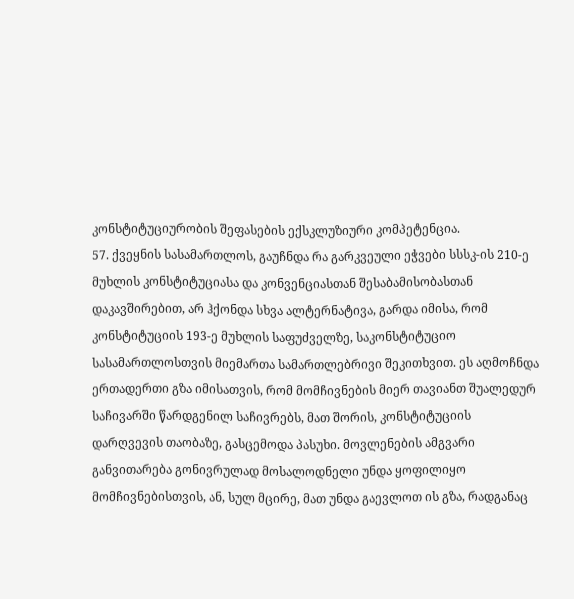კონსტიტუციურობის შეფასების ექსკლუზიური კომპეტენცია.
57. ქვეყნის სასამართლოს, გაუჩნდა რა გარკვეული ეჭვები სსსკ-ის 210-ე მუხლის კონსტიტუციასა და კონვენციასთან შესაბამისობასთან დაკავშირებით, არ ჰქონდა სხვა ალტერნატივა, გარდა იმისა, რომ კონსტიტუციის 193-ე მუხლის საფუძველზე, საკონსტიტუციო სასამართლოსთვის მიემართა სამართლებრივი შეკითხვით. ეს აღმოჩნდა ერთადერთი გზა იმისათვის, რომ მომჩივნების მიერ თავიანთ შუალედურ საჩივარში წარდგენილ საჩივრებს, მათ შორის, კონსტიტუციის დარღვევის თაობაზე, გასცემოდა პასუხი. მოვლენების ამგვარი განვითარება გონივრულად მოსალოდნელი უნდა ყოფილიყო მომჩივნებისთვის, ან, სულ მცირე, მათ უნდა გაევლოთ ის გზა, რადგანაც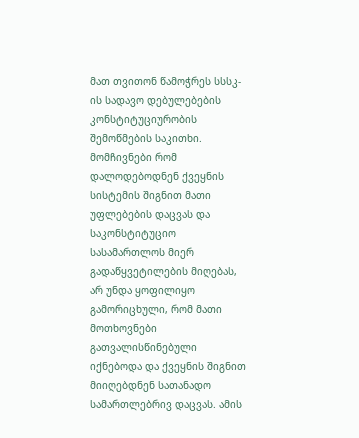მათ თვითონ წამოჭრეს სსსკ-ის სადავო დებულებების კონსტიტუციურობის შემოწმების საკითხი. მომჩივნები რომ დალოდებოდნენ ქვეყნის სისტემის შიგნით მათი უფლებების დაცვას და საკონსტიტუციო სასამართლოს მიერ გადაწყვეტილების მიღებას, არ უნდა ყოფილიყო გამორიცხული, რომ მათი მოთხოვნები გათვალისწინებული იქნებოდა და ქვეყნის შიგნით მიიღებდნენ სათანადო სამართლებრივ დაცვას. ამის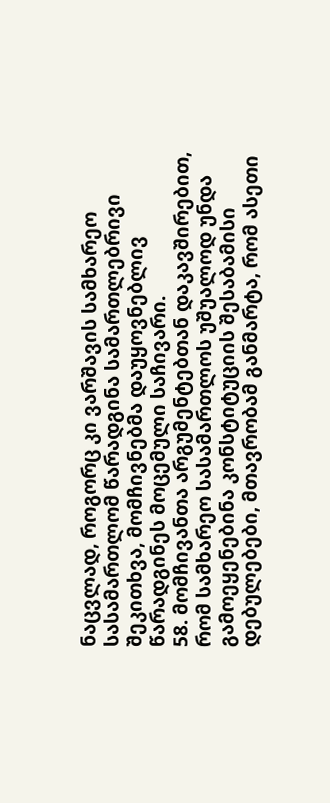ნაცვლად, როგორც კი ვარშავის სამხარეო სასამართლომ წარადგინა სამართლებრივი შეკითხვა, მომჩივნებმა დაუყოვნებლივ წარადგინეს მოცემული საჩივარი.
58. მომჩივანთა არგუმენტებთან დაკავშირებით, რომ სამხარეო სასამართლოს უშუალოდ უნდა გამოეყენებინა კონსტიტუციის შესაბამისი დებულებები, მთავრობამ განმარტა, რომ ასეთი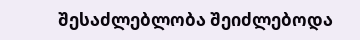შესაძლებლობა შეიძლებოდა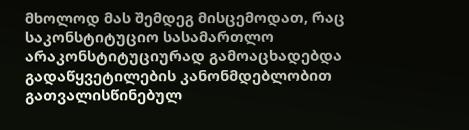მხოლოდ მას შემდეგ მისცემოდათ, რაც საკონსტიტუციო სასამართლო არაკონსტიტუციურად გამოაცხადებდა გადაწყვეტილების კანონმდებლობით გათვალისწინებულ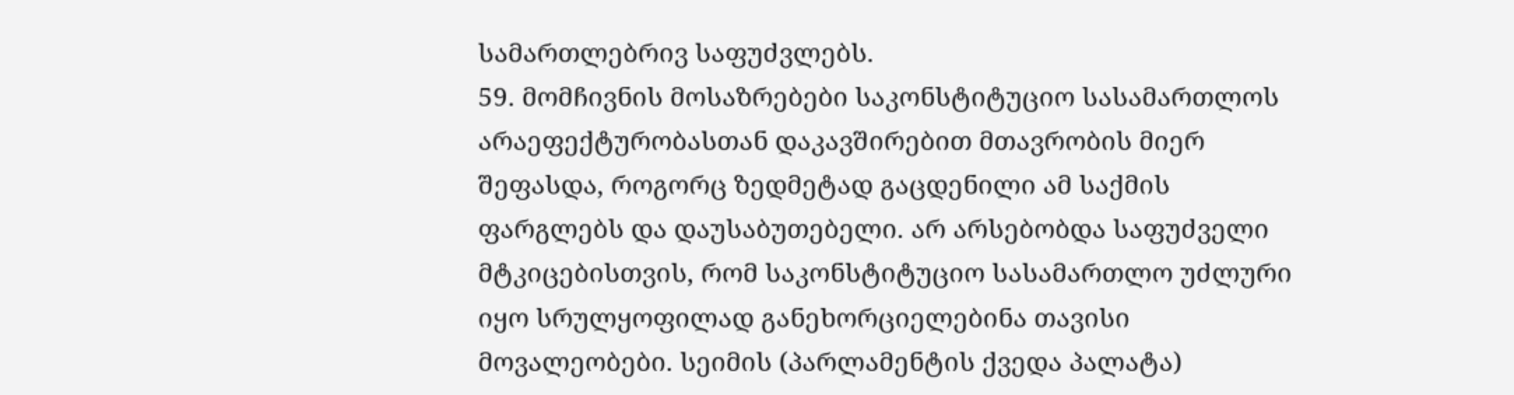სამართლებრივ საფუძვლებს.
59. მომჩივნის მოსაზრებები საკონსტიტუციო სასამართლოს არაეფექტურობასთან დაკავშირებით მთავრობის მიერ შეფასდა, როგორც ზედმეტად გაცდენილი ამ საქმის ფარგლებს და დაუსაბუთებელი. არ არსებობდა საფუძველი მტკიცებისთვის, რომ საკონსტიტუციო სასამართლო უძლური იყო სრულყოფილად განეხორციელებინა თავისი მოვალეობები. სეიმის (პარლამენტის ქვედა პალატა)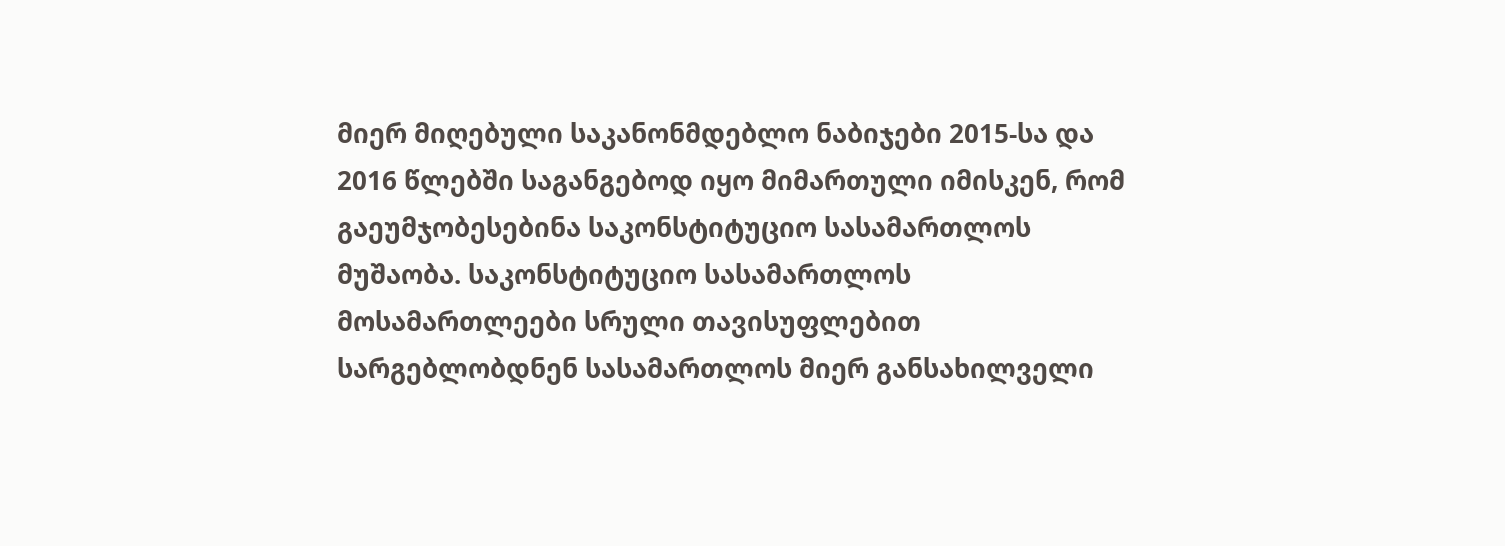მიერ მიღებული საკანონმდებლო ნაბიჯები 2015-სა და 2016 წლებში საგანგებოდ იყო მიმართული იმისკენ, რომ გაეუმჯობესებინა საკონსტიტუციო სასამართლოს მუშაობა. საკონსტიტუციო სასამართლოს მოსამართლეები სრული თავისუფლებით სარგებლობდნენ სასამართლოს მიერ განსახილველი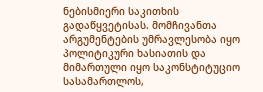ნებისმიერი საკითხის გადაწყვეტისას. მომჩივანთა არგუმენტების უმრავლესობა იყო პოლიტიკური ხასიათის და მიმართული იყო საკონსტიტუციო სასამართლოს,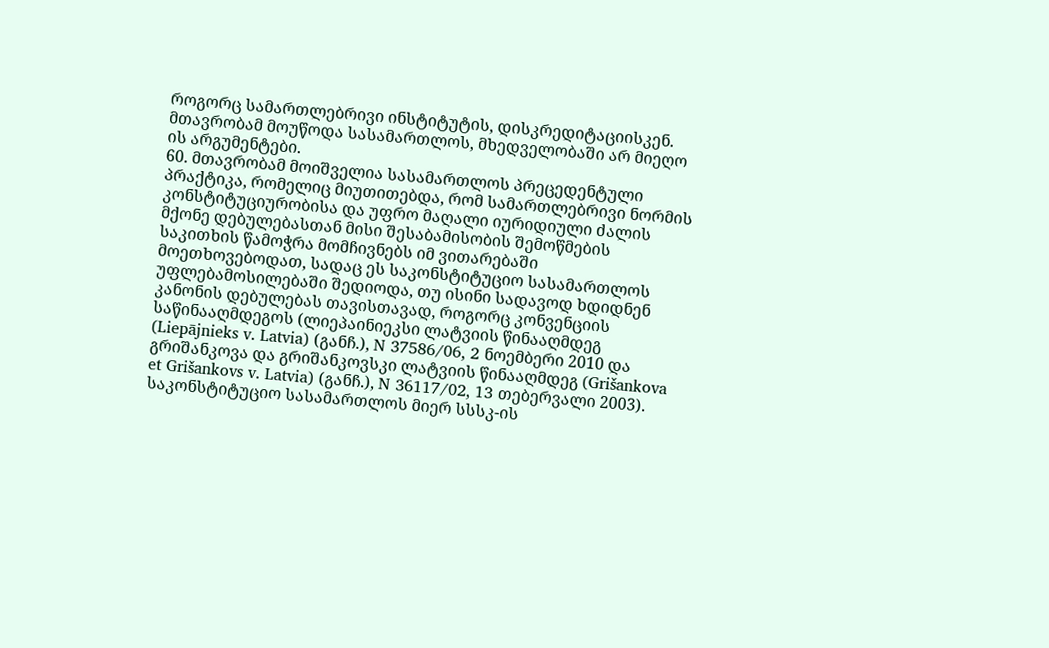როგორც სამართლებრივი ინსტიტუტის, დისკრედიტაციისკენ. მთავრობამ მოუწოდა სასამართლოს, მხედველობაში არ მიეღო ის არგუმენტები.
60. მთავრობამ მოიშველია სასამართლოს პრეცედენტული პრაქტიკა, რომელიც მიუთითებდა, რომ სამართლებრივი ნორმის კონსტიტუციურობისა და უფრო მაღალი იურიდიული ძალის მქონე დებულებასთან მისი შესაბამისობის შემოწმების საკითხის წამოჭრა მომჩივნებს იმ ვითარებაში მოეთხოვებოდათ, სადაც ეს საკონსტიტუციო სასამართლოს უფლებამოსილებაში შედიოდა, თუ ისინი სადავოდ ხდიდნენ კანონის დებულებას თავისთავად, როგორც კონვენციის საწინააღმდეგოს (ლიეპაინიეკსი ლატვიის წინააღმდეგ (Liepājnieks v. Latvia) (განჩ.), N 37586/06, 2 ნოემბერი 2010 და გრიშანკოვა და გრიშანკოვსკი ლატვიის წინააღმდეგ (Grišankova et Grišankovs v. Latvia) (განჩ.), N 36117/02, 13 თებერვალი 2003). საკონსტიტუციო სასამართლოს მიერ სსსკ-ის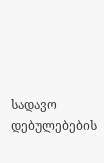სადავო დებულებების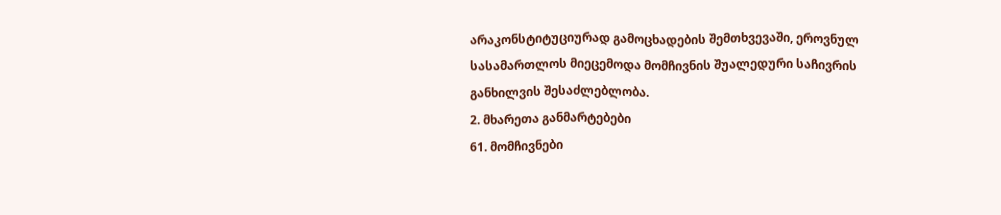არაკონსტიტუციურად გამოცხადების შემთხვევაში, ეროვნულ სასამართლოს მიეცემოდა მომჩივნის შუალედური საჩივრის განხილვის შესაძლებლობა.
2. მხარეთა განმარტებები
61. მომჩივნები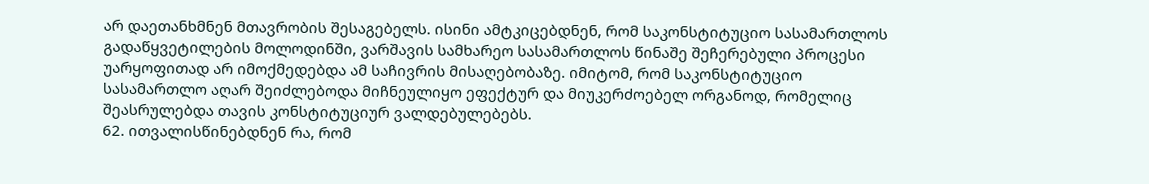არ დაეთანხმნენ მთავრობის შესაგებელს. ისინი ამტკიცებდნენ, რომ საკონსტიტუციო სასამართლოს გადაწყვეტილების მოლოდინში, ვარშავის სამხარეო სასამართლოს წინაშე შეჩერებული პროცესი უარყოფითად არ იმოქმედებდა ამ საჩივრის მისაღებობაზე. იმიტომ, რომ საკონსტიტუციო სასამართლო აღარ შეიძლებოდა მიჩნეულიყო ეფექტურ და მიუკერძოებელ ორგანოდ, რომელიც შეასრულებდა თავის კონსტიტუციურ ვალდებულებებს.
62. ითვალისწინებდნენ რა, რომ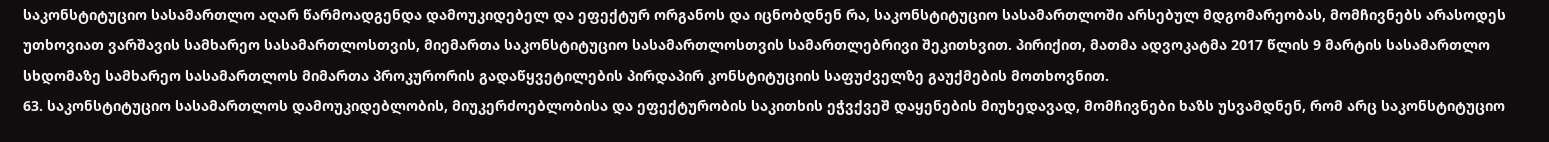საკონსტიტუციო სასამართლო აღარ წარმოადგენდა დამოუკიდებელ და ეფექტურ ორგანოს და იცნობდნენ რა, საკონსტიტუციო სასამართლოში არსებულ მდგომარეობას, მომჩივნებს არასოდეს უთხოვიათ ვარშავის სამხარეო სასამართლოსთვის, მიემართა საკონსტიტუციო სასამართლოსთვის სამართლებრივი შეკითხვით. პირიქით, მათმა ადვოკატმა 2017 წლის 9 მარტის სასამართლო სხდომაზე სამხარეო სასამართლოს მიმართა პროკურორის გადაწყვეტილების პირდაპირ კონსტიტუციის საფუძველზე გაუქმების მოთხოვნით.
63. საკონსტიტუციო სასამართლოს დამოუკიდებლობის, მიუკერძოებლობისა და ეფექტურობის საკითხის ეჭვქვეშ დაყენების მიუხედავად, მომჩივნები ხაზს უსვამდნენ, რომ არც საკონსტიტუციო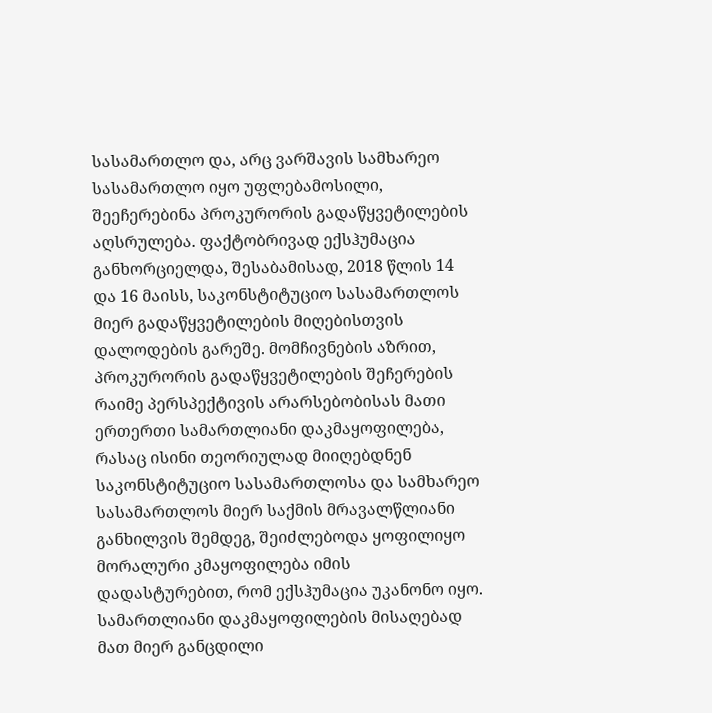სასამართლო და, არც ვარშავის სამხარეო სასამართლო იყო უფლებამოსილი, შეეჩერებინა პროკურორის გადაწყვეტილების აღსრულება. ფაქტობრივად ექსჰუმაცია განხორციელდა, შესაბამისად, 2018 წლის 14 და 16 მაისს, საკონსტიტუციო სასამართლოს მიერ გადაწყვეტილების მიღებისთვის დალოდების გარეშე. მომჩივნების აზრით, პროკურორის გადაწყვეტილების შეჩერების რაიმე პერსპექტივის არარსებობისას მათი ერთერთი სამართლიანი დაკმაყოფილება, რასაც ისინი თეორიულად მიიღებდნენ საკონსტიტუციო სასამართლოსა და სამხარეო სასამართლოს მიერ საქმის მრავალწლიანი განხილვის შემდეგ, შეიძლებოდა ყოფილიყო მორალური კმაყოფილება იმის დადასტურებით, რომ ექსჰუმაცია უკანონო იყო. სამართლიანი დაკმაყოფილების მისაღებად მათ მიერ განცდილი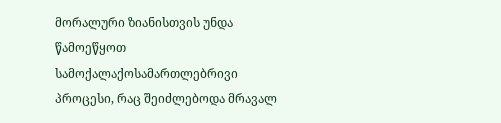მორალური ზიანისთვის უნდა წამოეწყოთ სამოქალაქოსამართლებრივი პროცესი, რაც შეიძლებოდა მრავალ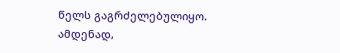წელს გაგრძელებულიყო. ამდენად,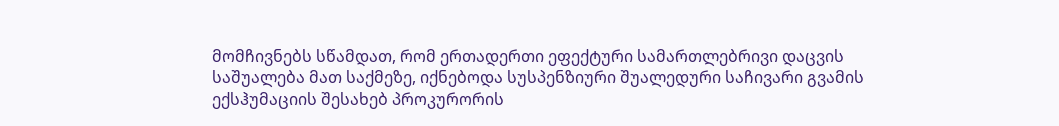მომჩივნებს სწამდათ, რომ ერთადერთი ეფექტური სამართლებრივი დაცვის საშუალება მათ საქმეზე, იქნებოდა სუსპენზიური შუალედური საჩივარი გვამის ექსჰუმაციის შესახებ პროკურორის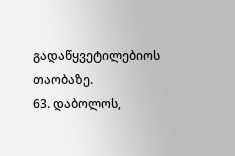გადაწყვეტილებიოს თაობაზე.
63. დაბოლოს,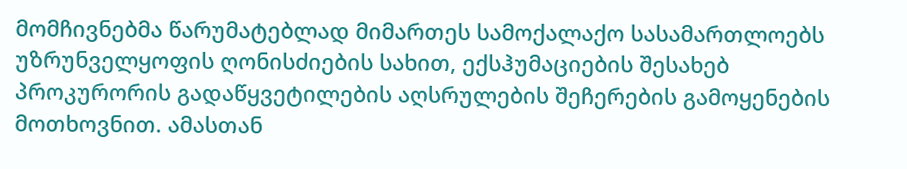მომჩივნებმა წარუმატებლად მიმართეს სამოქალაქო სასამართლოებს უზრუნველყოფის ღონისძიების სახით, ექსჰუმაციების შესახებ პროკურორის გადაწყვეტილების აღსრულების შეჩერების გამოყენების მოთხოვნით. ამასთან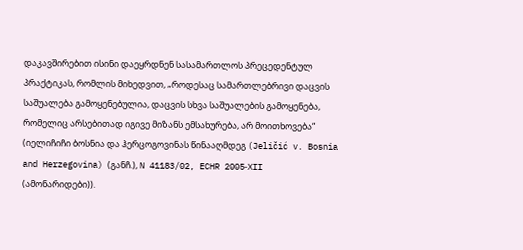დაკავშირებით ისინი დაეყრდნენ სასამართლოს პრეცედენტულ პრაქტიკას, რომლის მიხედვით, „როდესაც სამართლებრივი დაცვის საშუალება გამოყენებულია, დაცვის სხვა საშუალების გამოყენება, რომელიც არსებითად იგივე მიზანს ემსახურება, არ მოითხოვება“ (იელიჩიჩი ბოსნია და ჰერცოგოვინას წინააღმდეგ (Jeličić v. Bosnia and Herzegovina) (განჩ.), N 41183/02, ECHR 2005‑XII (ამონარიდები)).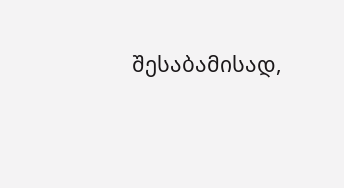შესაბამისად,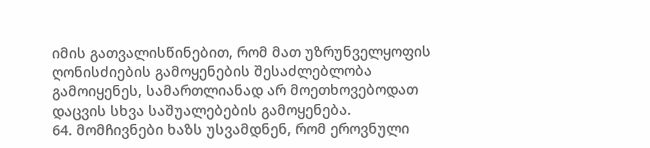იმის გათვალისწინებით, რომ მათ უზრუნველყოფის ღონისძიების გამოყენების შესაძლებლობა გამოიყენეს, სამართლიანად არ მოეთხოვებოდათ დაცვის სხვა საშუალებების გამოყენება.
64. მომჩივნები ხაზს უსვამდნენ, რომ ეროვნული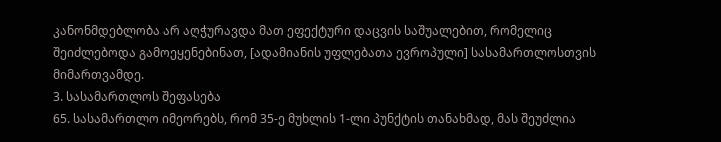კანონმდებლობა არ აღჭურავდა მათ ეფექტური დაცვის საშუალებით, რომელიც შეიძლებოდა გამოეყენებინათ, [ადამიანის უფლებათა ევროპული] სასამართლოსთვის მიმართვამდე.
3. სასამართლოს შეფასება
65. სასამართლო იმეორებს, რომ 35-ე მუხლის 1-ლი პუნქტის თანახმად, მას შეუძლია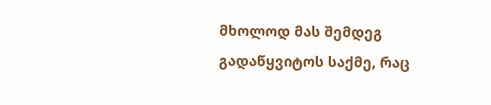მხოლოდ მას შემდეგ გადაწყვიტოს საქმე, რაც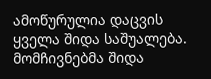ამოწურულია დაცვის ყველა შიდა საშუალება. მომჩივნებმა შიდა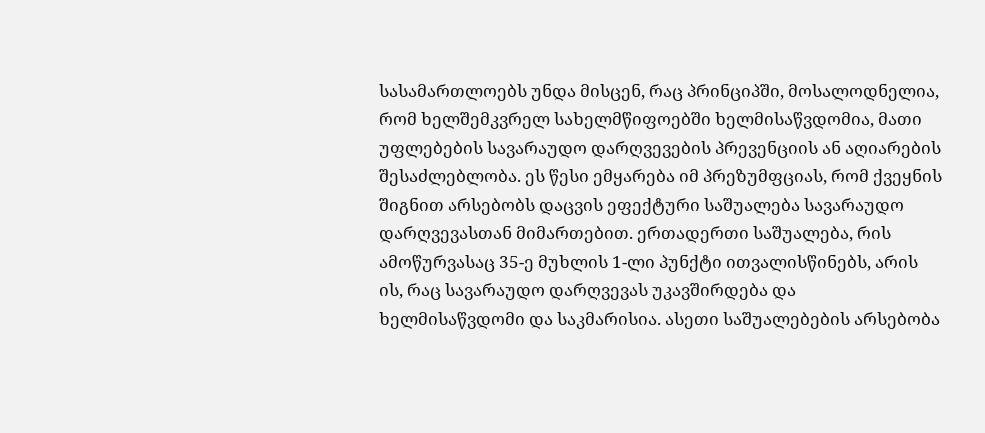სასამართლოებს უნდა მისცენ, რაც პრინციპში, მოსალოდნელია, რომ ხელშემკვრელ სახელმწიფოებში ხელმისაწვდომია, მათი უფლებების სავარაუდო დარღვევების პრევენციის ან აღიარების შესაძლებლობა. ეს წესი ემყარება იმ პრეზუმფციას, რომ ქვეყნის შიგნით არსებობს დაცვის ეფექტური საშუალება სავარაუდო დარღვევასთან მიმართებით. ერთადერთი საშუალება, რის ამოწურვასაც 35-ე მუხლის 1-ლი პუნქტი ითვალისწინებს, არის ის, რაც სავარაუდო დარღვევას უკავშირდება და ხელმისაწვდომი და საკმარისია. ასეთი საშუალებების არსებობა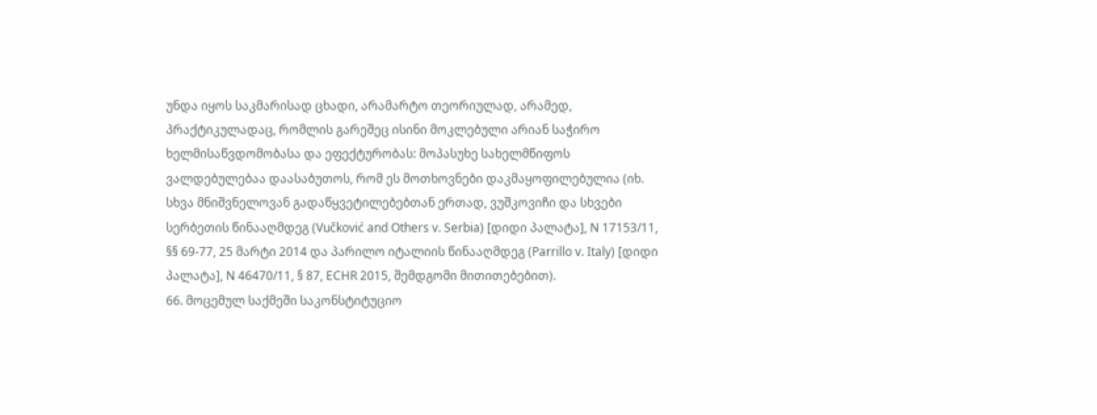უნდა იყოს საკმარისად ცხადი, არამარტო თეორიულად, არამედ, პრაქტიკულადაც, რომლის გარეშეც ისინი მოკლებული არიან საჭირო ხელმისაწვდომობასა და ეფექტურობას: მოპასუხე სახელმწიფოს ვალდებულებაა დაასაბუთოს, რომ ეს მოთხოვნები დაკმაყოფილებულია (იხ. სხვა მნიშვნელოვან გადაწყვეტილებებთან ერთად, ვუშკოვიჩი და სხვები სერბეთის წინააღმდეგ (Vučković and Others v. Serbia) [დიდი პალატა], N 17153/11, §§ 69-77, 25 მარტი 2014 და პარილო იტალიის წინააღმდეგ (Parrillo v. Italy) [დიდი პალატა], N 46470/11, § 87, ECHR 2015, შემდგომი მითითებებით).
66. მოცემულ საქმეში საკონსტიტუციო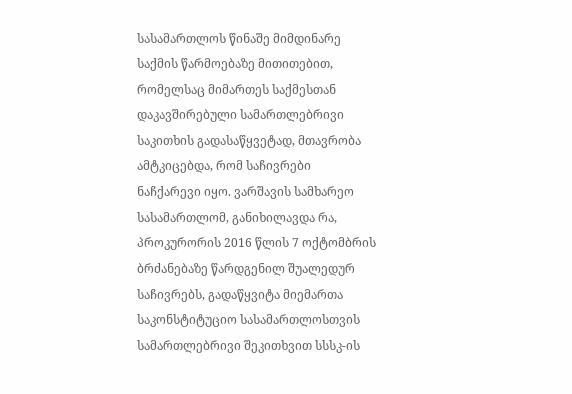სასამართლოს წინაშე მიმდინარე საქმის წარმოებაზე მითითებით, რომელსაც მიმართეს საქმესთან დაკავშირებული სამართლებრივი საკითხის გადასაწყვეტად, მთავრობა ამტკიცებდა, რომ საჩივრები ნაჩქარევი იყო. ვარშავის სამხარეო სასამართლომ, განიხილავდა რა, პროკურორის 2016 წლის 7 ოქტომბრის ბრძანებაზე წარდგენილ შუალედურ საჩივრებს, გადაწყვიტა მიემართა საკონსტიტუციო სასამართლოსთვის სამართლებრივი შეკითხვით სსსკ-ის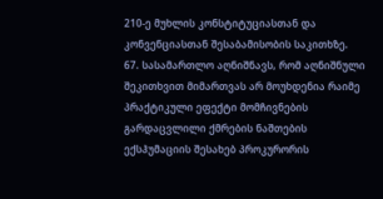210-ე მუხლის კონსტიტუციასთან და კონვენციასთან შესაბამისობის საკითხზე.
67. სასამართლო აღნიშნავს, რომ აღნიშნული შეკითხვით მიმართვას არ მოუხდენია რაიმე პრაქტიკული ეფექტი მომჩივნების გარდაცვლილი ქმრების ნაშთების ექსჰუმაციის შესახებ პროკურორის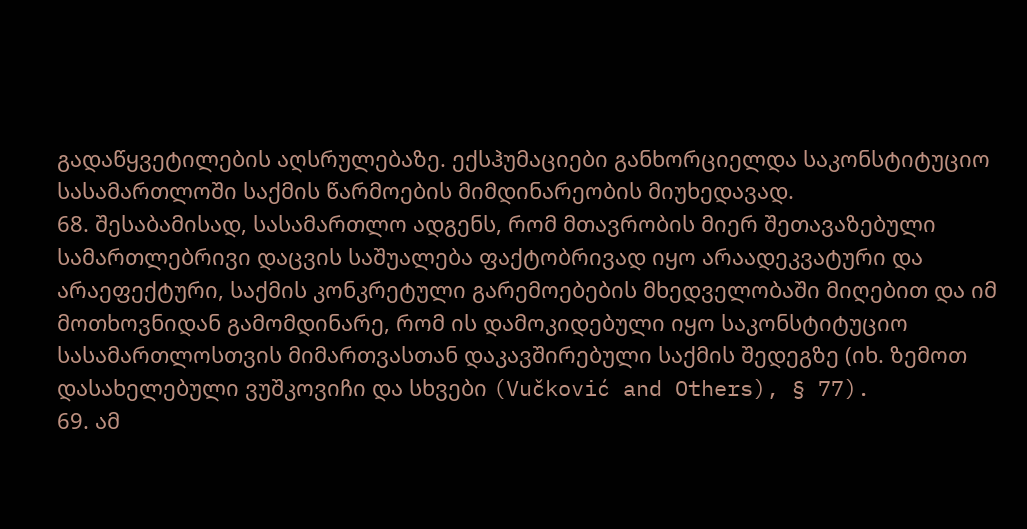გადაწყვეტილების აღსრულებაზე. ექსჰუმაციები განხორციელდა საკონსტიტუციო სასამართლოში საქმის წარმოების მიმდინარეობის მიუხედავად.
68. შესაბამისად, სასამართლო ადგენს, რომ მთავრობის მიერ შეთავაზებული სამართლებრივი დაცვის საშუალება ფაქტობრივად იყო არაადეკვატური და არაეფექტური, საქმის კონკრეტული გარემოებების მხედველობაში მიღებით და იმ მოთხოვნიდან გამომდინარე, რომ ის დამოკიდებული იყო საკონსტიტუციო სასამართლოსთვის მიმართვასთან დაკავშირებული საქმის შედეგზე (იხ. ზემოთ დასახელებული ვუშკოვიჩი და სხვები (Vučković and Others), § 77).
69. ამ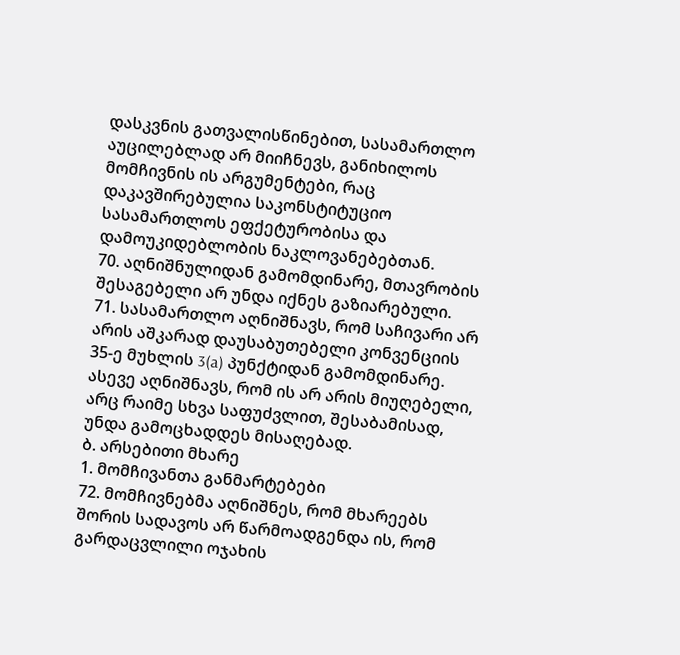დასკვნის გათვალისწინებით, სასამართლო აუცილებლად არ მიიჩნევს, განიხილოს მომჩივნის ის არგუმენტები, რაც დაკავშირებულია საკონსტიტუციო სასამართლოს ეფქეტურობისა და დამოუკიდებლობის ნაკლოვანებებთან.
70. აღნიშნულიდან გამომდინარე, მთავრობის შესაგებელი არ უნდა იქნეს გაზიარებული.
71. სასამართლო აღნიშნავს, რომ საჩივარი არ არის აშკარად დაუსაბუთებელი კონვენციის 35-ე მუხლის 3(a) პუნქტიდან გამომდინარე. ასევე აღნიშნავს, რომ ის არ არის მიუღებელი, არც რაიმე სხვა საფუძვლით, შესაბამისად, უნდა გამოცხადდეს მისაღებად.
ბ. არსებითი მხარე
1. მომჩივანთა განმარტებები
72. მომჩივნებმა აღნიშნეს, რომ მხარეებს შორის სადავოს არ წარმოადგენდა ის, რომ გარდაცვლილი ოჯახის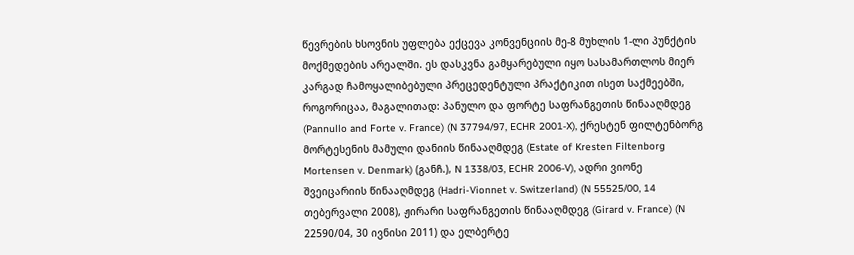წევრების ხსოვნის უფლება ექცევა კონვენციის მე-8 მუხლის 1-ლი პუნქტის მოქმედების არეალში. ეს დასკვნა გამყარებული იყო სასამართლოს მიერ კარგად ჩამოყალიბებული პრეცედენტული პრაქტიკით ისეთ საქმეებში, როგორიცაა, მაგალითად: პანულო და ფორტე საფრანგეთის წინააღმდეგ (Pannullo and Forte v. France) (N 37794/97, ECHR 2001‑X), ქრესტენ ფილტენბორგ მორტესენის მამული დანიის წინააღმდეგ (Estate of Kresten Filtenborg Mortensen v. Denmark) (განჩ.), N 1338/03, ECHR 2006‑V), ადრი ვიონე შვეიცარიის წინააღმდეგ (Hadri-Vionnet v. Switzerland) (N 55525/00, 14 თებერვალი 2008), ჟირარი საფრანგეთის წინააღმდეგ (Girard v. France) (N 22590/04, 30 ივნისი 2011) და ელბერტე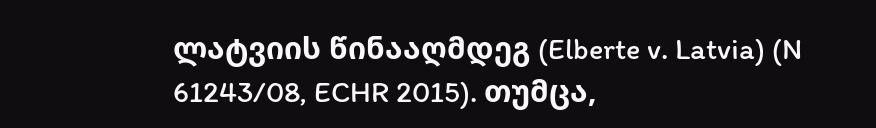ლატვიის წინააღმდეგ (Elberte v. Latvia) (N 61243/08, ECHR 2015). თუმცა,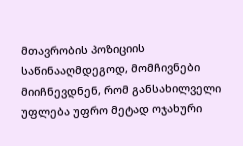მთავრობის პოზიციის საწინააღმდეგოდ, მომჩივნები მიიჩნევდნენ, რომ განსახილველი უფლება უფრო მეტად ოჯახური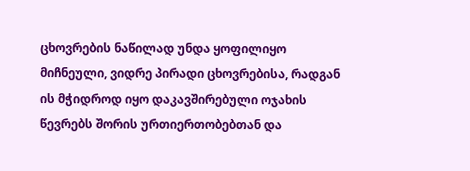ცხოვრების ნაწილად უნდა ყოფილიყო მიჩნეული, ვიდრე პირადი ცხოვრებისა, რადგან ის მჭიდროდ იყო დაკავშირებული ოჯახის წევრებს შორის ურთიერთობებთან და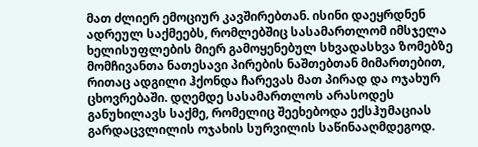მათ ძლიერ ემოციურ კავშირებთან. ისინი დაეყრდნენ ადრეულ საქმეებს, რომლებშიც სასამართლომ იმსჯელა ხელისუფლების მიერ გამოყენებულ სხვადასხვა ზომებზე მომჩივანთა ნათესავი პირების ნაშთებთან მიმართებით, რითაც ადგილი ჰქონდა ჩარევას მათ პირად და ოჯახურ ცხოვრებაში. დღემდე სასამართლოს არასოდეს განუხილავს საქმე, რომელიც შეეხებოდა ექსჰუმაციას გარდაცვლილის ოჯახის სურვილის საწინააღმდეგოდ.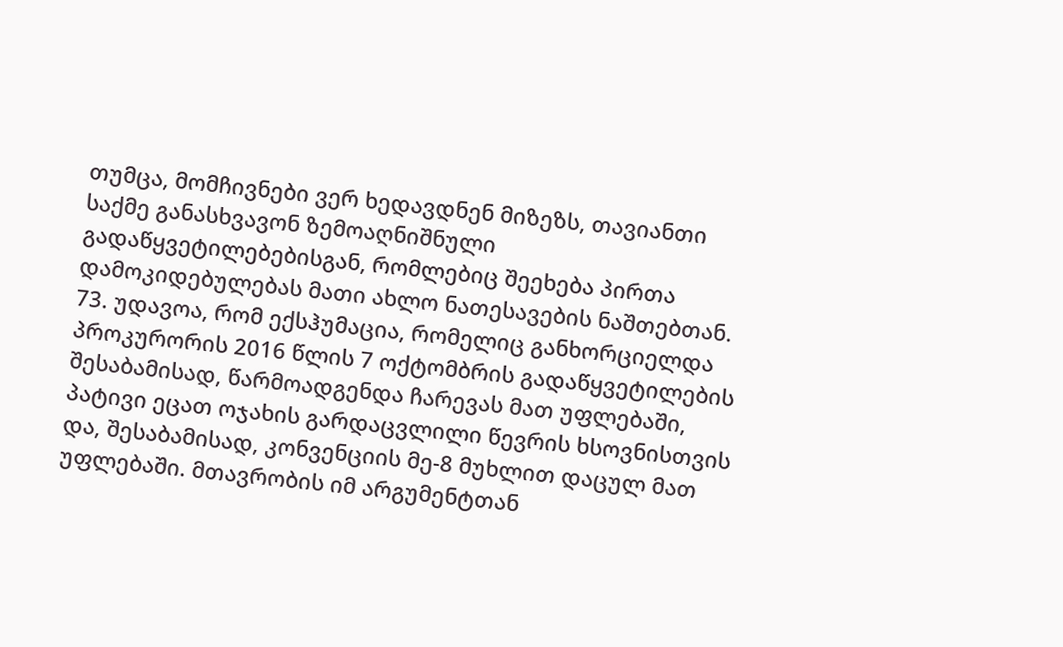თუმცა, მომჩივნები ვერ ხედავდნენ მიზეზს, თავიანთი საქმე განასხვავონ ზემოაღნიშნული გადაწყვეტილებებისგან, რომლებიც შეეხება პირთა დამოკიდებულებას მათი ახლო ნათესავების ნაშთებთან.
73. უდავოა, რომ ექსჰუმაცია, რომელიც განხორციელდა პროკურორის 2016 წლის 7 ოქტომბრის გადაწყვეტილების შესაბამისად, წარმოადგენდა ჩარევას მათ უფლებაში, პატივი ეცათ ოჯახის გარდაცვლილი წევრის ხსოვნისთვის და, შესაბამისად, კონვენციის მე-8 მუხლით დაცულ მათ უფლებაში. მთავრობის იმ არგუმენტთან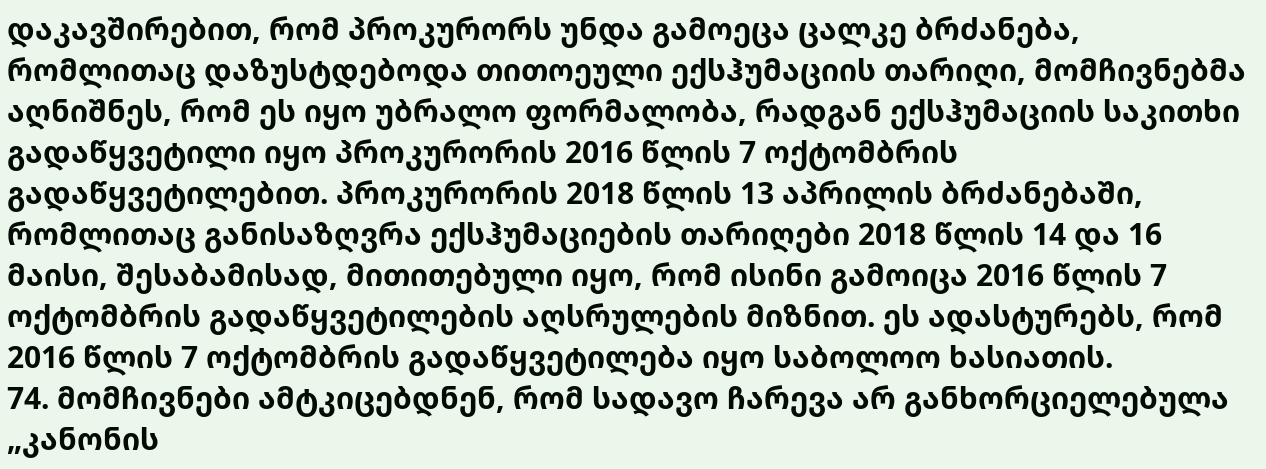დაკავშირებით, რომ პროკურორს უნდა გამოეცა ცალკე ბრძანება, რომლითაც დაზუსტდებოდა თითოეული ექსჰუმაციის თარიღი, მომჩივნებმა აღნიშნეს, რომ ეს იყო უბრალო ფორმალობა, რადგან ექსჰუმაციის საკითხი გადაწყვეტილი იყო პროკურორის 2016 წლის 7 ოქტომბრის გადაწყვეტილებით. პროკურორის 2018 წლის 13 აპრილის ბრძანებაში, რომლითაც განისაზღვრა ექსჰუმაციების თარიღები 2018 წლის 14 და 16 მაისი, შესაბამისად, მითითებული იყო, რომ ისინი გამოიცა 2016 წლის 7 ოქტომბრის გადაწყვეტილების აღსრულების მიზნით. ეს ადასტურებს, რომ 2016 წლის 7 ოქტომბრის გადაწყვეტილება იყო საბოლოო ხასიათის.
74. მომჩივნები ამტკიცებდნენ, რომ სადავო ჩარევა არ განხორციელებულა „კანონის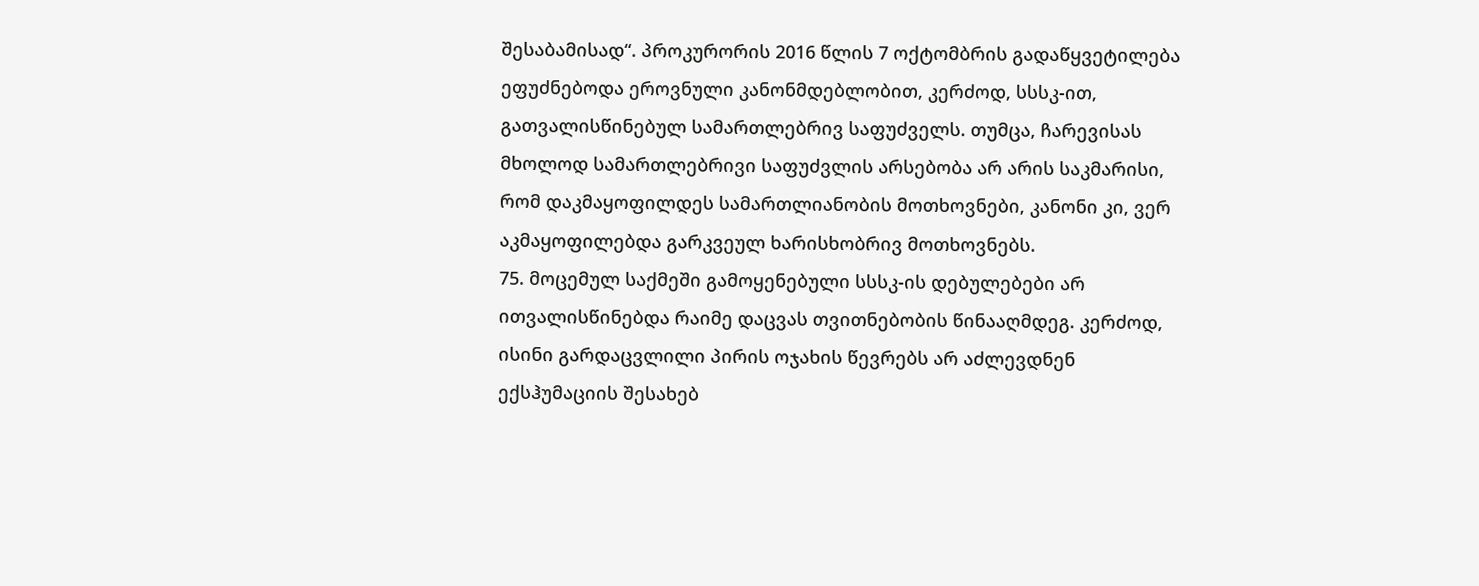შესაბამისად“. პროკურორის 2016 წლის 7 ოქტომბრის გადაწყვეტილება ეფუძნებოდა ეროვნული კანონმდებლობით, კერძოდ, სსსკ-ით, გათვალისწინებულ სამართლებრივ საფუძველს. თუმცა, ჩარევისას მხოლოდ სამართლებრივი საფუძვლის არსებობა არ არის საკმარისი, რომ დაკმაყოფილდეს სამართლიანობის მოთხოვნები, კანონი კი, ვერ აკმაყოფილებდა გარკვეულ ხარისხობრივ მოთხოვნებს.
75. მოცემულ საქმეში გამოყენებული სსსკ-ის დებულებები არ ითვალისწინებდა რაიმე დაცვას თვითნებობის წინააღმდეგ. კერძოდ, ისინი გარდაცვლილი პირის ოჯახის წევრებს არ აძლევდნენ ექსჰუმაციის შესახებ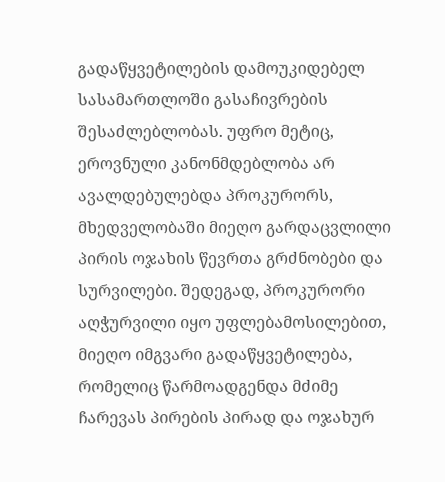გადაწყვეტილების დამოუკიდებელ სასამართლოში გასაჩივრების შესაძლებლობას. უფრო მეტიც, ეროვნული კანონმდებლობა არ ავალდებულებდა პროკურორს, მხედველობაში მიეღო გარდაცვლილი პირის ოჯახის წევრთა გრძნობები და სურვილები. შედეგად, პროკურორი აღჭურვილი იყო უფლებამოსილებით, მიეღო იმგვარი გადაწყვეტილება, რომელიც წარმოადგენდა მძიმე ჩარევას პირების პირად და ოჯახურ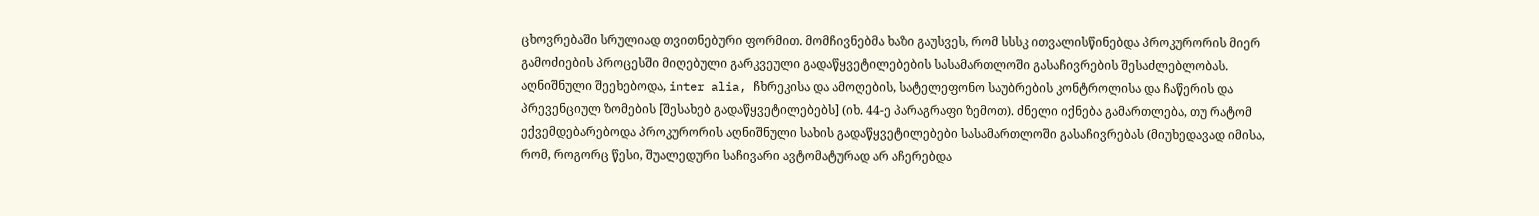ცხოვრებაში სრულიად თვითნებური ფორმით. მომჩივნებმა ხაზი გაუსვეს, რომ სსსკ ითვალისწინებდა პროკურორის მიერ გამოძიების პროცესში მიღებული გარკვეული გადაწყვეტილებების სასამართლოში გასაჩივრების შესაძლებლობას. აღნიშნული შეეხებოდა, inter alia, ჩხრეკისა და ამოღების, სატელეფონო საუბრების კონტროლისა და ჩაწერის და პრევენციულ ზომების [შესახებ გადაწყვეტილებებს] (იხ. 44-ე პარაგრაფი ზემოთ). ძნელი იქნება გამართლება, თუ რატომ ექვემდებარებოდა პროკურორის აღნიშნული სახის გადაწყვეტილებები სასამართლოში გასაჩივრებას (მიუხედავად იმისა, რომ, როგორც წესი, შუალედური საჩივარი ავტომატურად არ აჩერებდა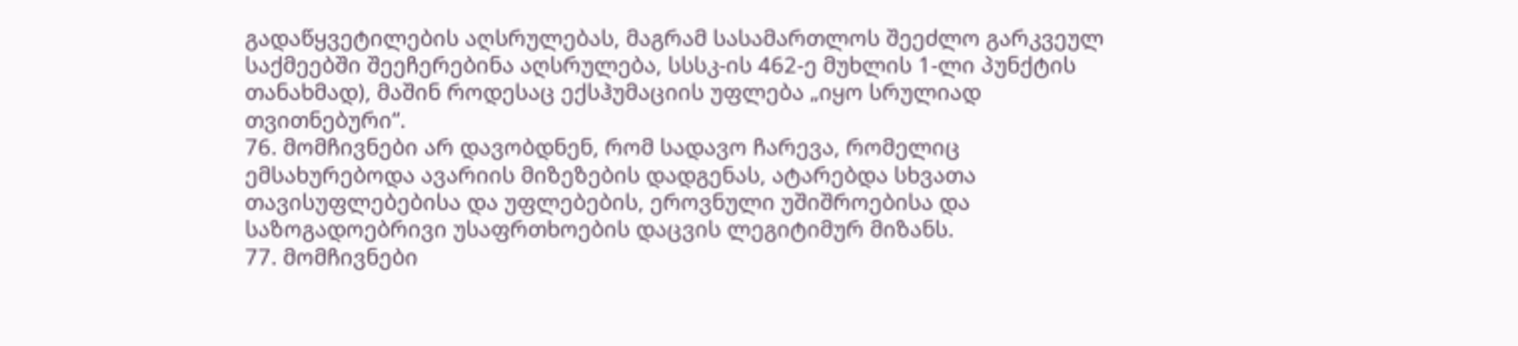გადაწყვეტილების აღსრულებას, მაგრამ სასამართლოს შეეძლო გარკვეულ საქმეებში შეეჩერებინა აღსრულება, სსსკ-ის 462-ე მუხლის 1-ლი პუნქტის თანახმად), მაშინ როდესაც ექსჰუმაციის უფლება „იყო სრულიად თვითნებური“.
76. მომჩივნები არ დავობდნენ, რომ სადავო ჩარევა, რომელიც ემსახურებოდა ავარიის მიზეზების დადგენას, ატარებდა სხვათა თავისუფლებებისა და უფლებების, ეროვნული უშიშროებისა და საზოგადოებრივი უსაფრთხოების დაცვის ლეგიტიმურ მიზანს.
77. მომჩივნები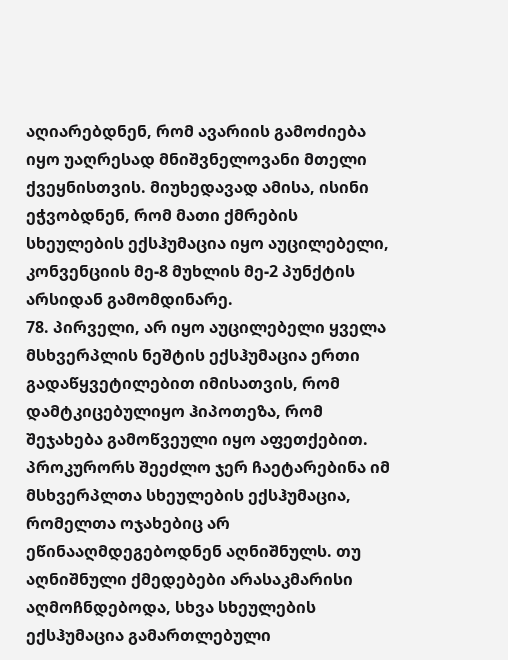აღიარებდნენ, რომ ავარიის გამოძიება იყო უაღრესად მნიშვნელოვანი მთელი ქვეყნისთვის. მიუხედავად ამისა, ისინი ეჭვობდნენ, რომ მათი ქმრების სხეულების ექსჰუმაცია იყო აუცილებელი, კონვენციის მე-8 მუხლის მე-2 პუნქტის არსიდან გამომდინარე.
78. პირველი, არ იყო აუცილებელი ყველა მსხვერპლის ნეშტის ექსჰუმაცია ერთი გადაწყვეტილებით იმისათვის, რომ დამტკიცებულიყო ჰიპოთეზა, რომ შეჯახება გამოწვეული იყო აფეთქებით. პროკურორს შეეძლო ჯერ ჩაეტარებინა იმ მსხვერპლთა სხეულების ექსჰუმაცია, რომელთა ოჯახებიც არ ეწინააღმდეგებოდნენ აღნიშნულს. თუ აღნიშნული ქმედებები არასაკმარისი აღმოჩნდებოდა, სხვა სხეულების ექსჰუმაცია გამართლებული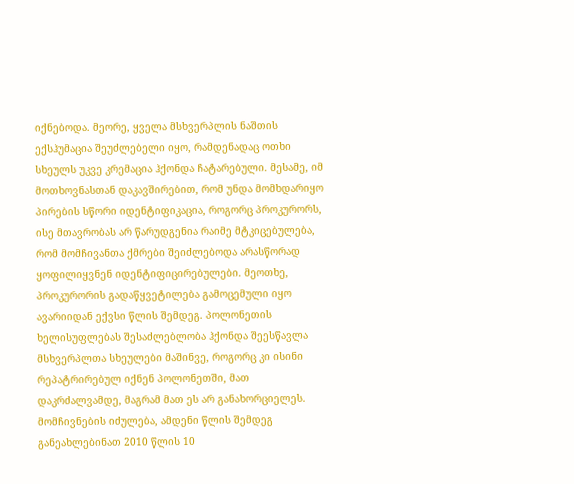იქნებოდა. მეორე, ყველა მსხვერპლის ნაშთის ექსჰუმაცია შეუძლებელი იყო, რამდენადაც ოთხი სხეულს უკვე კრემაცია ჰქონდა ჩატარებული. მესამე, იმ მოთხოვნასთან დაკავშირებით, რომ უნდა მომხდარიყო პირების სწორი იდენტიფიკაცია, როგორც პროკურორს, ისე მთავრობას არ წარუდგენია რაიმე მტკიცებულება, რომ მომჩივანთა ქმრები შეიძლებოდა არასწორად ყოფილიყვნენ იდენტიფიცირებულები. მეოთხე, პროკურორის გადაწყვეტილება გამოცემული იყო ავარიიდან ექვსი წლის შემდეგ. პოლონეთის ხელისუფლებას შესაძლებლობა ჰქონდა შეესწავლა მსხვერპლთა სხეულები მაშინვე, როგორც კი ისინი რეპატრირებულ იქნენ პოლონეთში, მათ დაკრძალვამდე, მაგრამ მათ ეს არ განახორციელეს. მომჩივნების იძულება, ამდენი წლის შემდეგ განეახლებინათ 2010 წლის 10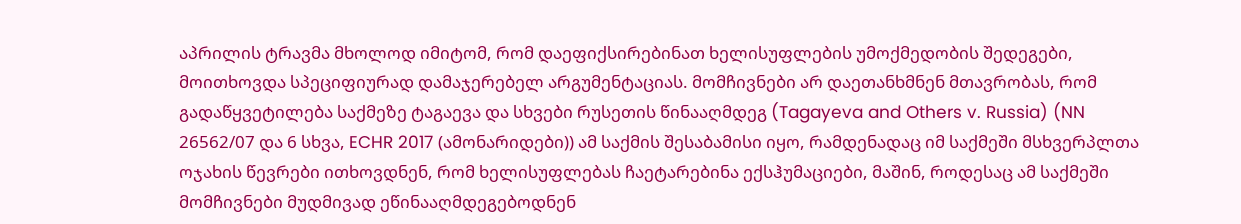აპრილის ტრავმა მხოლოდ იმიტომ, რომ დაეფიქსირებინათ ხელისუფლების უმოქმედობის შედეგები, მოითხოვდა სპეციფიურად დამაჯერებელ არგუმენტაციას. მომჩივნები არ დაეთანხმნენ მთავრობას, რომ გადაწყვეტილება საქმეზე ტაგაევა და სხვები რუსეთის წინააღმდეგ (Tagayeva and Others v. Russia) (NN 26562/07 და 6 სხვა, ECHR 2017 (ამონარიდები)) ამ საქმის შესაბამისი იყო, რამდენადაც იმ საქმეში მსხვერპლთა ოჯახის წევრები ითხოვდნენ, რომ ხელისუფლებას ჩაეტარებინა ექსჰუმაციები, მაშინ, როდესაც ამ საქმეში მომჩივნები მუდმივად ეწინააღმდეგებოდნენ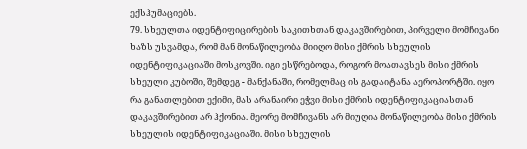ექსჰუმაციებს.
79. სხეულთა იდენტიფიცირების საკითხთან დაკავშირებით, პირველი მომჩივანი ხაზს უსვამდა, რომ მან მონაწილეობა მიიღო მისი ქმრის სხეულის იდენტიფიკაციაში მოსკოვში. იგი ესწრებოდა, როგორ მოათავსეს მისი ქმრის სხეული კუბოში, შემდეგ - მანქანაში, რომელმაც ის გადაიტანა აეროპორტში. იყო რა განათლებით ექიმი, მას არანაირი ეჭვი მისი ქმრის იდენტიფიკაციასთან დაკავშირებით არ ჰქონია. მეორე მომჩივანს არ მიუღია მონაწილეობა მისი ქმრის სხეულის იდენტიფიკაციაში. მისი სხეულის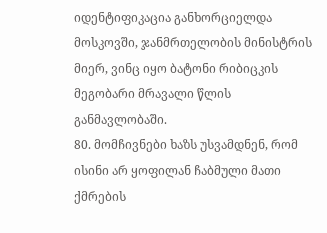იდენტიფიკაცია განხორციელდა მოსკოვში, ჯანმრთელობის მინისტრის მიერ, ვინც იყო ბატონი რიბიცკის მეგობარი მრავალი წლის განმავლობაში.
80. მომჩივნები ხაზს უსვამდნენ, რომ ისინი არ ყოფილან ჩაბმული მათი ქმრების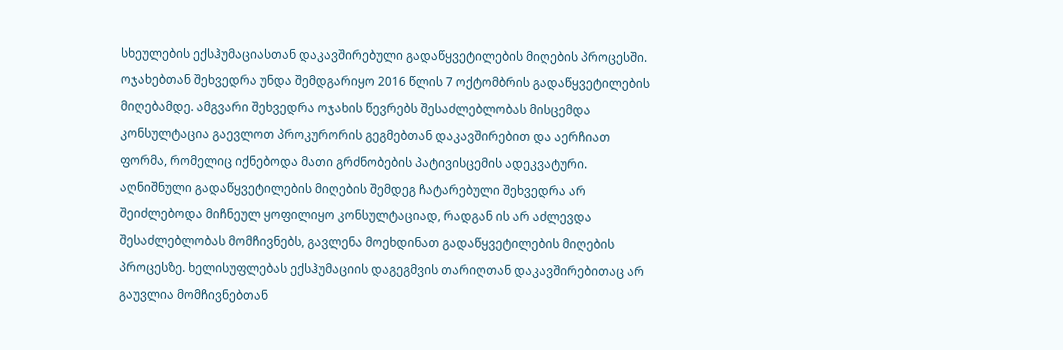სხეულების ექსჰუმაციასთან დაკავშირებული გადაწყვეტილების მიღების პროცესში. ოჯახებთან შეხვედრა უნდა შემდგარიყო 2016 წლის 7 ოქტომბრის გადაწყვეტილების მიღებამდე. ამგვარი შეხვედრა ოჯახის წევრებს შესაძლებლობას მისცემდა კონსულტაცია გაევლოთ პროკურორის გეგმებთან დაკავშირებით და აერჩიათ ფორმა, რომელიც იქნებოდა მათი გრძნობების პატივისცემის ადეკვატური. აღნიშნული გადაწყვეტილების მიღების შემდეგ ჩატარებული შეხვედრა არ შეიძლებოდა მიჩნეულ ყოფილიყო კონსულტაციად, რადგან ის არ აძლევდა შესაძლებლობას მომჩივნებს, გავლენა მოეხდინათ გადაწყვეტილების მიღების პროცესზე. ხელისუფლებას ექსჰუმაციის დაგეგმვის თარიღთან დაკავშირებითაც არ გაუვლია მომჩივნებთან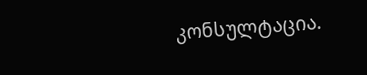კონსულტაცია.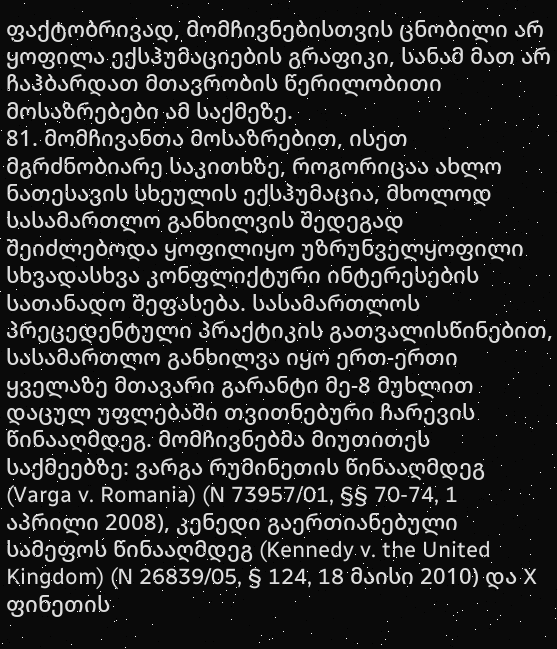ფაქტობრივად, მომჩივნებისთვის ცნობილი არ ყოფილა ექსჰუმაციების გრაფიკი, სანამ მათ არ ჩაჰბარდათ მთავრობის წერილობითი მოსაზრებები ამ საქმეზე.
81. მომჩივანთა მოსაზრებით, ისეთ მგრძნობიარე საკითხზე, როგორიცაა ახლო ნათესავის სხეულის ექსჰუმაცია, მხოლოდ სასამართლო განხილვის შედეგად შეიძლებოდა ყოფილიყო უზრუნველყოფილი სხვადასხვა კონფლიქტური ინტერესების სათანადო შეფასება. სასამართლოს პრეცედენტული პრაქტიკის გათვალისწინებით, სასამართლო განხილვა იყო ერთ-ერთი ყველაზე მთავარი გარანტი მე-8 მუხლით დაცულ უფლებაში თვითნებური ჩარევის წინააღმდეგ. მომჩივნებმა მიუთითეს საქმეებზე: ვარგა რუმინეთის წინააღმდეგ (Varga v. Romania) (N 73957/01, §§ 70-74, 1 აპრილი 2008), კენედი გაერთიანებული სამეფოს წინააღმდეგ (Kennedy v. the United Kingdom) (N 26839/05, § 124, 18 მაისი 2010) და X ფინეთის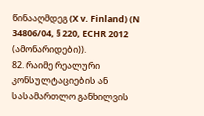წინააღმდეგ (X v. Finland) (N 34806/04, § 220, ECHR 2012 (ამონარიდები)).
82. რაიმე რეალური კონსულტაციების ან სასამართლო განხილვის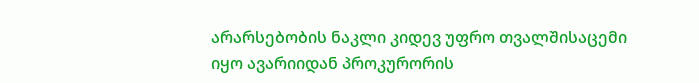არარსებობის ნაკლი კიდევ უფრო თვალშისაცემი იყო ავარიიდან პროკურორის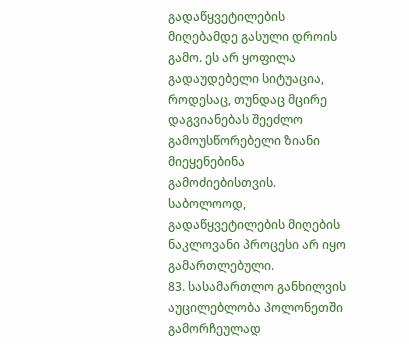გადაწყვეტილების მიღებამდე გასული დროის გამო. ეს არ ყოფილა გადაუდებელი სიტუაცია, როდესაც, თუნდაც მცირე დაგვიანებას შეეძლო გამოუსწორებელი ზიანი მიეყენებინა გამოძიებისთვის. საბოლოოდ, გადაწყვეტილების მიღების ნაკლოვანი პროცესი არ იყო გამართლებული.
83. სასამართლო განხილვის აუცილებლობა პოლონეთში გამორჩეულად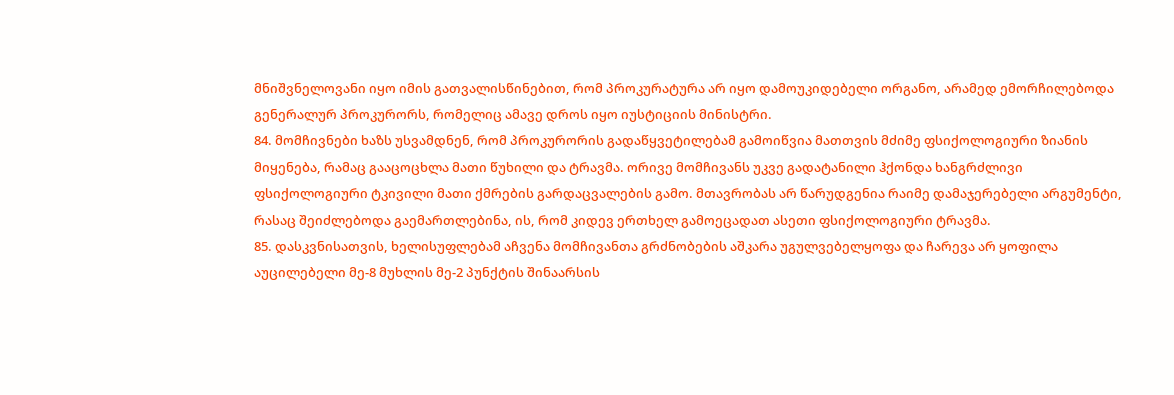მნიშვნელოვანი იყო იმის გათვალისწინებით, რომ პროკურატურა არ იყო დამოუკიდებელი ორგანო, არამედ ემორჩილებოდა გენერალურ პროკურორს, რომელიც ამავე დროს იყო იუსტიციის მინისტრი.
84. მომჩივნები ხაზს უსვამდნენ, რომ პროკურორის გადაწყვეტილებამ გამოიწვია მათთვის მძიმე ფსიქოლოგიური ზიანის მიყენება, რამაც გააცოცხლა მათი წუხილი და ტრავმა. ორივე მომჩივანს უკვე გადატანილი ჰქონდა ხანგრძლივი ფსიქოლოგიური ტკივილი მათი ქმრების გარდაცვალების გამო. მთავრობას არ წარუდგენია რაიმე დამაჯერებელი არგუმენტი, რასაც შეიძლებოდა გაემართლებინა, ის, რომ კიდევ ერთხელ გამოეცადათ ასეთი ფსიქოლოგიური ტრავმა.
85. დასკვნისათვის, ხელისუფლებამ აჩვენა მომჩივანთა გრძნობების აშკარა უგულვებელყოფა და ჩარევა არ ყოფილა აუცილებელი მე-8 მუხლის მე-2 პუნქტის შინაარსის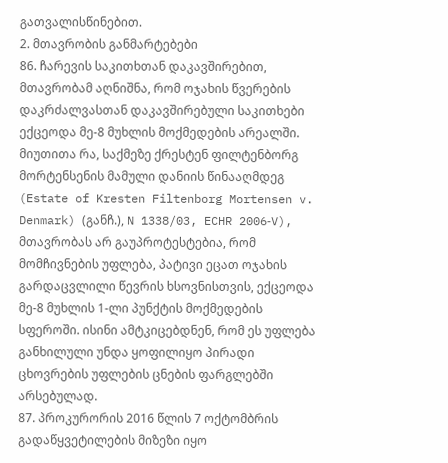გათვალისწინებით.
2. მთავრობის განმარტებები
86. ჩარევის საკითხთან დაკავშირებით, მთავრობამ აღნიშნა, რომ ოჯახის წვერების დაკრძალვასთან დაკავშირებული საკითხები ექცეოდა მე-8 მუხლის მოქმედების არეალში. მიუთითა რა, საქმეზე ქრესტენ ფილტენბორგ მორტენსენის მამული დანიის წინააღმდეგ (Estate of Kresten Filtenborg Mortensen v. Denmark) (განჩ.), N 1338/03, ECHR 2006‑V), მთავრობას არ გაუპროტესტებია, რომ მომჩივნების უფლება, პატივი ეცათ ოჯახის გარდაცვლილი წევრის ხსოვნისთვის, ექცეოდა მე-8 მუხლის 1-ლი პუნქტის მოქმედების სფეროში. ისინი ამტკიცებდნენ, რომ ეს უფლება განხილული უნდა ყოფილიყო პირადი ცხოვრების უფლების ცნების ფარგლებში არსებულად.
87. პროკურორის 2016 წლის 7 ოქტომბრის გადაწყვეტილების მიზეზი იყო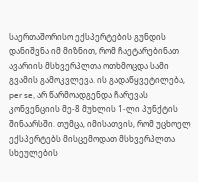საერთაშორისო ექსპერტების გუნდის დანიშვნა იმ მიზნით, რომ ჩაეტარებინათ ავარიის მსხვერპლთა ოთხმოცდა სამი გვამის გამოკვლევა. ის გადაწყვეტილება, per se, არ წარმოადგენდა ჩარევას კონვენციის მე-8 მუხლის 1-ლი პუნქტის შინაარსში. თუმცა, იმისათვის, რომ უცხოელ ექსპერტებს მისცემოდათ მსხვერპლთა სხეულების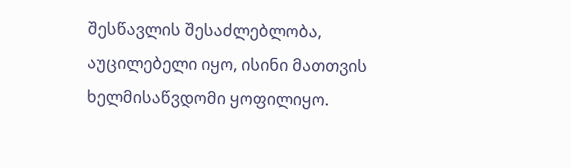შესწავლის შესაძლებლობა, აუცილებელი იყო, ისინი მათთვის ხელმისაწვდომი ყოფილიყო.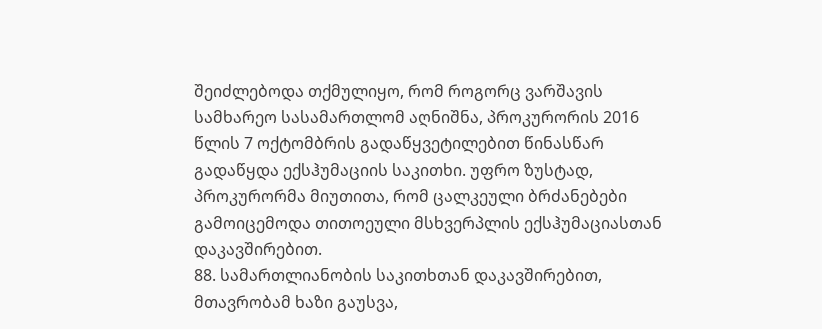შეიძლებოდა თქმულიყო, რომ როგორც ვარშავის სამხარეო სასამართლომ აღნიშნა, პროკურორის 2016 წლის 7 ოქტომბრის გადაწყვეტილებით წინასწარ გადაწყდა ექსჰუმაციის საკითხი. უფრო ზუსტად, პროკურორმა მიუთითა, რომ ცალკეული ბრძანებები გამოიცემოდა თითოეული მსხვერპლის ექსჰუმაციასთან დაკავშირებით.
88. სამართლიანობის საკითხთან დაკავშირებით, მთავრობამ ხაზი გაუსვა,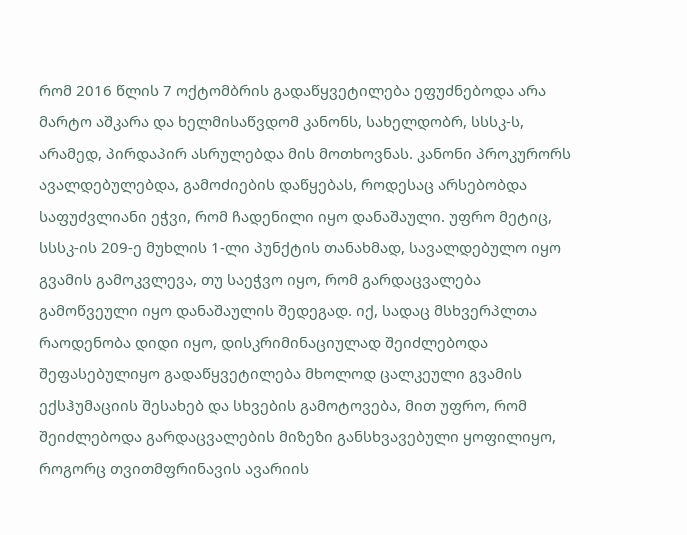რომ 2016 წლის 7 ოქტომბრის გადაწყვეტილება ეფუძნებოდა არა მარტო აშკარა და ხელმისაწვდომ კანონს, სახელდობრ, სსსკ-ს, არამედ, პირდაპირ ასრულებდა მის მოთხოვნას. კანონი პროკურორს ავალდებულებდა, გამოძიების დაწყებას, როდესაც არსებობდა საფუძვლიანი ეჭვი, რომ ჩადენილი იყო დანაშაული. უფრო მეტიც, სსსკ-ის 209-ე მუხლის 1-ლი პუნქტის თანახმად, სავალდებულო იყო გვამის გამოკვლევა, თუ საეჭვო იყო, რომ გარდაცვალება გამოწვეული იყო დანაშაულის შედეგად. იქ, სადაც მსხვერპლთა რაოდენობა დიდი იყო, დისკრიმინაციულად შეიძლებოდა შეფასებულიყო გადაწყვეტილება მხოლოდ ცალკეული გვამის ექსჰუმაციის შესახებ და სხვების გამოტოვება, მით უფრო, რომ შეიძლებოდა გარდაცვალების მიზეზი განსხვავებული ყოფილიყო, როგორც თვითმფრინავის ავარიის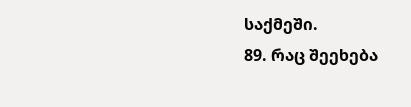საქმეში.
89. რაც შეეხება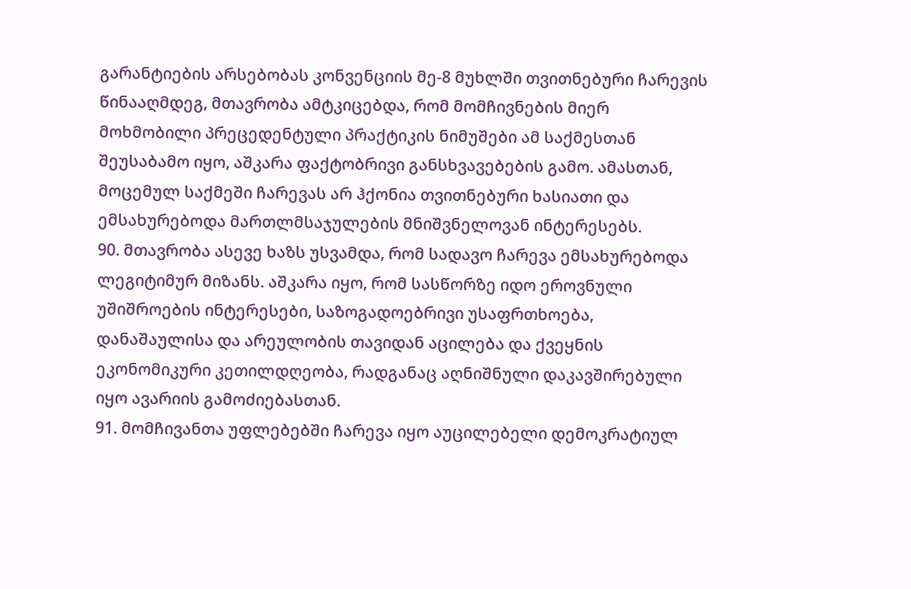გარანტიების არსებობას კონვენციის მე-8 მუხლში თვითნებური ჩარევის წინააღმდეგ, მთავრობა ამტკიცებდა, რომ მომჩივნების მიერ მოხმობილი პრეცედენტული პრაქტიკის ნიმუშები ამ საქმესთან შეუსაბამო იყო, აშკარა ფაქტობრივი განსხვავებების გამო. ამასთან, მოცემულ საქმეში ჩარევას არ ჰქონია თვითნებური ხასიათი და ემსახურებოდა მართლმსაჯულების მნიშვნელოვან ინტერესებს.
90. მთავრობა ასევე ხაზს უსვამდა, რომ სადავო ჩარევა ემსახურებოდა ლეგიტიმურ მიზანს. აშკარა იყო, რომ სასწორზე იდო ეროვნული უშიშროების ინტერესები, საზოგადოებრივი უსაფრთხოება, დანაშაულისა და არეულობის თავიდან აცილება და ქვეყნის ეკონომიკური კეთილდღეობა, რადგანაც აღნიშნული დაკავშირებული იყო ავარიის გამოძიებასთან.
91. მომჩივანთა უფლებებში ჩარევა იყო აუცილებელი დემოკრატიულ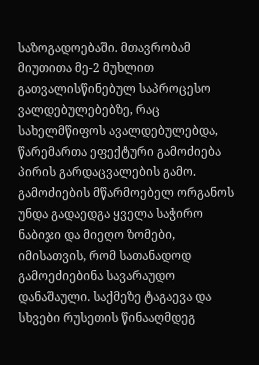საზოგადოებაში. მთავრობამ მიუთითა მე-2 მუხლით გათვალისწინებულ საპროცესო ვალდებულებებზე, რაც სახელმწიფოს ავალდებულებდა, წარემართა ეფექტური გამოძიება პირის გარდაცვალების გამო. გამოძიების მწარმოებელ ორგანოს უნდა გადაედგა ყველა საჭირო ნაბიჯი და მიეღო ზომები, იმისათვის, რომ სათანადოდ გამოეძიებინა სავარაუდო დანაშაული. საქმეზე ტაგაევა და სხვები რუსეთის წინააღმდეგ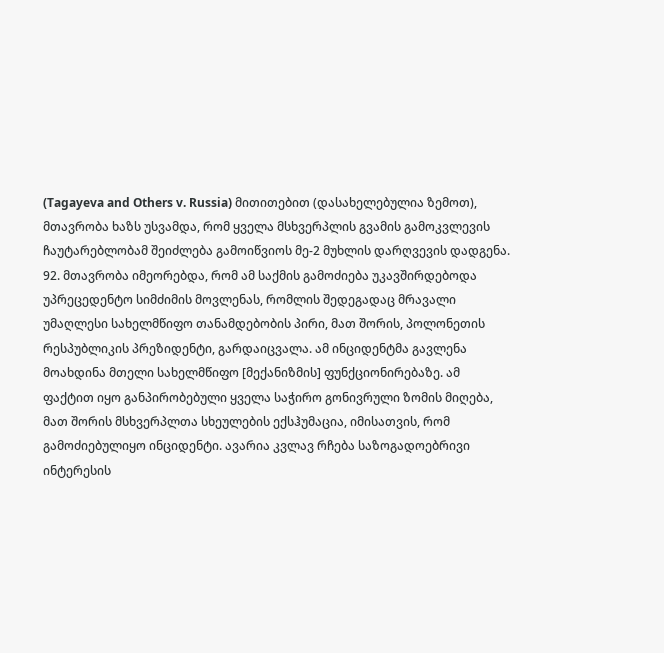(Tagayeva and Others v. Russia) მითითებით (დასახელებულია ზემოთ), მთავრობა ხაზს უსვამდა, რომ ყველა მსხვერპლის გვამის გამოკვლევის ჩაუტარებლობამ შეიძლება გამოიწვიოს მე-2 მუხლის დარღვევის დადგენა.
92. მთავრობა იმეორებდა, რომ ამ საქმის გამოძიება უკავშირდებოდა უპრეცედენტო სიმძიმის მოვლენას, რომლის შედეგადაც მრავალი უმაღლესი სახელმწიფო თანამდებობის პირი, მათ შორის, პოლონეთის რესპუბლიკის პრეზიდენტი, გარდაიცვალა. ამ ინციდენტმა გავლენა მოახდინა მთელი სახელმწიფო [მექანიზმის] ფუნქციონირებაზე. ამ ფაქტით იყო განპირობებული ყველა საჭირო გონივრული ზომის მიღება, მათ შორის მსხვერპლთა სხეულების ექსჰუმაცია, იმისათვის, რომ გამოძიებულიყო ინციდენტი. ავარია კვლავ რჩება საზოგადოებრივი ინტერესის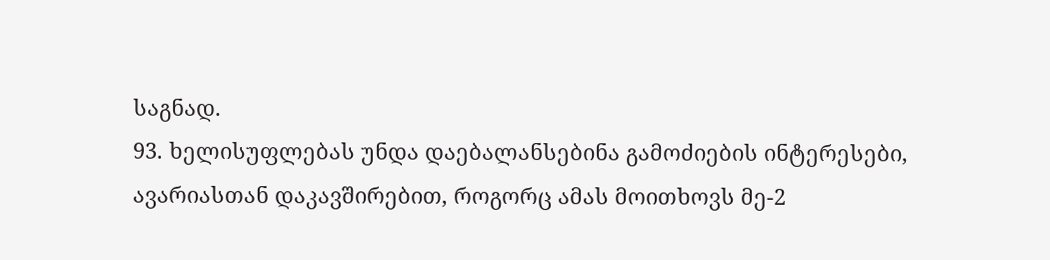საგნად.
93. ხელისუფლებას უნდა დაებალანსებინა გამოძიების ინტერესები, ავარიასთან დაკავშირებით, როგორც ამას მოითხოვს მე-2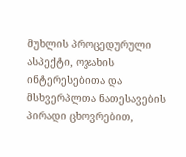მუხლის პროცედურული ასპექტი, ოჯახის ინტერესებითა და მსხვერპლთა ნათესავების პირადი ცხოვრებით,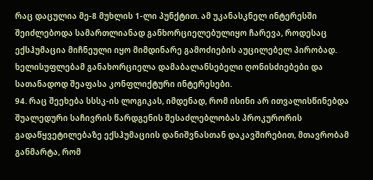რაც დაცულია მე-8 მუხლის 1-ლი პუნქტით. ამ უკანასკნელ ინტერესში შეიძლებოდა სამართლიანად განხორციელებულიყო ჩარევა, როდესაც ექსჰუმაცია მიჩნეული იყო მიმდინარე გამოძიების აუცილებელ პირობად. ხელისუფლებამ განახორციელა დამაბალანსებელი ღონისძიებები და სათანადოდ შეაფასა კონფლიქტური ინტერესები.
94. რაც შეეხება სსსკ-ის ლოგიკას, იმდენად, რომ ისინი არ ითვალისწინებდა შუალედური საჩივრის წარდგენის შესაძლებლობას პროკურორის გადაწყვეტილებაზე ექსჰუმაციის დანიშვნასთან დაკავშირებით, მთავრობამ განმარტა, რომ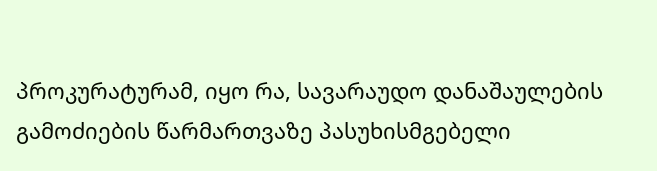პროკურატურამ, იყო რა, სავარაუდო დანაშაულების გამოძიების წარმართვაზე პასუხისმგებელი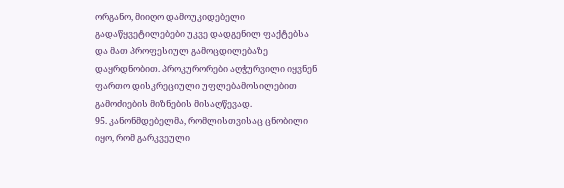ორგანო, მიიღო დამოუკიდებელი გადაწყვეტილებები უკვე დადგენილ ფაქტებსა და მათ პროფესიულ გამოცდილებაზე დაყრდნობით. პროკურორები აღჭურვილი იყვნენ ფართო დისკრეციული უფლებამოსილებით გამოძიების მიზნების მისაღწევად.
95. კანონმდებელმა, რომლისთვისაც ცნობილი იყო, რომ გარკვეული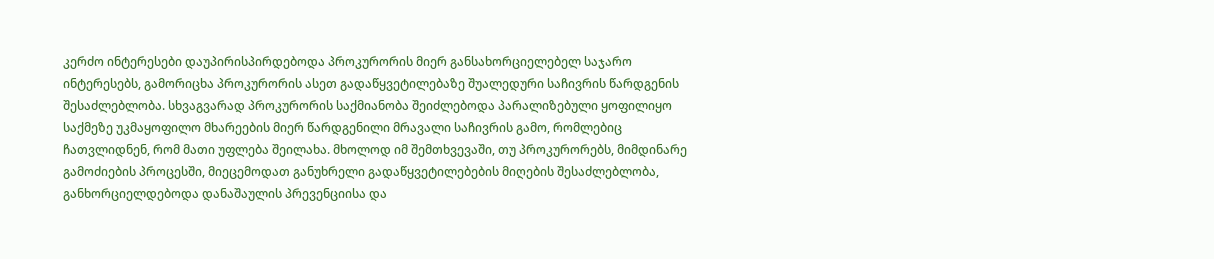კერძო ინტერესები დაუპირისპირდებოდა პროკურორის მიერ განსახორციელებელ საჯარო ინტერესებს, გამორიცხა პროკურორის ასეთ გადაწყვეტილებაზე შუალედური საჩივრის წარდგენის შესაძლებლობა. სხვაგვარად პროკურორის საქმიანობა შეიძლებოდა პარალიზებული ყოფილიყო საქმეზე უკმაყოფილო მხარეების მიერ წარდგენილი მრავალი საჩივრის გამო, რომლებიც ჩათვლიდნენ, რომ მათი უფლება შეილახა. მხოლოდ იმ შემთხვევაში, თუ პროკურორებს, მიმდინარე გამოძიების პროცესში, მიეცემოდათ განუხრელი გადაწყვეტილებების მიღების შესაძლებლობა, განხორციელდებოდა დანაშაულის პრევენციისა და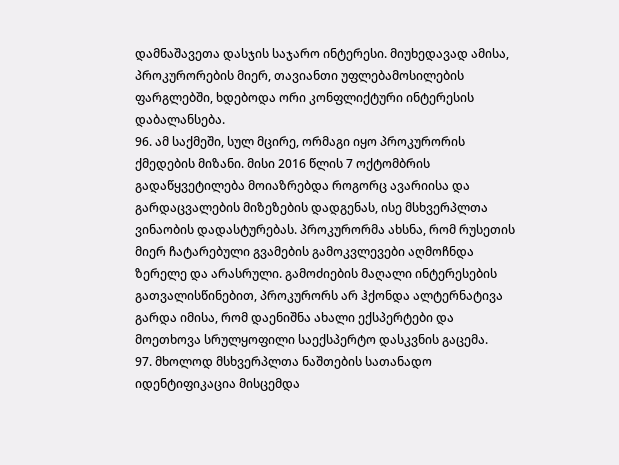დამნაშავეთა დასჯის საჯარო ინტერესი. მიუხედავად ამისა, პროკურორების მიერ, თავიანთი უფლებამოსილების ფარგლებში, ხდებოდა ორი კონფლიქტური ინტერესის დაბალანსება.
96. ამ საქმეში, სულ მცირე, ორმაგი იყო პროკურორის ქმედების მიზანი. მისი 2016 წლის 7 ოქტომბრის გადაწყვეტილება მოიაზრებდა როგორც ავარიისა და გარდაცვალების მიზეზების დადგენას, ისე მსხვერპლთა ვინაობის დადასტურებას. პროკურორმა ახსნა, რომ რუსეთის მიერ ჩატარებული გვამების გამოკვლევები აღმოჩნდა ზერელე და არასრული. გამოძიების მაღალი ინტერესების გათვალისწინებით, პროკურორს არ ჰქონდა ალტერნატივა გარდა იმისა, რომ დაენიშნა ახალი ექსპერტები და მოეთხოვა სრულყოფილი საექსპერტო დასკვნის გაცემა.
97. მხოლოდ მსხვერპლთა ნაშთების სათანადო იდენტიფიკაცია მისცემდა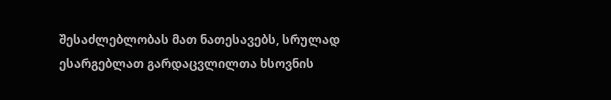შესაძლებლობას მათ ნათესავებს, სრულად ესარგებლათ გარდაცვლილთა ხსოვნის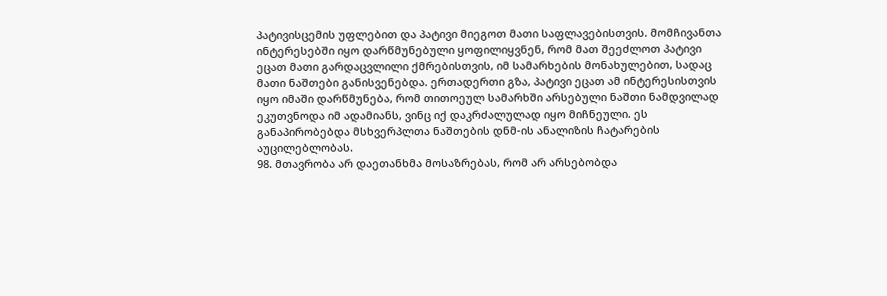პატივისცემის უფლებით და პატივი მიეგოთ მათი საფლავებისთვის. მომჩივანთა ინტერესებში იყო დარწმუნებული ყოფილიყვნენ, რომ მათ შეეძლოთ პატივი ეცათ მათი გარდაცვლილი ქმრებისთვის, იმ სამარხების მონახულებით, სადაც მათი ნაშთები განისვენებდა. ერთადერთი გზა, პატივი ეცათ ამ ინტერესისთვის იყო იმაში დარწმუნება, რომ თითოეულ სამარხში არსებული ნაშთი ნამდვილად ეკუთვნოდა იმ ადამიანს, ვინც იქ დაკრძალულად იყო მიჩნეული. ეს განაპირობებდა მსხვერპლთა ნაშთების დნმ-ის ანალიზის ჩატარების აუცილებლობას.
98. მთავრობა არ დაეთანხმა მოსაზრებას, რომ არ არსებობდა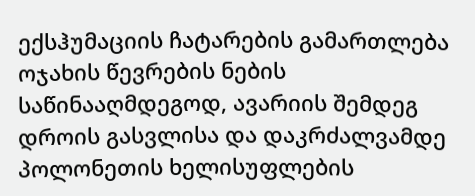ექსჰუმაციის ჩატარების გამართლება ოჯახის წევრების ნების საწინააღმდეგოდ, ავარიის შემდეგ დროის გასვლისა და დაკრძალვამდე პოლონეთის ხელისუფლების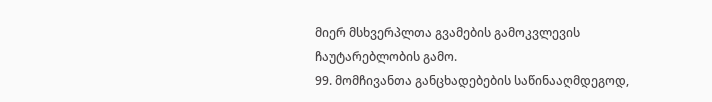მიერ მსხვერპლთა გვამების გამოკვლევის ჩაუტარებლობის გამო.
99. მომჩივანთა განცხადებების საწინააღმდეგოდ,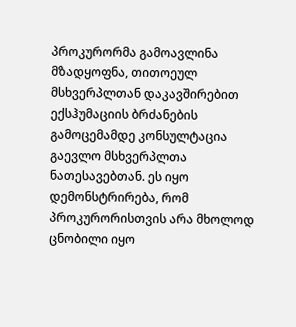პროკურორმა გამოავლინა მზადყოფნა, თითოეულ მსხვერპლთან დაკავშირებით ექსჰუმაციის ბრძანების გამოცემამდე კონსულტაცია გაევლო მსხვერპლთა ნათესავებთან. ეს იყო დემონსტრირება, რომ პროკურორისთვის არა მხოლოდ ცნობილი იყო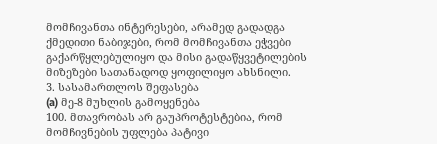მომჩივანთა ინტერესები, არამედ გადადგა ქმედითი ნაბიჯები, რომ მომჩივანთა ეჭვები გაქარწყლებულიყო და მისი გადაწყვეტილების მიზეზები სათანადოდ ყოფილიყო ახსნილი.
3. სასამართლოს შეფასება
(a) მე-8 მუხლის გამოყენება
100. მთავრობას არ გაუპროტესტებია, რომ მომჩივნების უფლება პატივი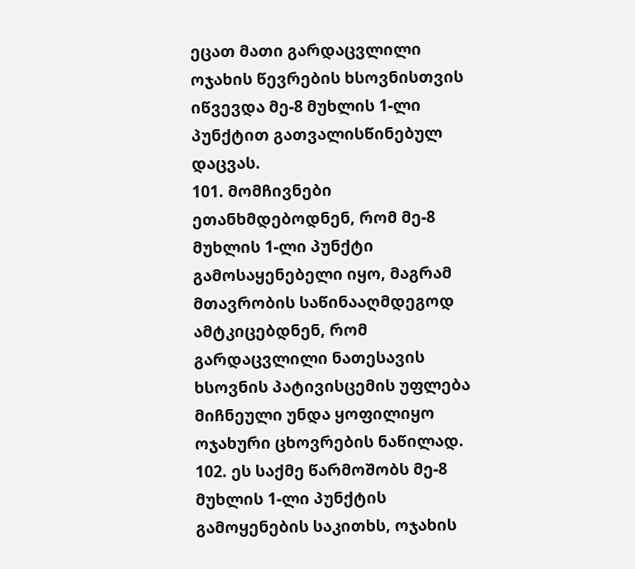ეცათ მათი გარდაცვლილი ოჯახის წევრების ხსოვნისთვის იწვევდა მე-8 მუხლის 1-ლი პუნქტით გათვალისწინებულ დაცვას.
101. მომჩივნები ეთანხმდებოდნენ, რომ მე-8 მუხლის 1-ლი პუნქტი გამოსაყენებელი იყო, მაგრამ მთავრობის საწინააღმდეგოდ ამტკიცებდნენ, რომ გარდაცვლილი ნათესავის ხსოვნის პატივისცემის უფლება მიჩნეული უნდა ყოფილიყო ოჯახური ცხოვრების ნაწილად.
102. ეს საქმე წარმოშობს მე-8 მუხლის 1-ლი პუნქტის გამოყენების საკითხს, ოჯახის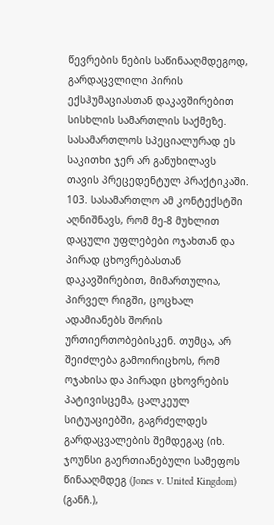წევრების ნების საწინააღმდეგოდ, გარდაცვლილი პირის ექსჰუმაციასთან დაკავშირებით სისხლის სამართლის საქმეზე. სასამართლოს სპეციალურად ეს საკითხი ჯერ არ განუხილავს თავის პრეცედენტულ პრაქტიკაში.
103. სასამართლო ამ კონტექსტში აღნიშნავს, რომ მე-8 მუხლით დაცული უფლებები ოჯახთან და პირად ცხოვრებასთან დაკავშირებით, მიმართულია, პირველ რიგში, ცოცხალ ადამიანებს შორის ურთიერთობებისკენ. თუმცა, არ შეიძლება გამოირიცხოს, რომ ოჯახისა და პირადი ცხოვრების პატივისცემა, ცალკეულ სიტუაციებში, გაგრძელდეს გარდაცვალების შემდეგაც (იხ. ჯოუნსი გაერთიანებული სამეფოს წინააღმდეგ (Jones v. United Kingdom) (განჩ.),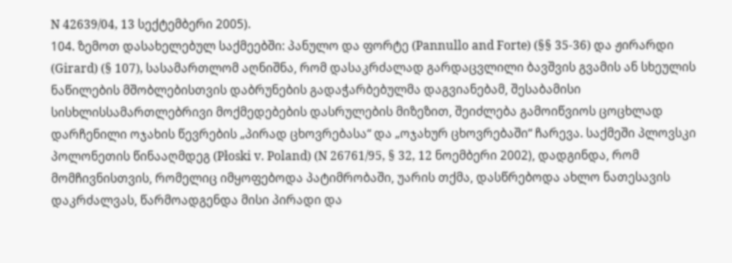N 42639/04, 13 სექტემბერი 2005).
104. ზემოთ დასახელებულ საქმეებში: პანულო და ფორტე (Pannullo and Forte) (§§ 35-36) და ჟირარდი (Girard) (§ 107), სასამართლომ აღნიშნა, რომ დასაკრძალად გარდაცვლილი ბავშვის გვამის ან სხეულის ნაწილების მშობლებისთვის დაბრუნების გადაჭარბებულმა დაგვიანებამ, შესაბამისი სისხლისსამართლებრივი მოქმედებების დასრულების მიზეზით, შეიძლება გამოიწვიოს ცოცხლად დარჩენილი ოჯახის წევრების „პირად ცხოვრებასა“ და „ოჯახურ ცხოვრებაში“ ჩარევა. საქმეში პლოვსკი პოლონეთის წინააღმდეგ (Płoski v. Poland) (N 26761/95, § 32, 12 ნოემბერი 2002), დადგინდა, რომ მომჩივნისთვის, რომელიც იმყოფებოდა პატიმრობაში, უარის თქმა, დასწრებოდა ახლო ნათესავის დაკრძალვას, წარმოადგენდა მისი პირადი და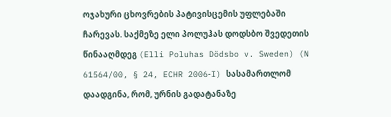ოჯახური ცხოვრების პატივისცემის უფლებაში ჩარევას. საქმეზე ელი პოლუჰას დოდსბო შვედეთის წინააღმდეგ (Elli Poluhas Dödsbo v. Sweden) (N 61564/00, § 24, ECHR 2006‑I) სასამართლომ დაადგინა, რომ, ურნის გადატანაზე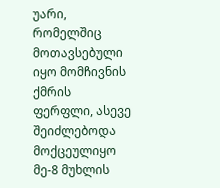უარი, რომელშიც მოთავსებული იყო მომჩივნის ქმრის ფერფლი, ასევე შეიძლებოდა მოქცეულიყო მე-8 მუხლის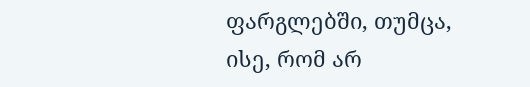ფარგლებში, თუმცა, ისე, რომ არ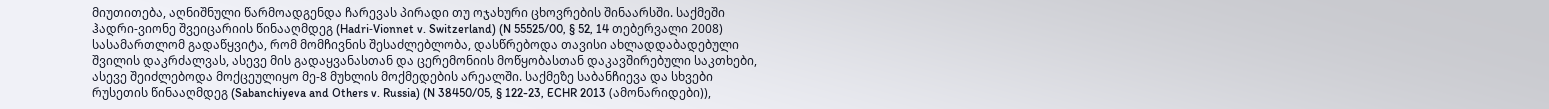მიუთითება, აღნიშნული წარმოადგენდა ჩარევას პირადი თუ ოჯახური ცხოვრების შინაარსში. საქმეში ჰადრი-ვიონე შვეიცარიის წინააღმდეგ (Hadri‑Vionnet v. Switzerland) (N 55525/00, § 52, 14 თებერვალი 2008) სასამართლომ გადაწყვიტა, რომ მომჩივნის შესაძლებლობა, დასწრებოდა თავისი ახლადდაბადებული შვილის დაკრძალვას, ასევე მის გადაყვანასთან და ცერემონიის მოწყობასთან დაკავშირებული საკთხები, ასევე შეიძლებოდა მოქცეულიყო მე-8 მუხლის მოქმედების არეალში. საქმეზე საბანჩიევა და სხვები რუსეთის წინააღმდეგ (Sabanchiyeva and Others v. Russia) (N 38450/05, § 122-23, ECHR 2013 (ამონარიდები)),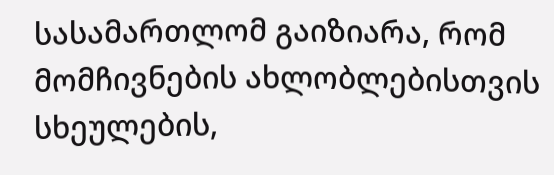სასამართლომ გაიზიარა, რომ მომჩივნების ახლობლებისთვის სხეულების,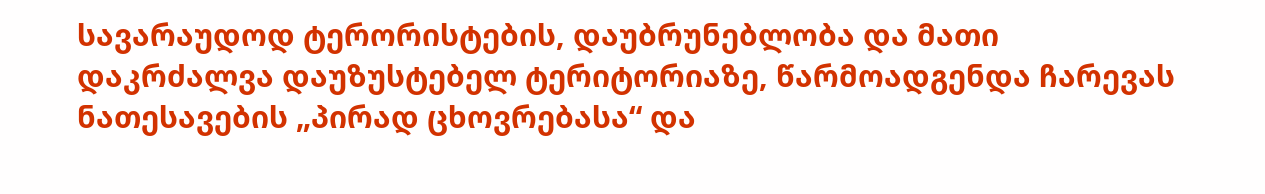სავარაუდოდ ტერორისტების, დაუბრუნებლობა და მათი დაკრძალვა დაუზუსტებელ ტერიტორიაზე, წარმოადგენდა ჩარევას ნათესავების „პირად ცხოვრებასა“ და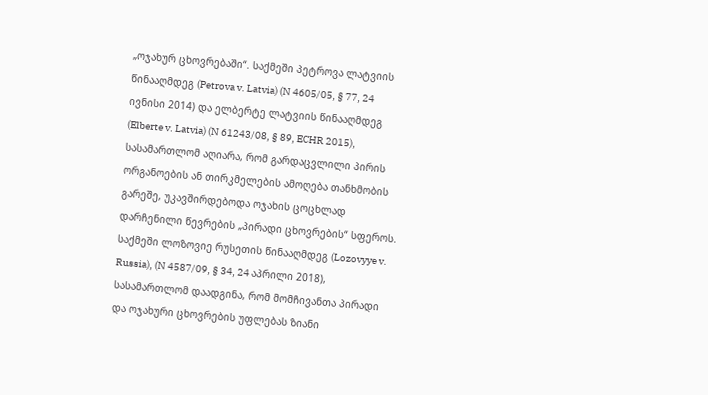„ოჯახურ ცხოვრებაში“. საქმეში პეტროვა ლატვიის წინააღმდეგ (Petrova v. Latvia) (N 4605/05, § 77, 24 ივნისი 2014) და ელბერტე ლატვიის წინააღმდეგ (Elberte v. Latvia) (N 61243/08, § 89, ECHR 2015), სასამართლომ აღიარა, რომ გარდაცვლილი პირის ორგანოების ან თირკმელების ამოღება თანხმობის გარეშე, უკავშირდებოდა ოჯახის ცოცხლად დარჩენილი წევრების „პირადი ცხოვრების“ სფეროს. საქმეში ლოზოვიე რუსეთის წინააღმდეგ (Lozovyye v. Russia), (N 4587/09, § 34, 24 აპრილი 2018), სასამართლომ დაადგინა, რომ მომჩივანთა პირადი და ოჯახური ცხოვრების უფლებას ზიანი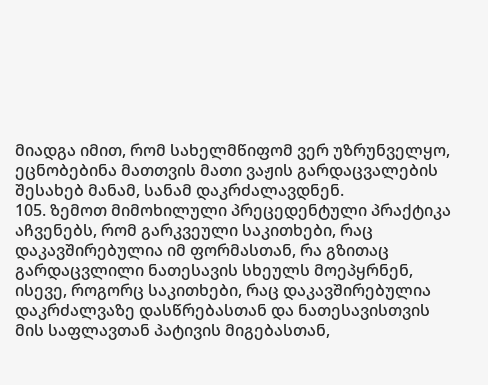მიადგა იმით, რომ სახელმწიფომ ვერ უზრუნველყო, ეცნობებინა მათთვის მათი ვაჟის გარდაცვალების შესახებ მანამ, სანამ დაკრძალავდნენ.
105. ზემოთ მიმოხილული პრეცედენტული პრაქტიკა აჩვენებს, რომ გარკვეული საკითხები, რაც დაკავშირებულია იმ ფორმასთან, რა გზითაც გარდაცვლილი ნათესავის სხეულს მოეპყრნენ, ისევე, როგორც საკითხები, რაც დაკავშირებულია დაკრძალვაზე დასწრებასთან და ნათესავისთვის მის საფლავთან პატივის მიგებასთან,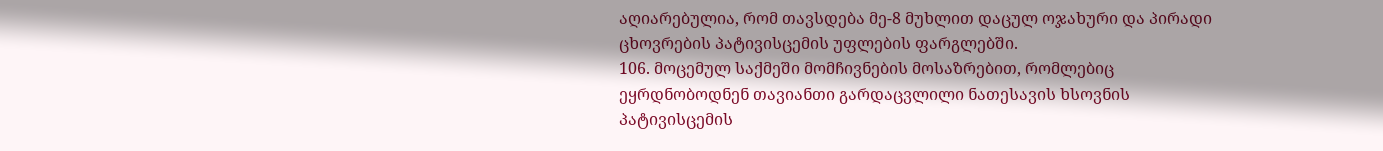აღიარებულია, რომ თავსდება მე-8 მუხლით დაცულ ოჯახური და პირადი ცხოვრების პატივისცემის უფლების ფარგლებში.
106. მოცემულ საქმეში მომჩივნების მოსაზრებით, რომლებიც ეყრდნობოდნენ თავიანთი გარდაცვლილი ნათესავის ხსოვნის პატივისცემის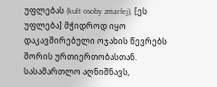უფლებას (kult osoby zmarłej), [ეს უფლება] მჭიდროდ იყო დაკავშირებული ოჯახის წევრებს შორის ურთიერთობასთან. სასამართლო აღნიშნავს,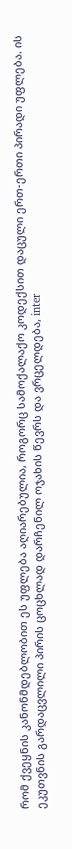რომ ქვეყნის კანონმდებლობით ეს უფლება აღიარებულია, როგორც სამოქალაქო კოდექსით დაცული ერთ-ერთი პირადი უფლება. ის ეკუთვნის გარდაცვლილი პირის ცოცხლად დარჩენილ ოჯახის წევრს და ვრცელდება, inter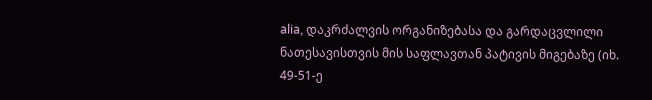alia, დაკრძალვის ორგანიზებასა და გარდაცვლილი ნათესავისთვის მის საფლავთან პატივის მიგებაზე (იხ. 49-51-ე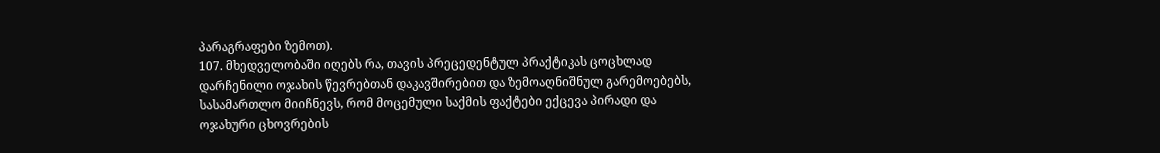პარაგრაფები ზემოთ).
107. მხედველობაში იღებს რა, თავის პრეცედენტულ პრაქტიკას ცოცხლად დარჩენილი ოჯახის წევრებთან დაკავშირებით და ზემოაღნიშნულ გარემოებებს, სასამართლო მიიჩნევს, რომ მოცემული საქმის ფაქტები ექცევა პირადი და ოჯახური ცხოვრების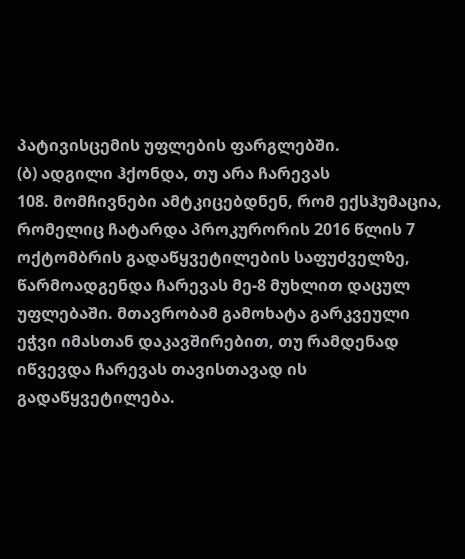პატივისცემის უფლების ფარგლებში.
(ბ) ადგილი ჰქონდა, თუ არა ჩარევას
108. მომჩივნები ამტკიცებდნენ, რომ ექსჰუმაცია, რომელიც ჩატარდა პროკურორის 2016 წლის 7 ოქტომბრის გადაწყვეტილების საფუძველზე, წარმოადგენდა ჩარევას მე-8 მუხლით დაცულ უფლებაში. მთავრობამ გამოხატა გარკვეული ეჭვი იმასთან დაკავშირებით, თუ რამდენად იწვევდა ჩარევას თავისთავად ის გადაწყვეტილება.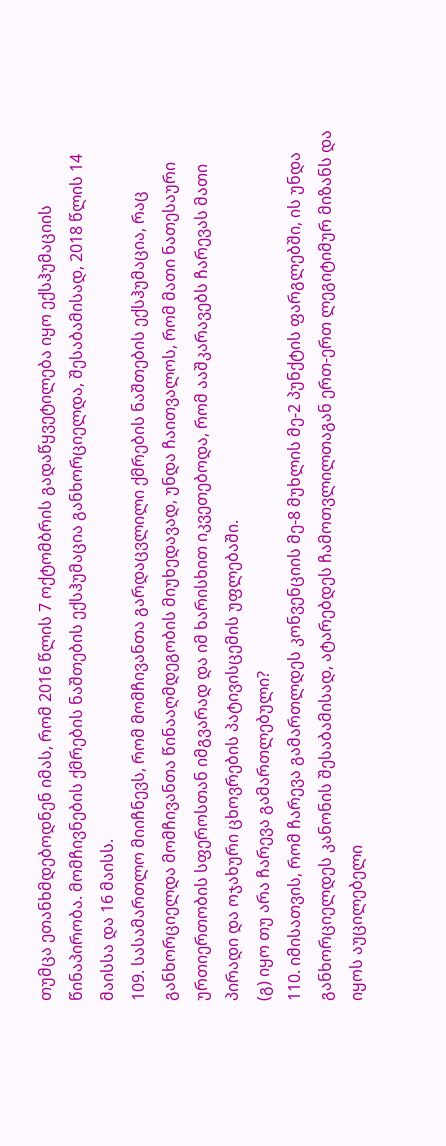თუმცა ეთანხმდებოდნენ იმას, რომ 2016 წლის 7 ოქტომბრის გადაწყვეტილება იყო ექსჰუმაციის წინაპირობა. მომჩივნების ქმრების ნაშთების ექსჰუმაცია განხორციელდა, შესაბამისად, 2018 წლის 14 მაისსა და 16 მაისს.
109. სასამართლო მიიჩნევს, რომ მომჩივანთა გარდაცვლილი ქმრების ნაშთების ექსჰუმაცია, რაც განხორციელდა მომჩივანთა წინააღმდეგობის მიუხედავად, უნდა ჩაითვალოს, რომ მათი ნათესაური ურთიერთობის სფეროსთან იმგვარად და იმ ხარისხით იკვეთებოდა, რომ ააშკარავებს ჩარევას მათი პირადი და ოჯახური ცხოვრების პატივისცემის უფლებაში.
(გ) იყო თუ არა ჩარევა გამართლებული?
110. იმისათვის, რომ ჩარევა გამართლდეს კონვენციის მე-8 მუხლის მე-2 პუნქტის ფარგლებში, ის უნდა განხორციელდეს კანონის შესაბამისად, ატარებდეს ჩამოთვლილთაგან ერთ-ერთ ლეგიტიმურ მიზანს და იყოს აუცილებელი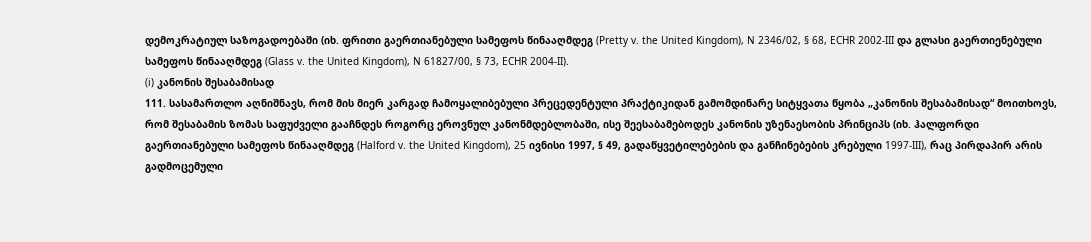დემოკრატიულ საზოგადოებაში (იხ. ფრითი გაერთიანებული სამეფოს წინააღმდეგ (Pretty v. the United Kingdom), N 2346/02, § 68, ECHR 2002‑III და გლასი გაერთიენებული სამეფოს წინააღმდეგ (Glass v. the United Kingdom), N 61827/00, § 73, ECHR 2004‑II).
(i) კანონის შესაბამისად
111. სასამართლო აღნიშნავს, რომ მის მიერ კარგად ჩამოყალიბებული პრეცედენტული პრაქტიკიდან გამომდინარე სიტყვათა წყობა „კანონის შესაბამისად“ მოითხოვს, რომ შესაბამის ზომას საფუძველი გააჩნდეს როგორც ეროვნულ კანონმდებლობაში, ისე შეესაბამებოდეს კანონის უზენაესობის პრინციპს (იხ. ჰალფორდი გაერთიანებული სამეფოს წინააღმდეგ (Halford v. the United Kingdom), 25 ივნისი 1997, § 49, გადაწყვეტილებების და განჩინებების კრებული 1997‑III), რაც პირდაპირ არის გადმოცემული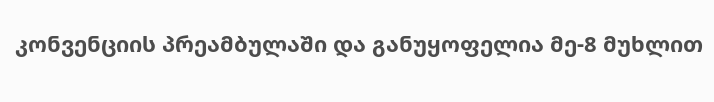კონვენციის პრეამბულაში და განუყოფელია მე-8 მუხლით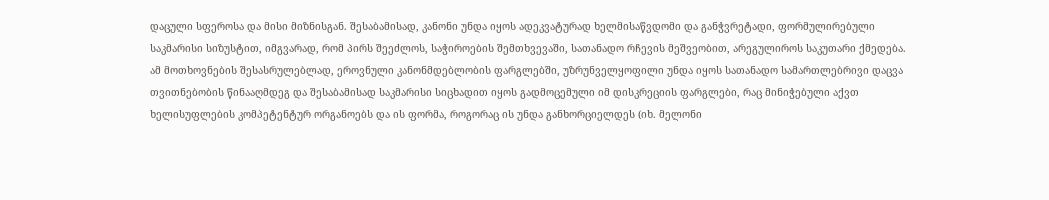დაცული სფეროსა და მისი მიზნისგან. შესაბამისად, კანონი უნდა იყოს ადეკვატურად ხელმისაწვდომი და განჭვრეტადი, ფორმულირებული საკმარისი სიზუსტით, იმგვარად, რომ პირს შეეძლოს, საჭიროების შემთხვევაში, სათანადო რჩევის მეშვეობით, არეგულიროს საკუთარი ქმედება. ამ მოთხოვნების შესასრულებლად, ეროვნული კანონმდებლობის ფარგლებში, უზრუნველყოფილი უნდა იყოს სათანადო სამართლებრივი დაცვა თვითნებობის წინააღმდეგ და შესაბამისად საკმარისი სიცხადით იყოს გადმოცემული იმ დისკრეციის ფარგლები, რაც მინიჭებული აქვთ ხელისუფლების კომპეტენტურ ორგანოებს და ის ფორმა, როგორაც ის უნდა განხორციელდეს (იხ. მელონი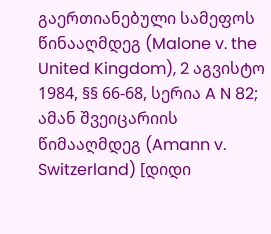გაერთიანებული სამეფოს წინააღმდეგ (Malone v. the United Kingdom), 2 აგვისტო 1984, §§ 66-68, სერია A N 82; ამან შვეიცარიის წიმააღმდეგ (Amann v. Switzerland) [დიდი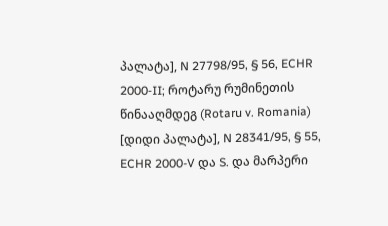პალატა], N 27798/95, § 56, ECHR 2000‑II; როტარუ რუმინეთის წინააღმდეგ (Rotaru v. Romania) [დიდი პალატა], N 28341/95, § 55, ECHR 2000-V და S. და მარპერი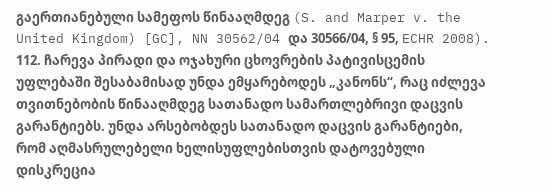გაერთიანებული სამეფოს წინააღმდეგ (S. and Marper v. the United Kingdom) [GC], NN 30562/04 და 30566/04, § 95, ECHR 2008).
112. ჩარევა პირადი და ოჯახური ცხოვრების პატივისცემის უფლებაში შესაბამისად უნდა ემყარებოდეს „კანონს“, რაც იძლევა თვითნებობის წინააღმდეგ სათანადო სამართლებრივი დაცვის გარანტიებს. უნდა არსებობდეს სათანადო დაცვის გარანტიები, რომ აღმასრულებელი ხელისუფლებისთვის დატოვებული დისკრეცია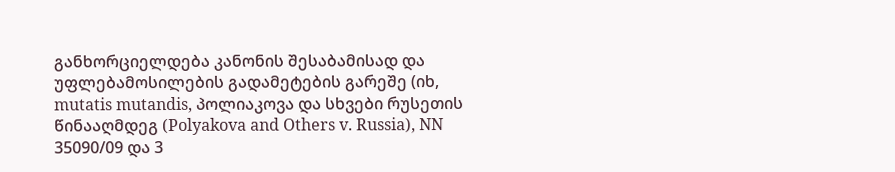განხორციელდება კანონის შესაბამისად და უფლებამოსილების გადამეტების გარეშე (იხ, mutatis mutandis, პოლიაკოვა და სხვები რუსეთის წინააღმდეგ (Polyakova and Others v. Russia), NN 35090/09 და 3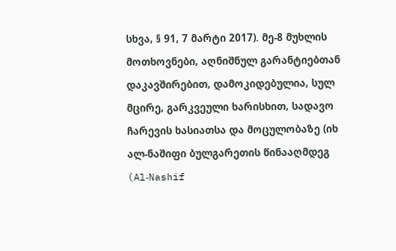სხვა, § 91, 7 მარტი 2017). მე-8 მუხლის მოთხოვნები, აღნიშნულ გარანტიებთან დაკავშირებით, დამოკიდებულია, სულ მცირე, გარკვეული ხარისხით, სადავო ჩარევის ხასიათსა და მოცულობაზე (იხ ალ-ნაშიფი ბულგარეთის წინააღმდეგ (Al‑Nashif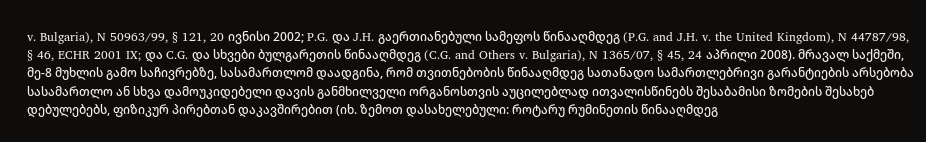v. Bulgaria), N 50963/99, § 121, 20 ივნისი 2002; P.G. და J.H. გაერთიანებული სამეფოს წინააღმდეგ (P.G. and J.H. v. the United Kingdom), N 44787/98, § 46, ECHR 2001 IX; და C.G. და სხვები ბულგარეთის წინააღმდეგ (C.G. and Others v. Bulgaria), N 1365/07, § 45, 24 აპრილი 2008). მრავალ საქმეში, მე-8 მუხლის გამო საჩივრებზე, სასამართლომ დაადგინა, რომ თვითნებობის წინააღმდეგ სათანადო სამართლებრივი გარანტიების არსებობა სასამართლო ან სხვა დამოუკიდებელი დავის განმხილველი ორგანოსთვის აუცილებლად ითვალისწინებს შესაბამისი ზომების შესახებ დებულებებს, ფიზიკურ პირებთან დაკავშირებით (იხ. ზემოთ დასახელებული: როტარუ რუმინეთის წინააღმდეგ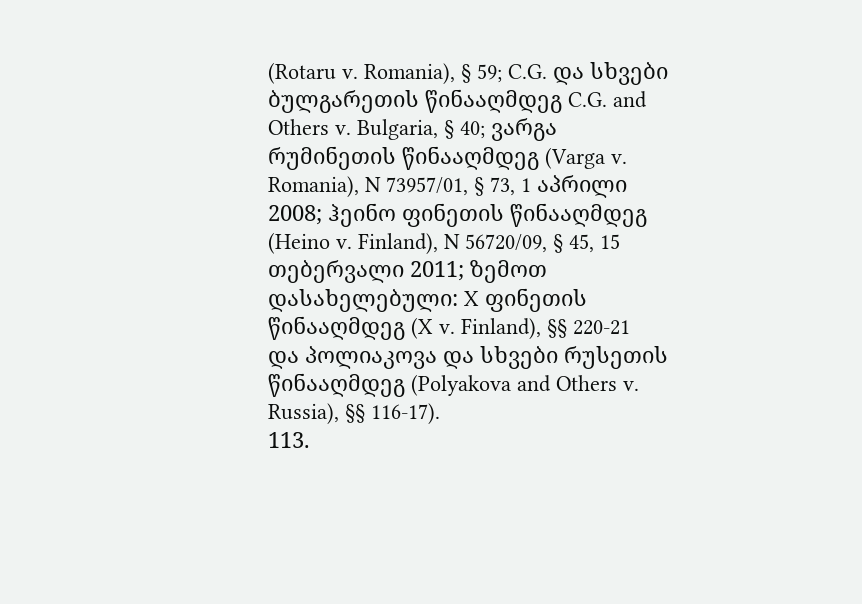(Rotaru v. Romania), § 59; C.G. და სხვები ბულგარეთის წინააღმდეგ C.G. and Others v. Bulgaria, § 40; ვარგა რუმინეთის წინააღმდეგ (Varga v. Romania), N 73957/01, § 73, 1 აპრილი 2008; ჰეინო ფინეთის წინააღმდეგ (Heino v. Finland), N 56720/09, § 45, 15 თებერვალი 2011; ზემოთ დასახელებული: X ფინეთის წინააღმდეგ (X v. Finland), §§ 220-21 და პოლიაკოვა და სხვები რუსეთის წინააღმდეგ (Polyakova and Others v. Russia), §§ 116‑17).
113.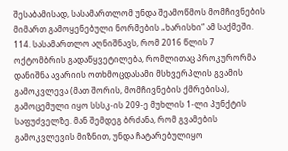შესაბამისად, სასამართლომ უნდა შეამოწმოს მომჩივნების მიმართ გამოყენებული ნორმების „ხარისხი“ ამ საქმეში.
114. სასამართლო აღნიშნავს, რომ 2016 წლის 7 ოქტომბრის გადაწყვეტილება, რომლითაც პროკურორმა დანიშნა ავარიის ოთხმოცდასამი მსხვერპლის გვამის გამოკვლევა (მათ შორის, მომჩივნების ქმრებისა), გამოცემული იყო სსსკ-ის 209-ე მუხლის 1-ლი პუნქტის საფუძველზე. მან შემდეგ ბრძანა, რომ გვამების გამოკვლევის მიზნით, უნდა ჩატარებულიყო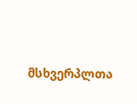მსხვერპლთა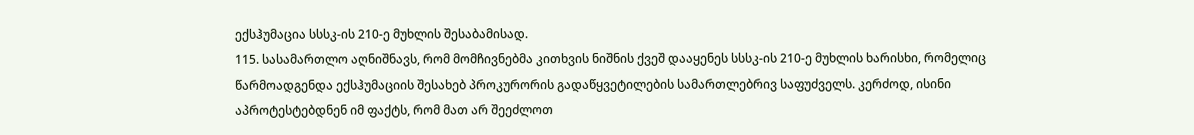ექსჰუმაცია სსსკ-ის 210-ე მუხლის შესაბამისად.
115. სასამართლო აღნიშნავს, რომ მომჩივნებმა კითხვის ნიშნის ქვეშ დააყენეს სსსკ-ის 210-ე მუხლის ხარისხი, რომელიც წარმოადგენდა ექსჰუმაციის შესახებ პროკურორის გადაწყვეტილების სამართლებრივ საფუძველს. კერძოდ, ისინი აპროტესტებდნენ იმ ფაქტს, რომ მათ არ შეეძლოთ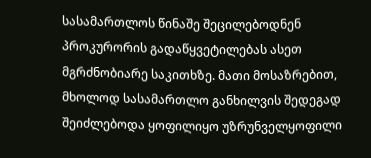სასამართლოს წინაშე შეცილებოდნენ პროკურორის გადაწყვეტილებას ასეთ მგრძნობიარე საკითხზე. მათი მოსაზრებით, მხოლოდ სასამართლო განხილვის შედეგად შეიძლებოდა ყოფილიყო უზრუნველყოფილი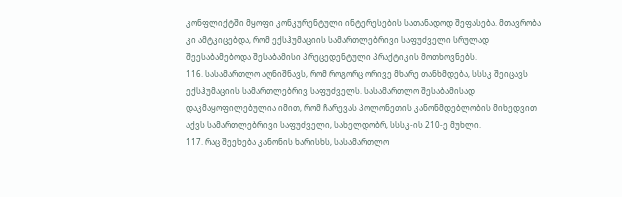კონფლიქტში მყოფი კონკურენტული ინტერესების სათანადოდ შეფასება. მთავრობა კი ამტკიცებდა, რომ ექსჰუმაციის სამართლებრივი საფუძველი სრულად შეესაბამებოდა შესაბამისი პრეცედენტული პრაქტიკის მოთხოვნებს.
116. სასამართლო აღნიშნავს, რომ როგორც ორივე მხარე თანხმდება, სსსკ შეიცავს ექსჰუმაციის სამართლებრივ საფუძველს. სასამართლო შესაბამისად დაკმაყოფილებულია იმით, რომ ჩარევას პოლონეთის კანონმდებლობის მიხედვით აქვს სამართლებრივი საფუძველი, სახელდობრ, სსსკ-ის 210-ე მუხლი.
117. რაც შეეხება კანონის ხარისხს, სასამართლო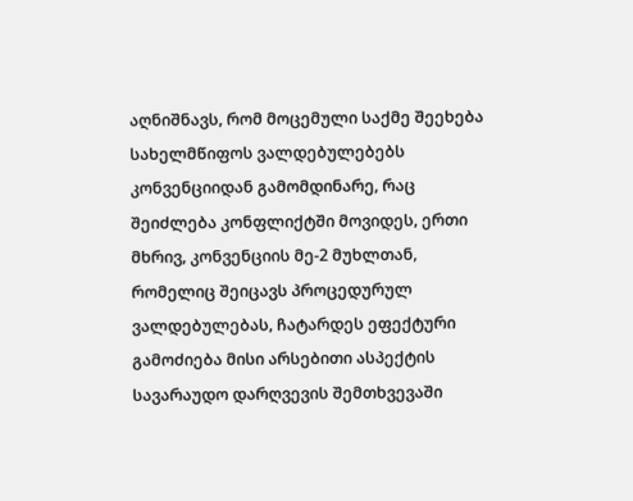აღნიშნავს, რომ მოცემული საქმე შეეხება სახელმწიფოს ვალდებულებებს კონვენციიდან გამომდინარე, რაც შეიძლება კონფლიქტში მოვიდეს, ერთი მხრივ, კონვენციის მე-2 მუხლთან, რომელიც შეიცავს პროცედურულ ვალდებულებას, ჩატარდეს ეფექტური გამოძიება მისი არსებითი ასპექტის სავარაუდო დარღვევის შემთხვევაში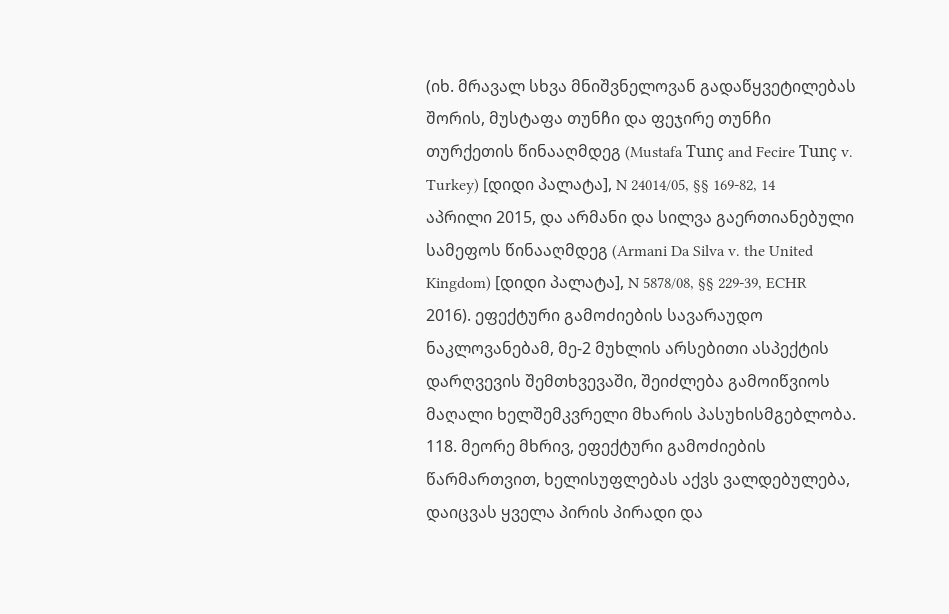(იხ. მრავალ სხვა მნიშვნელოვან გადაწყვეტილებას შორის, მუსტაფა თუნჩი და ფეჯირე თუნჩი თურქეთის წინააღმდეგ (Mustafa Tunç and Fecire Tunç v. Turkey) [დიდი პალატა], N 24014/05, §§ 169-82, 14 აპრილი 2015, და არმანი და სილვა გაერთიანებული სამეფოს წინააღმდეგ (Armani Da Silva v. the United Kingdom) [დიდი პალატა], N 5878/08, §§ 229-39, ECHR 2016). ეფექტური გამოძიების სავარაუდო ნაკლოვანებამ, მე-2 მუხლის არსებითი ასპექტის დარღვევის შემთხვევაში, შეიძლება გამოიწვიოს მაღალი ხელშემკვრელი მხარის პასუხისმგებლობა.
118. მეორე მხრივ, ეფექტური გამოძიების წარმართვით, ხელისუფლებას აქვს ვალდებულება, დაიცვას ყველა პირის პირადი და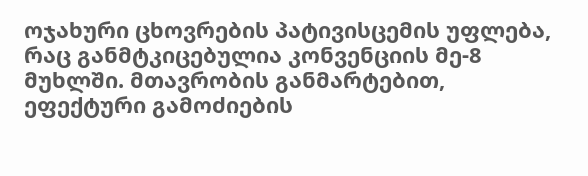ოჯახური ცხოვრების პატივისცემის უფლება, რაც განმტკიცებულია კონვენციის მე-8 მუხლში. მთავრობის განმარტებით, ეფექტური გამოძიების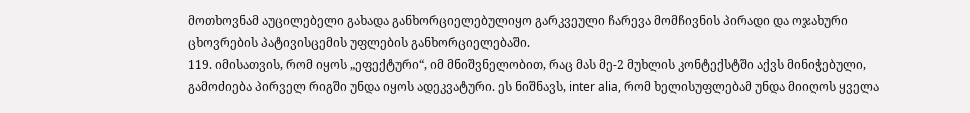მოთხოვნამ აუცილებელი გახადა განხორციელებულიყო გარკვეული ჩარევა მომჩივნის პირადი და ოჯახური ცხოვრების პატივისცემის უფლების განხორციელებაში.
119. იმისათვის, რომ იყოს „ეფექტური“, იმ მნიშვნელობით, რაც მას მე-2 მუხლის კონტექსტში აქვს მინიჭებული, გამოძიება პირველ რიგში უნდა იყოს ადეკვატური. ეს ნიშნავს, inter alia, რომ ხელისუფლებამ უნდა მიიღოს ყველა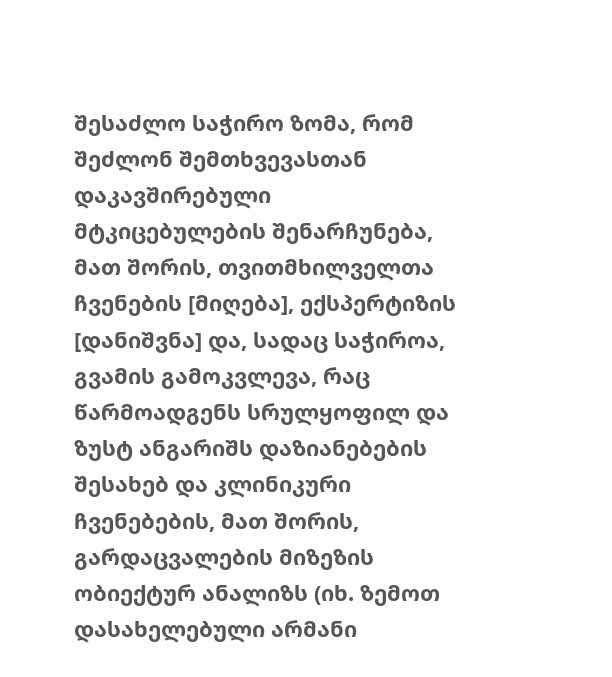შესაძლო საჭირო ზომა, რომ შეძლონ შემთხვევასთან დაკავშირებული მტკიცებულების შენარჩუნება, მათ შორის, თვითმხილველთა ჩვენების [მიღება], ექსპერტიზის [დანიშვნა] და, სადაც საჭიროა, გვამის გამოკვლევა, რაც წარმოადგენს სრულყოფილ და ზუსტ ანგარიშს დაზიანებების შესახებ და კლინიკური ჩვენებების, მათ შორის, გარდაცვალების მიზეზის ობიექტურ ანალიზს (იხ. ზემოთ დასახელებული არმანი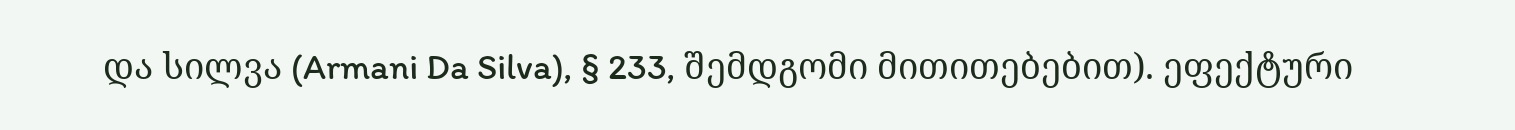და სილვა (Armani Da Silva), § 233, შემდგომი მითითებებით). ეფექტური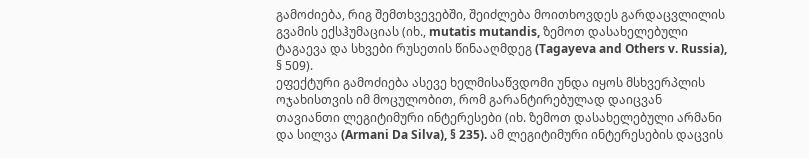გამოძიება, რიგ შემთხვევებში, შეიძლება მოითხოვდეს გარდაცვლილის გვამის ექსჰუმაციას (იხ., mutatis mutandis, ზემოთ დასახელებული ტაგაევა და სხვები რუსეთის წინააღმდეგ (Tagayeva and Others v. Russia), § 509).
ეფექტური გამოძიება ასევე ხელმისაწვდომი უნდა იყოს მსხვერპლის ოჯახისთვის იმ მოცულობით, რომ გარანტირებულად დაიცვან თავიანთი ლეგიტიმური ინტერესები (იხ. ზემოთ დასახელებული არმანი და სილვა (Armani Da Silva), § 235). ამ ლეგიტიმური ინტერესების დაცვის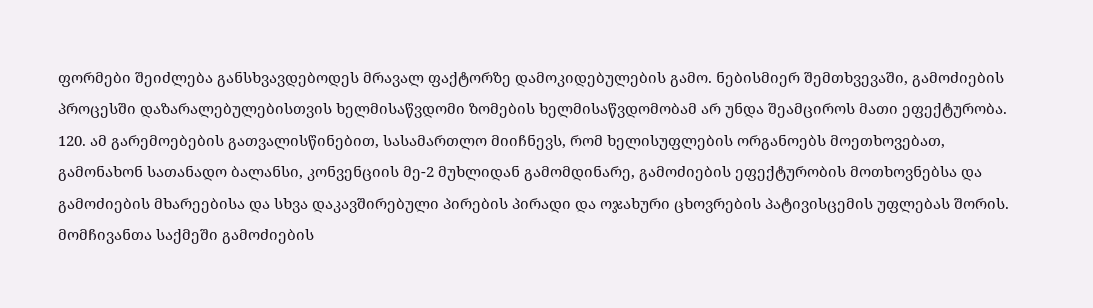ფორმები შეიძლება განსხვავდებოდეს მრავალ ფაქტორზე დამოკიდებულების გამო. ნებისმიერ შემთხვევაში, გამოძიების პროცესში დაზარალებულებისთვის ხელმისაწვდომი ზომების ხელმისაწვდომობამ არ უნდა შეამციროს მათი ეფექტურობა.
120. ამ გარემოებების გათვალისწინებით, სასამართლო მიიჩნევს, რომ ხელისუფლების ორგანოებს მოეთხოვებათ, გამონახონ სათანადო ბალანსი, კონვენციის მე-2 მუხლიდან გამომდინარე, გამოძიების ეფექტურობის მოთხოვნებსა და გამოძიების მხარეებისა და სხვა დაკავშირებული პირების პირადი და ოჯახური ცხოვრების პატივისცემის უფლებას შორის. მომჩივანთა საქმეში გამოძიების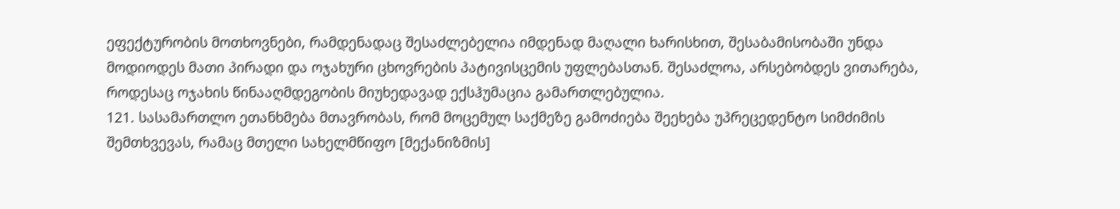ეფექტურობის მოთხოვნები, რამდენადაც შესაძლებელია იმდენად მაღალი ხარისხით, შესაბამისობაში უნდა მოდიოდეს მათი პირადი და ოჯახური ცხოვრების პატივისცემის უფლებასთან. შესაძლოა, არსებობდეს ვითარება, როდესაც ოჯახის წინააღმდეგობის მიუხედავად ექსჰუმაცია გამართლებულია.
121. სასამართლო ეთანხმება მთავრობას, რომ მოცემულ საქმეზე გამოძიება შეეხება უპრეცედენტო სიმძიმის შემთხვევას, რამაც მთელი სახელმწიფო [მექანიზმის]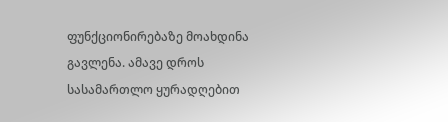ფუნქციონირებაზე მოახდინა გავლენა. ამავე დროს სასამართლო ყურადღებით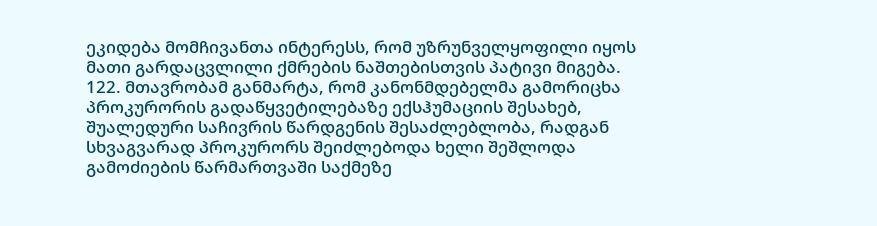ეკიდება მომჩივანთა ინტერესს, რომ უზრუნველყოფილი იყოს მათი გარდაცვლილი ქმრების ნაშთებისთვის პატივი მიგება.
122. მთავრობამ განმარტა, რომ კანონმდებელმა გამორიცხა პროკურორის გადაწყვეტილებაზე ექსჰუმაციის შესახებ, შუალედური საჩივრის წარდგენის შესაძლებლობა, რადგან სხვაგვარად პროკურორს შეიძლებოდა ხელი შეშლოდა გამოძიების წარმართვაში საქმეზე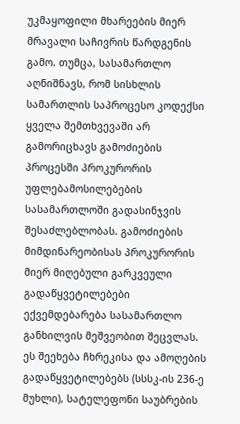უკმაყოფილი მხარეების მიერ მრავალი საჩივრის წარდგენის გამო. თუმცა, სასამართლო აღნიშნავს, რომ სისხლის სამართლის საპროცესო კოდექსი ყველა შემთხვევაში არ გამორიცხავს გამოძიების პროცესში პროკურორის უფლებამოსილებების სასამართლოში გადასინჯვის შესაძლებლობას. გამოძიების მიმდინარეობისას პროკურორის მიერ მიღებული გარკვეული გადაწყვეტილებები ექვემდებარება სასამართლო განხილვის მეშვეობით შეცვლას. ეს შეეხება ჩხრეკისა და ამოღების გადაწყვეტილებებს (სსსკ-ის 236-ე მუხლი), სატელეფონი საუბრების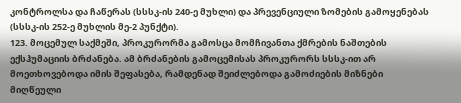კონტროლსა და ჩაწერას (სსსკ-ის 240-ე მუხლი) და პრევენციული ზომების გამოყენებას (სსსკ-ის 252-ე მუხლის მე-2 პუნქტი).
123. მოცემულ საქმეში, პროკურორმა გამოსცა მომჩივანთა ქმრების ნაშთების ექსჰუმაციის ბრძანება. ამ ბრძანების გამოცემისას პროკურორს სსსკ-ით არ მოეთხოვებოდა იმის შეფასება, რამდენად შეიძლებოდა გამოძიების მიზნები მიღწეული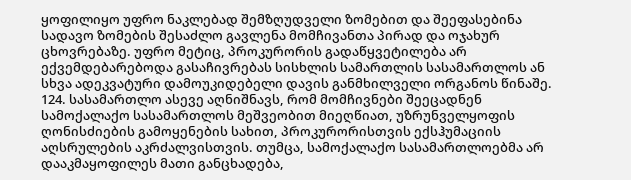ყოფილიყო უფრო ნაკლებად შემზღუდველი ზომებით და შეეფასებინა სადავო ზომების შესაძლო გავლენა მომჩივანთა პირად და ოჯახურ ცხოვრებაზე. უფრო მეტიც, პროკურორის გადაწყვეტილება არ ექვემდებარებოდა გასაჩივრებას სისხლის სამართლის სასამართლოს ან სხვა ადეკვატური დამოუკიდებელი დავის განმხილველი ორგანოს წინაშე.
124. სასამართლო ასევე აღნიშნავს, რომ მომჩივნები შეეცადნენ სამოქალაქო სასამართლოს მეშვეობით მიეღწიათ, უზრუნველყოფის ღონისძიების გამოყენების სახით, პროკურორისთვის ექსჰუმაციის აღსრულების აკრძალვისთვის. თუმცა, სამოქალაქო სასამართლოებმა არ დააკმაყოფილეს მათი განცხადება,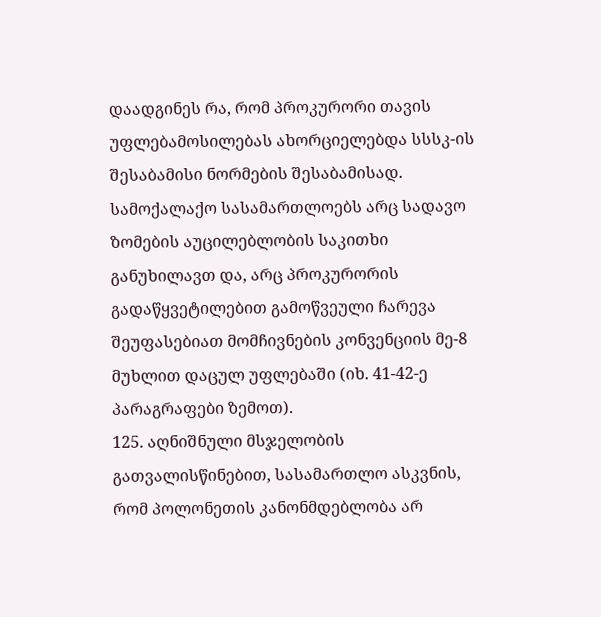დაადგინეს რა, რომ პროკურორი თავის უფლებამოსილებას ახორციელებდა სსსკ-ის შესაბამისი ნორმების შესაბამისად. სამოქალაქო სასამართლოებს არც სადავო ზომების აუცილებლობის საკითხი განუხილავთ და, არც პროკურორის გადაწყვეტილებით გამოწვეული ჩარევა შეუფასებიათ მომჩივნების კონვენციის მე-8 მუხლით დაცულ უფლებაში (იხ. 41-42-ე პარაგრაფები ზემოთ).
125. აღნიშნული მსჯელობის გათვალისწინებით, სასამართლო ასკვნის, რომ პოლონეთის კანონმდებლობა არ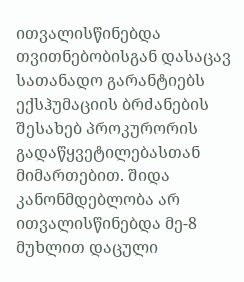ითვალისწინებდა თვითნებობისგან დასაცავ სათანადო გარანტიებს ექსჰუმაციის ბრძანების შესახებ პროკურორის გადაწყვეტილებასთან მიმართებით. შიდა კანონმდებლობა არ ითვალისწინებდა მე-8 მუხლით დაცული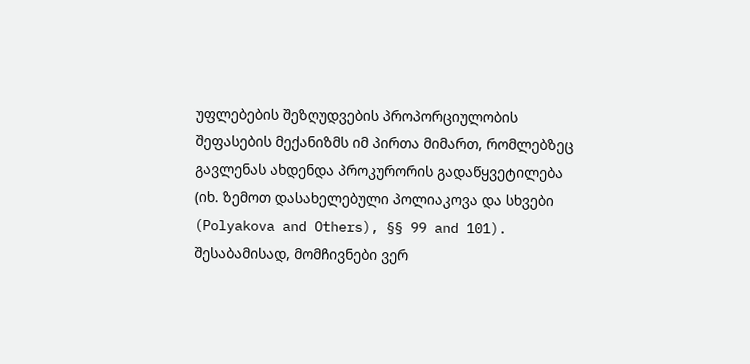უფლებების შეზღუდვების პროპორციულობის შეფასების მექანიზმს იმ პირთა მიმართ, რომლებზეც გავლენას ახდენდა პროკურორის გადაწყვეტილება (იხ. ზემოთ დასახელებული პოლიაკოვა და სხვები (Polyakova and Others), §§ 99 and 101). შესაბამისად, მომჩივნები ვერ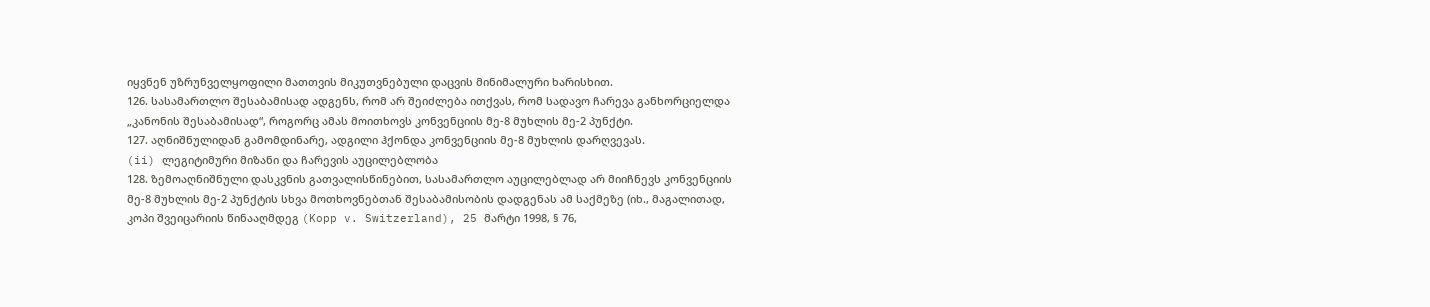იყვნენ უზრუნველყოფილი მათთვის მიკუთვნებული დაცვის მინიმალური ხარისხით.
126. სასამართლო შესაბამისად ადგენს, რომ არ შეიძლება ითქვას, რომ სადავო ჩარევა განხორციელდა „კანონის შესაბამისად“, როგორც ამას მოითხოვს კონვენციის მე-8 მუხლის მე-2 პუნქტი.
127. აღნიშნულიდან გამომდინარე, ადგილი ჰქონდა კონვენციის მე-8 მუხლის დარღვევას.
(ii) ლეგიტიმური მიზანი და ჩარევის აუცილებლობა
128. ზემოაღნიშნული დასკვნის გათვალისწინებით, სასამართლო აუცილებლად არ მიიჩნევს კონვენციის მე-8 მუხლის მე-2 პუნქტის სხვა მოთხოვნებთან შესაბამისობის დადგენას ამ საქმეზე (იხ., მაგალითად, კოპი შვეიცარიის წინააღმდეგ (Kopp v. Switzerland), 25 მარტი 1998, § 76,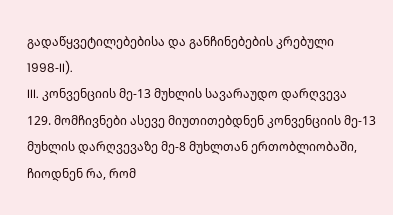გადაწყვეტილებებისა და განჩინებების კრებული 1998‑II).
III. კონვენციის მე-13 მუხლის სავარაუდო დარღვევა
129. მომჩივნები ასევე მიუთითებდნენ კონვენციის მე-13 მუხლის დარღვევაზე მე-8 მუხლთან ერთობლიობაში, ჩიოდნენ რა, რომ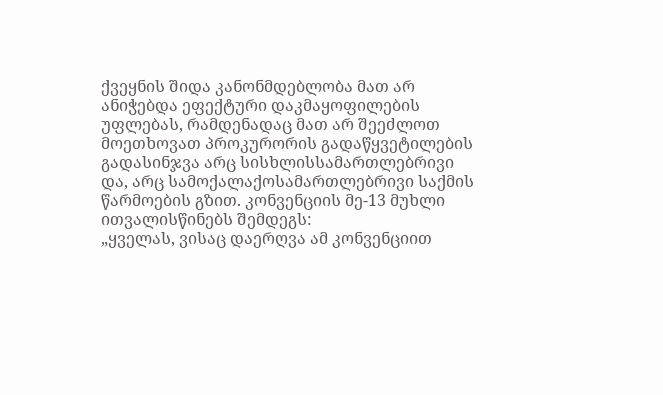ქვეყნის შიდა კანონმდებლობა მათ არ ანიჭებდა ეფექტური დაკმაყოფილების უფლებას, რამდენადაც მათ არ შეეძლოთ მოეთხოვათ პროკურორის გადაწყვეტილების გადასინჯვა არც სისხლისსამართლებრივი და, არც სამოქალაქოსამართლებრივი საქმის წარმოების გზით. კონვენციის მე-13 მუხლი ითვალისწინებს შემდეგს:
„ყველას, ვისაც დაერღვა ამ კონვენციით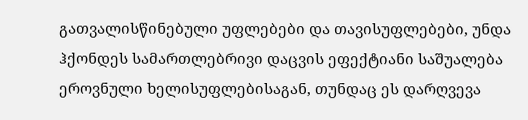გათვალისწინებული უფლებები და თავისუფლებები, უნდა ჰქონდეს სამართლებრივი დაცვის ეფექტიანი საშუალება ეროვნული ხელისუფლებისაგან, თუნდაც ეს დარღვევა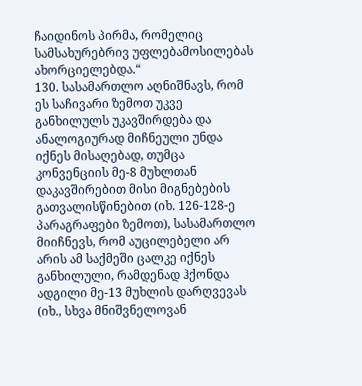ჩაიდინოს პირმა, რომელიც სამსახურებრივ უფლებამოსილებას ახორციელებდა.“
130. სასამართლო აღნიშნავს, რომ ეს საჩივარი ზემოთ უკვე განხილულს უკავშირდება და ანალოგიურად მიჩნეული უნდა იქნეს მისაღებად, თუმცა კონვენციის მე-8 მუხლთან დაკავშირებით მისი მიგნებების გათვალისწინებით (იხ. 126-128-ე პარაგრაფები ზემოთ), სასამართლო მიიჩნევს, რომ აუცილებელი არ არის ამ საქმეში ცალკე იქნეს განხილული, რამდენად ჰქონდა ადგილი მე-13 მუხლის დარღვევას (იხ., სხვა მნიშვნელოვან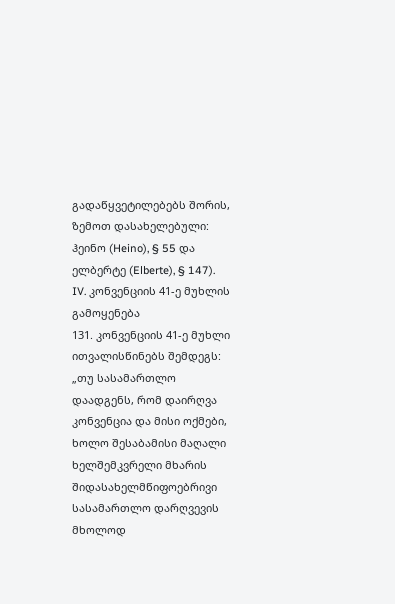გადაწყვეტილებებს შორის, ზემოთ დასახელებული: ჰეინო (Heino), § 55 და ელბერტე (Elberte), § 147).
IV. კონვენციის 41-ე მუხლის გამოყენება
131. კონვენციის 41-ე მუხლი ითვალისწინებს შემდეგს:
„თუ სასამართლო დაადგენს, რომ დაირღვა კონვენცია და მისი ოქმები, ხოლო შესაბამისი მაღალი ხელშემკვრელი მხარის შიდასახელმწიფოებრივი სასამართლო დარღვევის მხოლოდ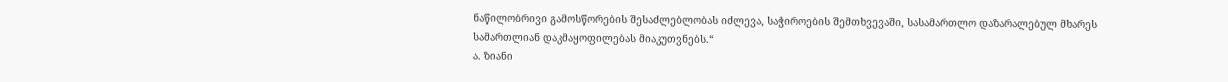ნაწილობრივი გამოსწორების შესაძლებლობას იძლევა, საჭიროების შემთხვევაში, სასამართლო დაზარალებულ მხარეს სამართლიან დაკმაყოფილებას მიაკუთვნებს.“
ა. ზიანი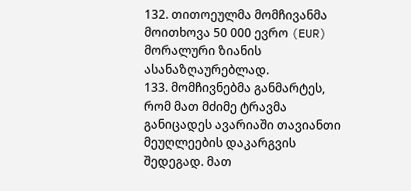132. თითოეულმა მომჩივანმა მოითხოვა 50 000 ევრო (EUR) მორალური ზიანის ასანაზღაურებლად.
133. მომჩივნებმა განმარტეს, რომ მათ მძიმე ტრავმა განიცადეს ავარიაში თავიანთი მეუღლეების დაკარგვის შედეგად. მათ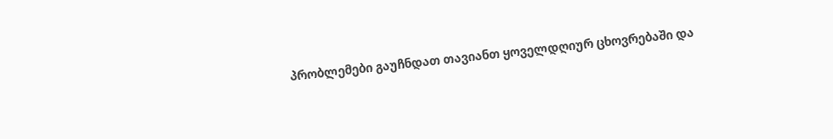პრობლემები გაუჩნდათ თავიანთ ყოველდღიურ ცხოვრებაში და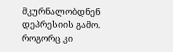მკურნალობდნენ დეპრესიის გამო. როგორც კი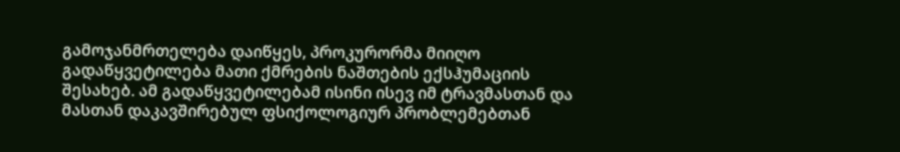გამოჯანმრთელება დაიწყეს, პროკურორმა მიიღო გადაწყვეტილება მათი ქმრების ნაშთების ექსჰუმაციის შესახებ. ამ გადაწყვეტილებამ ისინი ისევ იმ ტრავმასთან და მასთან დაკავშირებულ ფსიქოლოგიურ პრობლემებთან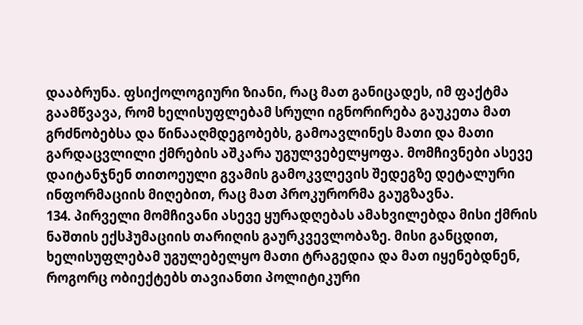დააბრუნა. ფსიქოლოგიური ზიანი, რაც მათ განიცადეს, იმ ფაქტმა გაამწვავა, რომ ხელისუფლებამ სრული იგნორირება გაუკეთა მათ გრძნობებსა და წინააღმდეგობებს, გამოავლინეს მათი და მათი გარდაცვლილი ქმრების აშკარა უგულვებელყოფა. მომჩივნები ასევე დაიტანჯნენ თითოეული გვამის გამოკვლევის შედეგზე დეტალური ინფორმაციის მიღებით, რაც მათ პროკურორმა გაუგზავნა.
134. პირველი მომჩივანი ასევე ყურადღებას ამახვილებდა მისი ქმრის ნაშთის ექსჰუმაციის თარიღის გაურკვევლობაზე. მისი განცდით, ხელისუფლებამ უგულებელყო მათი ტრაგედია და მათ იყენებდნენ, როგორც ობიექტებს თავიანთი პოლიტიკური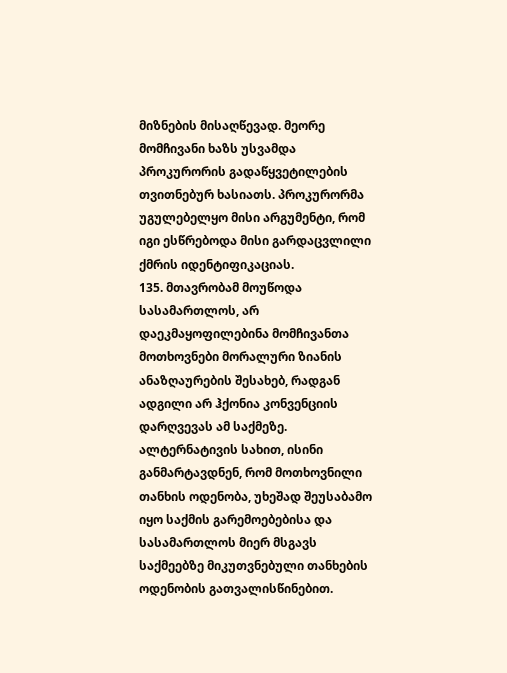მიზნების მისაღწევად. მეორე მომჩივანი ხაზს უსვამდა პროკურორის გადაწყვეტილების თვითნებურ ხასიათს. პროკურორმა უგულებელყო მისი არგუმენტი, რომ იგი ესწრებოდა მისი გარდაცვლილი ქმრის იდენტიფიკაციას.
135. მთავრობამ მოუწოდა სასამართლოს, არ დაეკმაყოფილებინა მომჩივანთა მოთხოვნები მორალური ზიანის ანაზღაურების შესახებ, რადგან ადგილი არ ჰქონია კონვენციის დარღვევას ამ საქმეზე. ალტერნატივის სახით, ისინი განმარტავდნენ, რომ მოთხოვნილი თანხის ოდენობა, უხეშად შეუსაბამო იყო საქმის გარემოებებისა და სასამართლოს მიერ მსგავს საქმეებზე მიკუთვნებული თანხების ოდენობის გათვალისწინებით.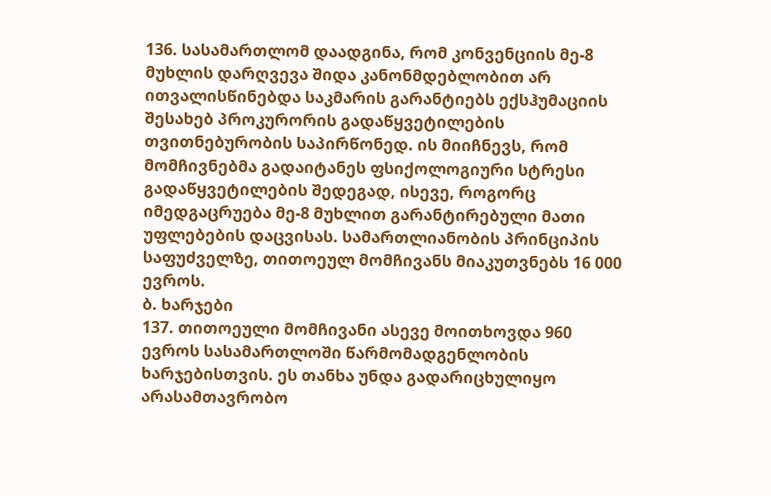136. სასამართლომ დაადგინა, რომ კონვენციის მე-8 მუხლის დარღვევა შიდა კანონმდებლობით არ ითვალისწინებდა საკმარის გარანტიებს ექსჰუმაციის შესახებ პროკურორის გადაწყვეტილების თვითნებურობის საპირწონედ. ის მიიჩნევს, რომ მომჩივნებმა გადაიტანეს ფსიქოლოგიური სტრესი გადაწყვეტილების შედეგად, ისევე, როგორც იმედგაცრუება მე-8 მუხლით გარანტირებული მათი უფლებების დაცვისას. სამართლიანობის პრინციპის საფუძველზე, თითოეულ მომჩივანს მიაკუთვნებს 16 000 ევროს.
ბ. ხარჯები
137. თითოეული მომჩივანი ასევე მოითხოვდა 960 ევროს სასამართლოში წარმომადგენლობის ხარჯებისთვის. ეს თანხა უნდა გადარიცხულიყო არასამთავრობო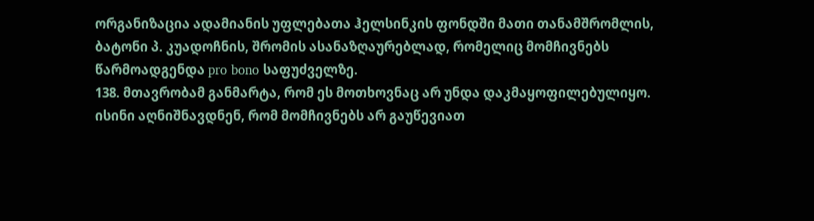ორგანიზაცია ადამიანის უფლებათა ჰელსინკის ფონდში მათი თანამშრომლის, ბატონი პ. კუადოჩნის, შრომის ასანაზღაურებლად, რომელიც მომჩივნებს წარმოადგენდა pro bono საფუძველზე.
138. მთავრობამ განმარტა, რომ ეს მოთხოვნაც არ უნდა დაკმაყოფილებულიყო. ისინი აღნიშნავდნენ, რომ მომჩივნებს არ გაუწევიათ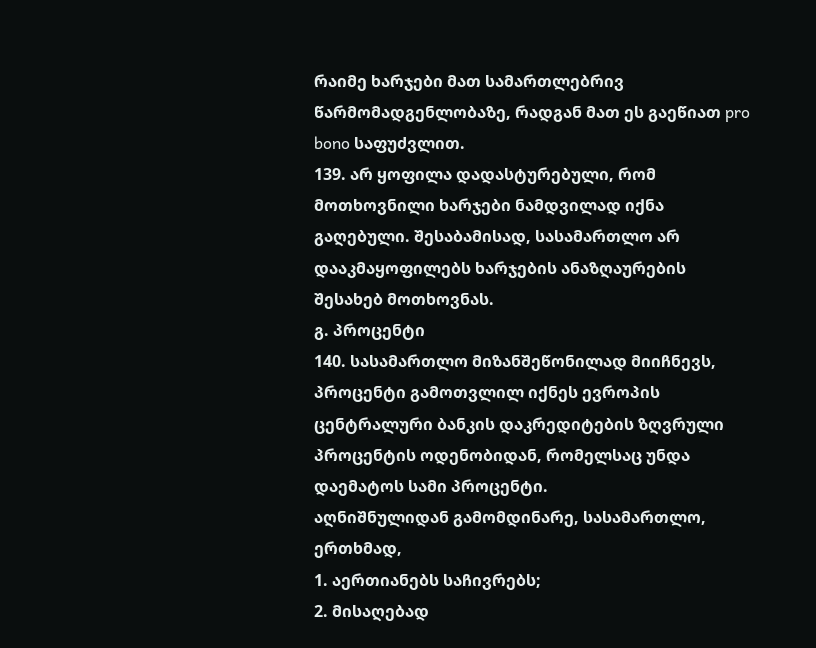რაიმე ხარჯები მათ სამართლებრივ წარმომადგენლობაზე, რადგან მათ ეს გაეწიათ pro bono საფუძვლით.
139. არ ყოფილა დადასტურებული, რომ მოთხოვნილი ხარჯები ნამდვილად იქნა გაღებული. შესაბამისად, სასამართლო არ დააკმაყოფილებს ხარჯების ანაზღაურების შესახებ მოთხოვნას.
გ. პროცენტი
140. სასამართლო მიზანშეწონილად მიიჩნევს, პროცენტი გამოთვლილ იქნეს ევროპის ცენტრალური ბანკის დაკრედიტების ზღვრული პროცენტის ოდენობიდან, რომელსაც უნდა დაემატოს სამი პროცენტი.
აღნიშნულიდან გამომდინარე, სასამართლო, ერთხმად,
1. აერთიანებს საჩივრებს;
2. მისაღებად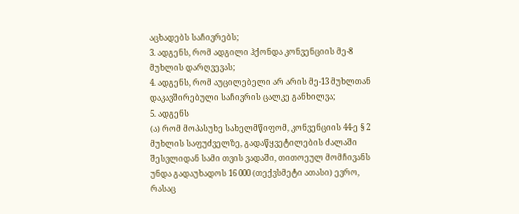აცხადებს საჩივრებს;
3. ადგენს, რომ ადგილი ჰქონდა კონვენციის მე-8 მუხლის დარღვევას;
4. ადგენს, რომ აუცილებელი არ არის მე-13 მუხლთან დაკავშირებული საჩივრის ცალკე განხილვა;
5. ადგენს
(ა) რომ მოპასუხე სახელმწიფომ, კონვენციის 44-ე § 2 მუხლის საფუძველზე, გადაწყვეტილების ძალაში შესვლიდან სამი თვის ვადაში, თითოეულ მომჩივანს უნდა გადაუხადოს 16 000 (თექვსმეტი ათასი) ევრო, რასაც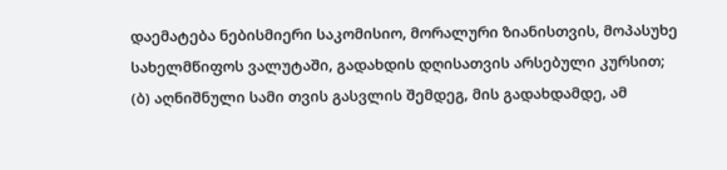დაემატება ნებისმიერი საკომისიო, მორალური ზიანისთვის, მოპასუხე სახელმწიფოს ვალუტაში, გადახდის დღისათვის არსებული კურსით;
(ბ) აღნიშნული სამი თვის გასვლის შემდეგ, მის გადახდამდე, ამ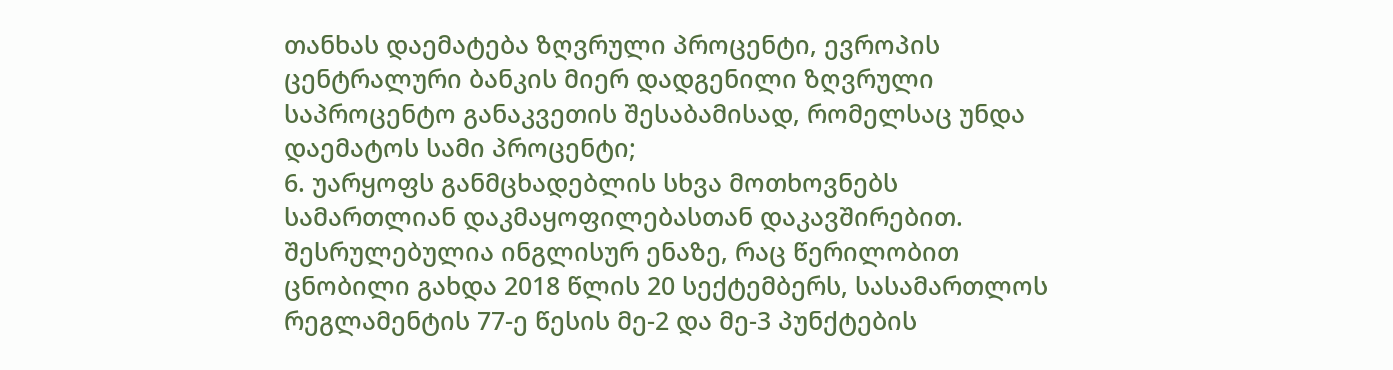თანხას დაემატება ზღვრული პროცენტი, ევროპის ცენტრალური ბანკის მიერ დადგენილი ზღვრული საპროცენტო განაკვეთის შესაბამისად, რომელსაც უნდა დაემატოს სამი პროცენტი;
6. უარყოფს განმცხადებლის სხვა მოთხოვნებს სამართლიან დაკმაყოფილებასთან დაკავშირებით.
შესრულებულია ინგლისურ ენაზე, რაც წერილობით ცნობილი გახდა 2018 წლის 20 სექტემბერს, სასამართლოს რეგლამენტის 77-ე წესის მე-2 და მე-3 პუნქტების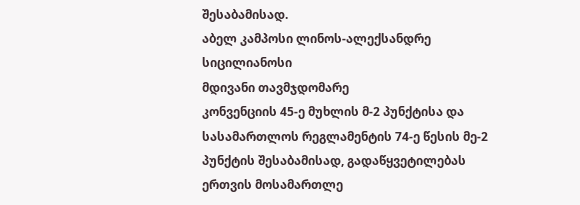შესაბამისად.
აბელ კამპოსი ლინოს-ალექსანდრე სიცილიანოსი
მდივანი თავმჯდომარე
კონვენციის 45-ე მუხლის მ-2 პუნქტისა და სასამართლოს რეგლამენტის 74-ე წესის მე-2 პუნქტის შესაბამისად, გადაწყვეტილებას ერთვის მოსამართლე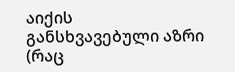აიქის განსხვავებული აზრი (რაც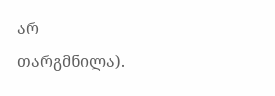არ თარგმნილა).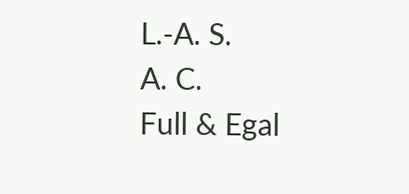L.-A. S.
A. C.
Full & Egal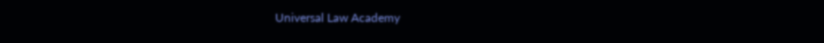Universal Law Academy